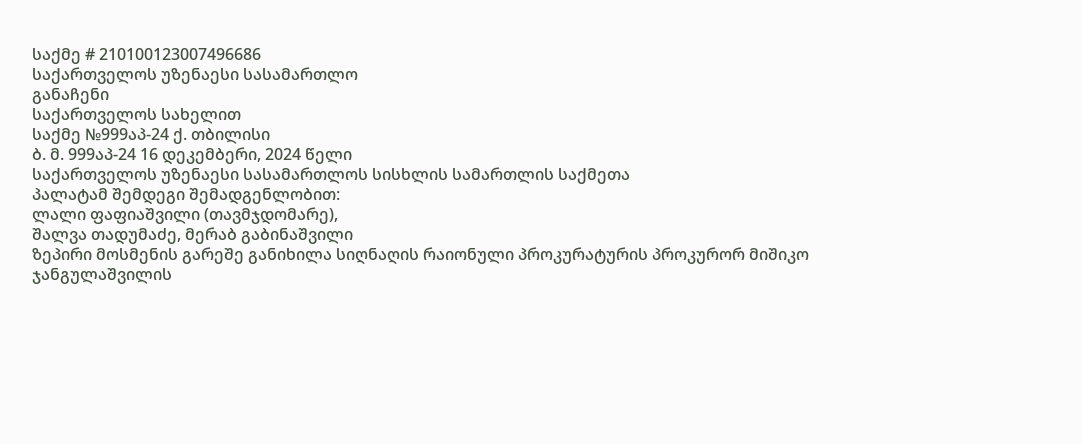საქმე # 210100123007496686
საქართველოს უზენაესი სასამართლო
განაჩენი
საქართველოს სახელით
საქმე №999აპ-24 ქ. თბილისი
ბ. მ. 999აპ-24 16 დეკემბერი, 2024 წელი
საქართველოს უზენაესი სასამართლოს სისხლის სამართლის საქმეთა
პალატამ შემდეგი შემადგენლობით:
ლალი ფაფიაშვილი (თავმჯდომარე),
შალვა თადუმაძე, მერაბ გაბინაშვილი
ზეპირი მოსმენის გარეშე განიხილა სიღნაღის რაიონული პროკურატურის პროკურორ მიშიკო ჯანგულაშვილის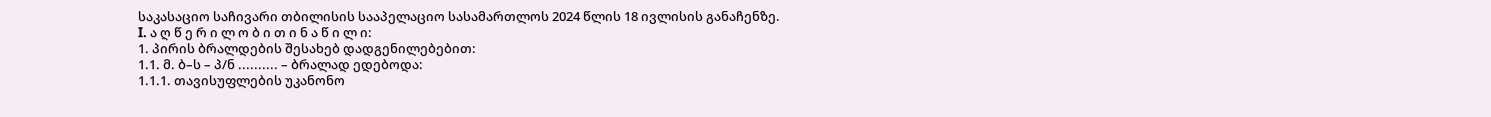საკასაციო საჩივარი თბილისის სააპელაციო სასამართლოს 2024 წლის 18 ივლისის განაჩენზე.
I. ა ღ წ ე რ ი ლ ო ბ ი თ ი ნ ა წ ი ლ ი:
1. პირის ბრალდების შესახებ დადგენილებებით:
1.1. მ. ბ–ს – პ/ნ .......... – ბრალად ედებოდა:
1.1.1. თავისუფლების უკანონო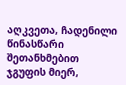აღკვეთა, ჩადენილი წინასწარი შეთანხმებით ჯგუფის მიერ,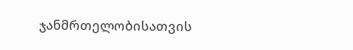ჯანმრთელობისათვის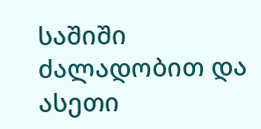საშიში ძალადობით და ასეთი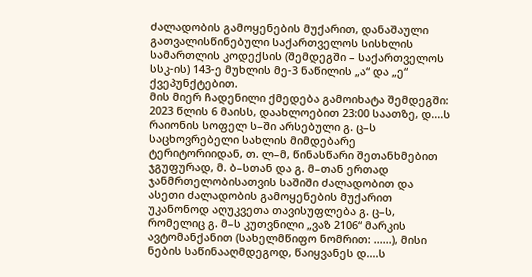ძალადობის გამოყენების მუქარით, დანაშაული გათვალისწინებული საქართველოს სისხლის სამართლის კოდექსის (შემდეგში – საქართველოს სსკ-ის) 143-ე მუხლის მე-3 ნაწილის „ა“ და „ე“ ქვეპუნქტებით.
მის მიერ ჩადენილი ქმედება გამოიხატა შემდეგში:
2023 წლის 6 მაისს, დაახლოებით 23:00 საათზე, დ....ს რაიონის სოფელ ს–ში არსებული გ. ც–ს საცხოვრებელი სახლის მიმდებარე ტერიტორიიდან, თ. ლ–მ, წინასწარი შეთანხმებით ჯგუფურად, მ. ბ–სთან და გ. მ–თან ერთად ჯანმრთელობისათვის საშიში ძალადობით და ასეთი ძალადობის გამოყენების მუქარით უკანონოდ აღუკვეთა თავისუფლება გ. ც–ს, რომელიც გ. მ–ს კუთვნილი „ვაზ 2106“ მარკის ავტომანქანით (სახელმწიფო ნომრით: ......), მისი ნების საწინააღმდეგოდ, წაიყვანეს დ....ს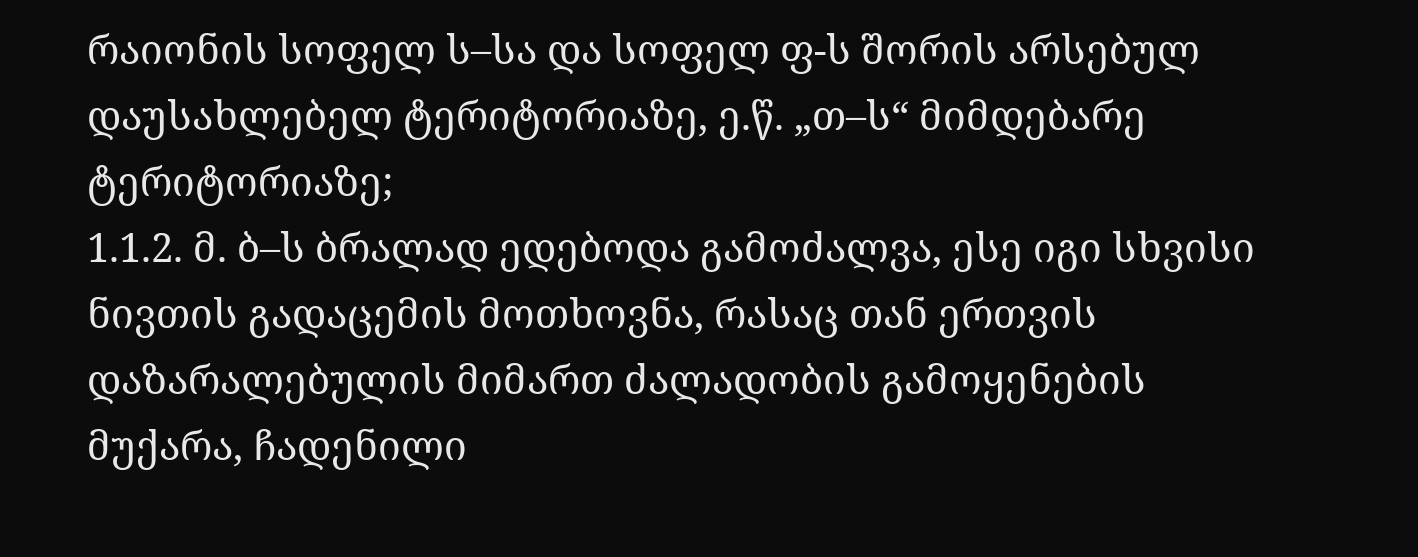რაიონის სოფელ ს–სა და სოფელ ფ-ს შორის არსებულ დაუსახლებელ ტერიტორიაზე, ე.წ. „თ–ს“ მიმდებარე ტერიტორიაზე;
1.1.2. მ. ბ–ს ბრალად ედებოდა გამოძალვა, ესე იგი სხვისი ნივთის გადაცემის მოთხოვნა, რასაც თან ერთვის დაზარალებულის მიმართ ძალადობის გამოყენების მუქარა, ჩადენილი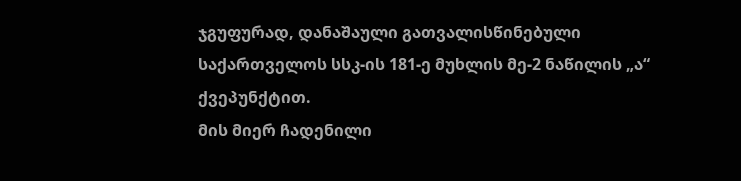ჯგუფურად, დანაშაული გათვალისწინებული საქართველოს სსკ-ის 181-ე მუხლის მე-2 ნაწილის „ა“ ქვეპუნქტით.
მის მიერ ჩადენილი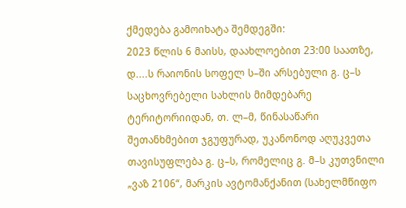ქმედება გამოიხატა შემდეგში:
2023 წლის 6 მაისს, დაახლოებით 23:00 საათზე, დ....ს რაიონის სოფელ ს–ში არსებული გ. ც–ს საცხოვრებელი სახლის მიმდებარე ტერიტორიიდან, თ. ლ–მ, წინასაწარი შეთანხმებით ჯგუფურად, უკანონოდ აღუკვეთა თავისუფლება გ. ც–ს, რომელიც გ. მ–ს კუთვნილი „ვაზ 2106“, მარკის ავტომანქანით (სახელმწიფო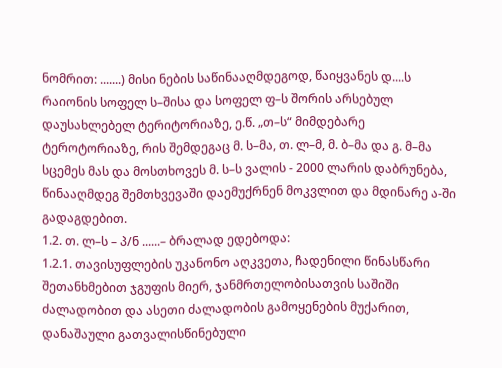ნომრით: .......) მისი ნების საწინააღმდეგოდ, წაიყვანეს დ....ს რაიონის სოფელ ს–შისა და სოფელ ფ–ს შორის არსებულ დაუსახლებელ ტერიტორიაზე, ე.წ. „თ–ს“ მიმდებარე ტეროტორიაზე, რის შემდეგაც მ. ს–მა, თ. ლ–მ, მ. ბ–მა და გ. მ–მა სცემეს მას და მოსთხოვეს მ. ს–ს ვალის - 2000 ლარის დაბრუნება, წინააღმდეგ შემთხვევაში დაემუქრნენ მოკვლით და მდინარე ა-ში გადაგდებით.
1.2. თ. ლ–ს – პ/ნ ......– ბრალად ედებოდა:
1.2.1. თავისუფლების უკანონო აღკვეთა, ჩადენილი წინასწარი შეთანხმებით ჯგუფის მიერ, ჯანმრთელობისათვის საშიში ძალადობით და ასეთი ძალადობის გამოყენების მუქარით, დანაშაული გათვალისწინებული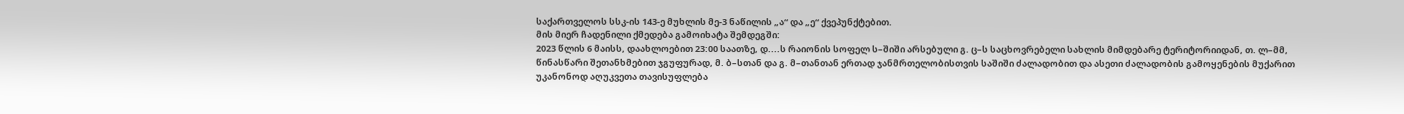საქართველოს სსკ-ის 143-ე მუხლის მე-3 ნაწილის „ა“ და „ე“ ქვეპუნქტებით.
მის მიერ ჩადენილი ქმედება გამოიხატა შემდეგში:
2023 წლის 6 მაისს, დაახლოებით 23:00 საათზე, დ....ს რაიონის სოფელ ს–შიში არსებული გ. ც–ს საცხოვრებელი სახლის მიმდებარე ტერიტორიიდან, თ. ლ–მმ, წინასწარი შეთანხმებით ჯგუფურად, მ. ბ–სთან და გ. მ–თანთან ერთად ჯანმრთელობისთვის საშიში ძალადობით და ასეთი ძალადობის გამოყენების მუქარით უკანონოდ აღუკვეთა თავისუფლება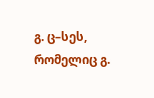გ. ც–სეს, რომელიც გ.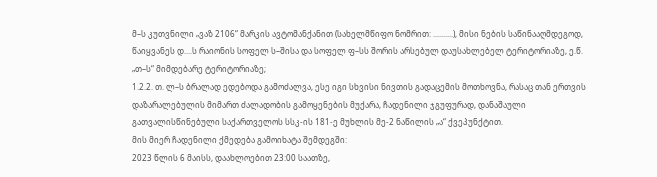მ–ს კუთვნილი „ვაზ 2106“ მარკის ავტომანქანით (სახელმწიფო ნომრით: ..........), მისი ნების საწინააღმდეგოდ, წაიყვანეს დ....ს რაიონის სოფელ ს–შისა და სოფელ ფ–სს შორის არსებულ დაუსახლებელ ტერიტორიაზე, ე.წ. „თ–ს“ მიმდებარე ტერიტორიაზე;
1.2.2. თ. ლ–ს ბრალად ედებოდა გამოძალვა, ესე იგი სხვისი ნივთის გადაცემის მოთხოვნა, რასაც თან ერთვის დაზარალებულის მიმართ ძალადობის გამოყენების მუქარა, ჩადენილი ჯგუფურად, დანაშაული გათვალისწინებული საქართველოს სსკ-ის 181-ე მუხლის მე-2 ნაწილის „ა“ ქვეპუნქტით.
მის მიერ ჩადენილი ქმედება გამოიხატა შემდეგში:
2023 წლის 6 მაისს, დაახლოებით 23:00 საათზე,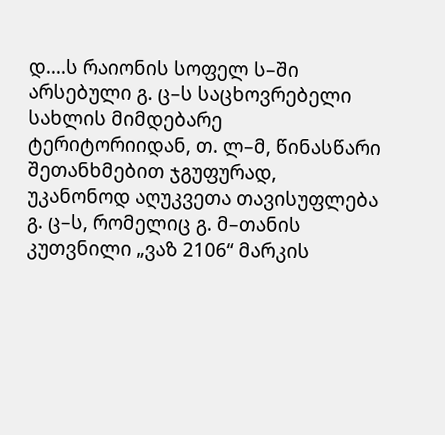დ....ს რაიონის სოფელ ს–ში არსებული გ. ც–ს საცხოვრებელი სახლის მიმდებარე ტერიტორიიდან, თ. ლ–მ, წინასწარი შეთანხმებით ჯგუფურად, უკანონოდ აღუკვეთა თავისუფლება გ. ც–ს, რომელიც გ. მ–თანის კუთვნილი „ვაზ 2106“ მარკის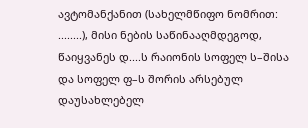ავტომანქანით (სახელმწიფო ნომრით: ........), მისი ნების საწინააღმდეგოდ, წაიყვანეს დ....ს რაიონის სოფელ ს–შისა და სოფელ ფ–ს შორის არსებულ დაუსახლებელ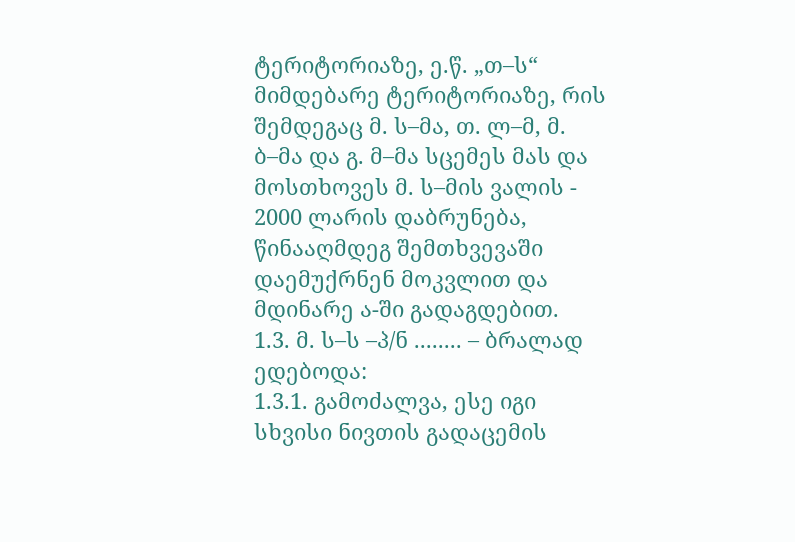ტერიტორიაზე, ე.წ. „თ–ს“ მიმდებარე ტერიტორიაზე, რის შემდეგაც მ. ს–მა, თ. ლ–მ, მ. ბ–მა და გ. მ–მა სცემეს მას და მოსთხოვეს მ. ს–მის ვალის - 2000 ლარის დაბრუნება, წინააღმდეგ შემთხვევაში დაემუქრნენ მოკვლით და მდინარე ა-ში გადაგდებით.
1.3. მ. ს–ს –პ/ნ ........ – ბრალად ედებოდა:
1.3.1. გამოძალვა, ესე იგი სხვისი ნივთის გადაცემის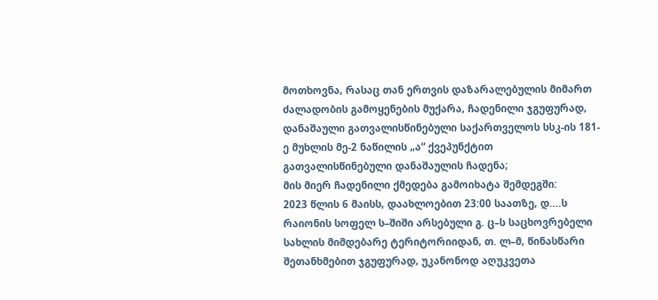მოთხოვნა, რასაც თან ერთვის დაზარალებულის მიმართ ძალადობის გამოყენების მუქარა, ჩადენილი ჯგუფურად, დანაშაული გათვალისწინებული საქართველოს სსკ-ის 181-ე მუხლის მე-2 ნაწილის „ა“ ქვეპუნქტით გათვალისწინებული დანაშაულის ჩადენა;
მის მიერ ჩადენილი ქმედება გამოიხატა შემდეგში:
2023 წლის 6 მაისს, დაახლოებით 23:00 საათზე, დ....ს რაიონის სოფელ ს–შიში არსებული გ. ც–ს საცხოვრებელი სახლის მიმდებარე ტერიტორიიდან, თ. ლ–მ, წინასწარი შეთანხმებით ჯგუფურად, უკანონოდ აღუკვეთა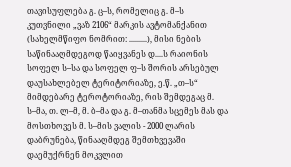თავისუფლება გ. ც–ს, რომელიც გ. მ–ს კუთვნილი „ვაზ 2106“ მარკის ავტომანქანით (სახელმწიფო ნომრით: .........), მისი ნების საწინააღმდეგოდ წაიყვანეს დ....ს რაიონის სოფელ ს–სა და სოფელ ფ–ს შორის არსებულ დაუსახლებელ ტერიტორიაზე, ე.წ. „თ–ს“ მიმდებარე ტეროტორიაზე, რის შემდეგაც მ. ს–მა, თ. ლ–მ, მ. ბ–მა და გ. მ–თანმა სცემეს მას და მოსთხოვეს მ. ს–მის ვალის - 2000 ლარის დაბრუნება, წინააღმდეგ შემთხვევაში დაემუქრნენ მოკვლით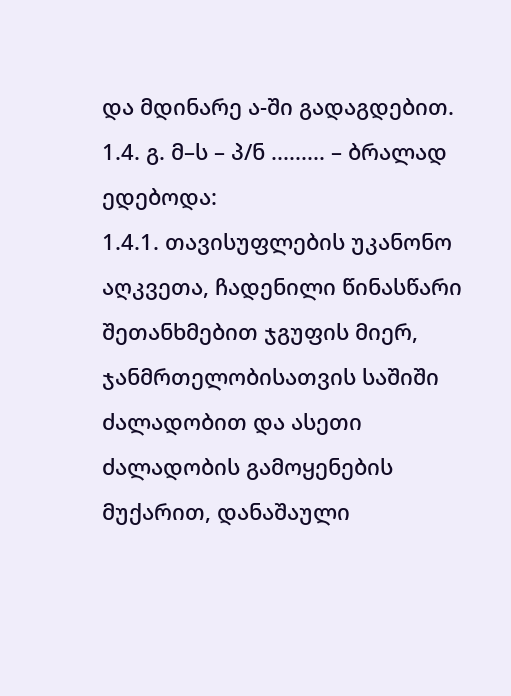და მდინარე ა-ში გადაგდებით.
1.4. გ. მ–ს – პ/ნ ......... – ბრალად ედებოდა:
1.4.1. თავისუფლების უკანონო აღკვეთა, ჩადენილი წინასწარი შეთანხმებით ჯგუფის მიერ, ჯანმრთელობისათვის საშიში ძალადობით და ასეთი ძალადობის გამოყენების მუქარით, დანაშაული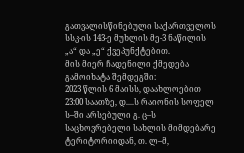გათვალისწინებული საქართველოს სსკ-ის 143-ე მუხლის მე-3 ნაწილის „ა“ და „ე“ ქვეპუნქტებით.
მის მიერ ჩადენილი ქმედება გამოიხატა შემდეგში:
2023 წლის 6 მაისს, დაახლოებით 23:00 საათზე, დ....ს რაიონის სოფელ ს–ში არსებული გ. ც–ს საცხოვრებელი სახლის მიმდებარე ტერიტორიიდან, თ. ლ–მ,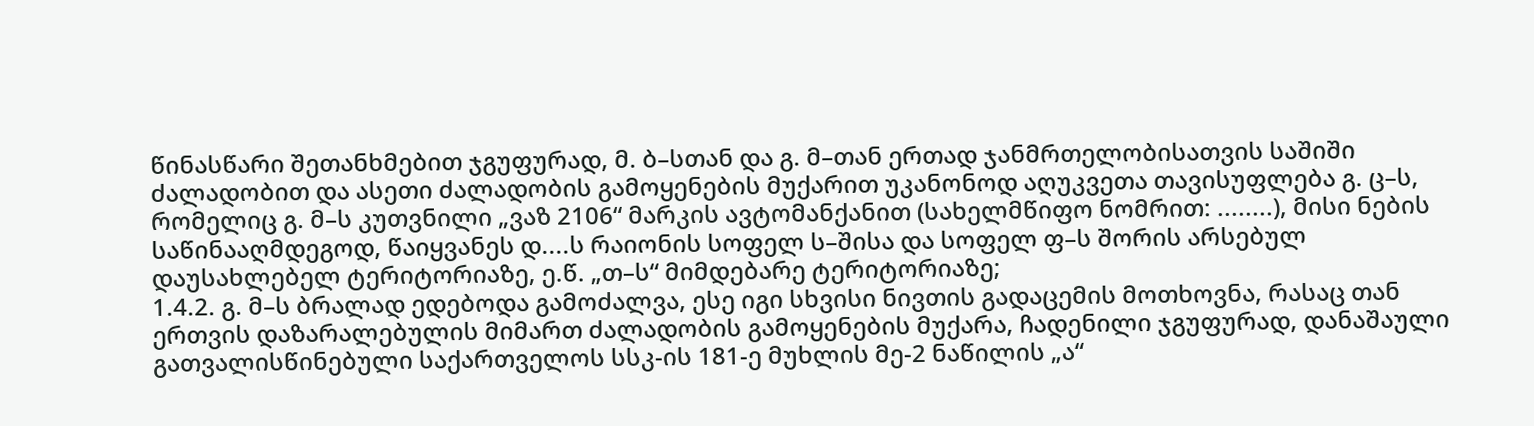წინასწარი შეთანხმებით ჯგუფურად, მ. ბ–სთან და გ. მ–თან ერთად ჯანმრთელობისათვის საშიში ძალადობით და ასეთი ძალადობის გამოყენების მუქარით უკანონოდ აღუკვეთა თავისუფლება გ. ც–ს, რომელიც გ. მ–ს კუთვნილი „ვაზ 2106“ მარკის ავტომანქანით (სახელმწიფო ნომრით: ........), მისი ნების საწინააღმდეგოდ, წაიყვანეს დ....ს რაიონის სოფელ ს–შისა და სოფელ ფ–ს შორის არსებულ დაუსახლებელ ტერიტორიაზე, ე.წ. „თ–ს“ მიმდებარე ტერიტორიაზე;
1.4.2. გ. მ–ს ბრალად ედებოდა გამოძალვა, ესე იგი სხვისი ნივთის გადაცემის მოთხოვნა, რასაც თან ერთვის დაზარალებულის მიმართ ძალადობის გამოყენების მუქარა, ჩადენილი ჯგუფურად, დანაშაული გათვალისწინებული საქართველოს სსკ-ის 181-ე მუხლის მე-2 ნაწილის „ა“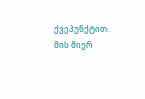ქვეპუნქტით.
მის მიერ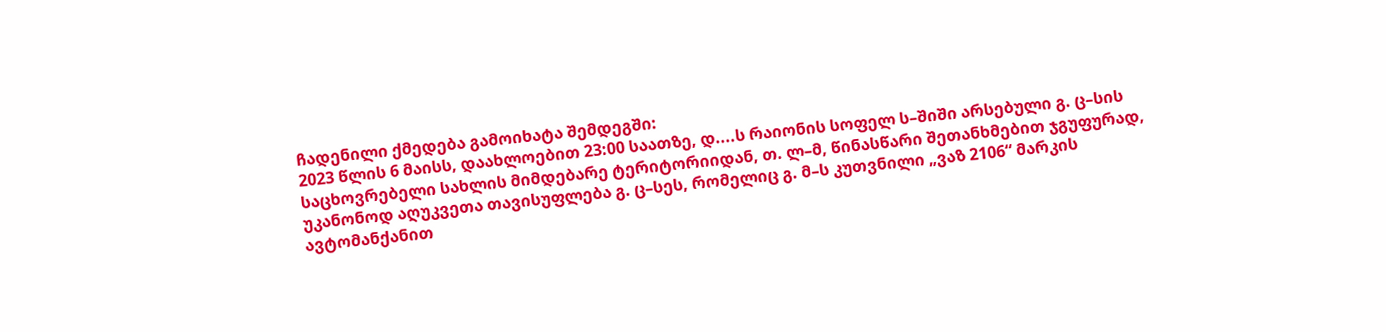ჩადენილი ქმედება გამოიხატა შემდეგში:
2023 წლის 6 მაისს, დაახლოებით 23:00 საათზე, დ....ს რაიონის სოფელ ს–შიში არსებული გ. ც–სის საცხოვრებელი სახლის მიმდებარე ტერიტორიიდან, თ. ლ–მ, წინასწარი შეთანხმებით ჯგუფურად, უკანონოდ აღუკვეთა თავისუფლება გ. ც–სეს, რომელიც გ. მ–ს კუთვნილი „ვაზ 2106“ მარკის ავტომანქანით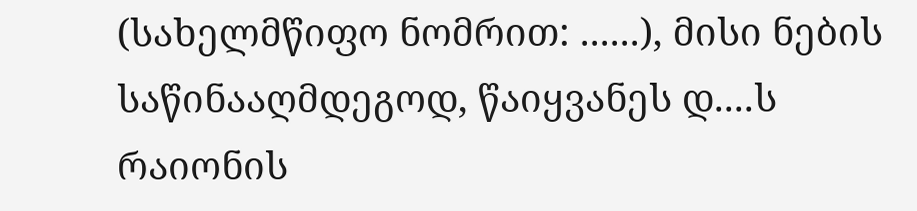(სახელმწიფო ნომრით: ......), მისი ნების საწინააღმდეგოდ, წაიყვანეს დ....ს რაიონის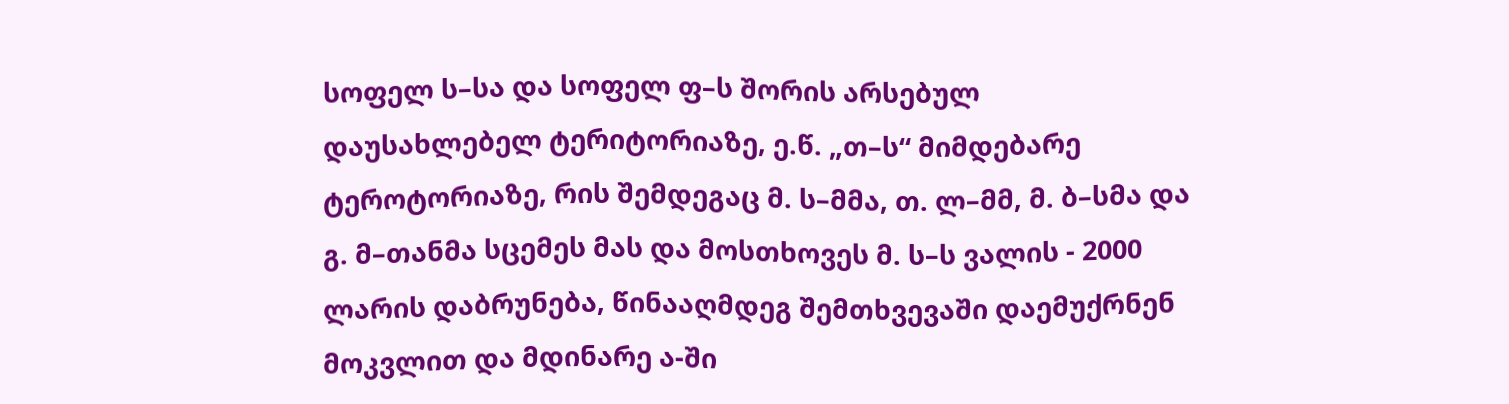სოფელ ს–სა და სოფელ ფ–ს შორის არსებულ დაუსახლებელ ტერიტორიაზე, ე.წ. „თ–ს“ მიმდებარე ტეროტორიაზე, რის შემდეგაც მ. ს–მმა, თ. ლ–მმ, მ. ბ–სმა და გ. მ–თანმა სცემეს მას და მოსთხოვეს მ. ს–ს ვალის - 2000 ლარის დაბრუნება, წინააღმდეგ შემთხვევაში დაემუქრნენ მოკვლით და მდინარე ა-ში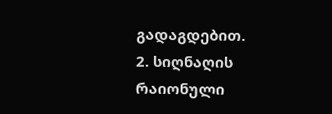გადაგდებით.
2. სიღნაღის რაიონული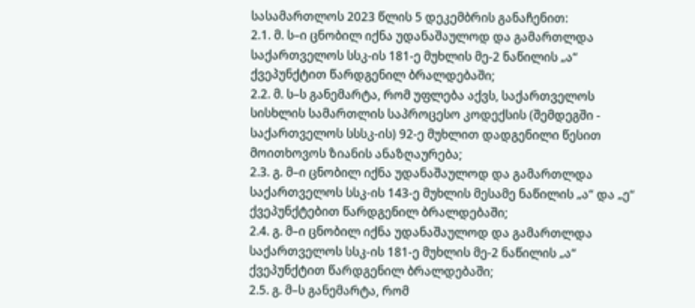სასამართლოს 2023 წლის 5 დეკემბრის განაჩენით:
2.1. მ. ს–ი ცნობილ იქნა უდანაშაულოდ და გამართლდა საქართველოს სსკ-ის 181-ე მუხლის მე-2 ნაწილის „ა“ ქვეპუნქტით წარდგენილ ბრალდებაში;
2.2. მ. ს–ს განემარტა, რომ უფლება აქვს, საქართველოს სისხლის სამართლის საპროცესო კოდექსის (შემდეგში - საქართველოს სსსკ-ის) 92-ე მუხლით დადგენილი წესით მოითხოვოს ზიანის ანაზღაურება;
2.3. გ. მ–ი ცნობილ იქნა უდანაშაულოდ და გამართლდა საქართველოს სსკ-ის 143-ე მუხლის მესამე ნაწილის „ა“ და „ე“ ქვეპუნქტებით წარდგენილ ბრალდებაში;
2.4. გ. მ–ი ცნობილ იქნა უდანაშაულოდ და გამართლდა საქართველოს სსკ-ის 181-ე მუხლის მე-2 ნაწილის „ა“ ქვეპუნქტით წარდგენილ ბრალდებაში;
2.5. გ. მ–ს განემარტა, რომ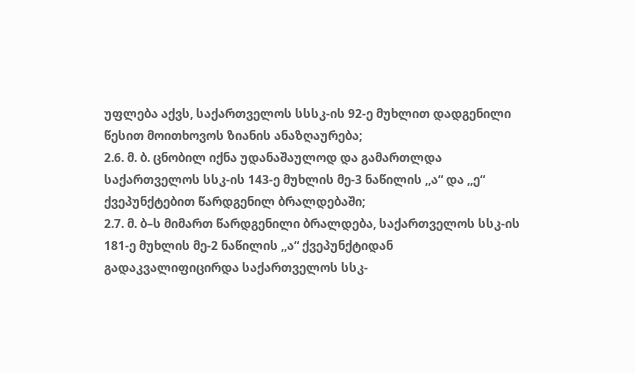უფლება აქვს, საქართველოს სსსკ-ის 92-ე მუხლით დადგენილი წესით მოითხოვოს ზიანის ანაზღაურება;
2.6. მ. ბ. ცნობილ იქნა უდანაშაულოდ და გამართლდა საქართველოს სსკ-ის 143-ე მუხლის მე-3 ნაწილის ,,ა“ და ,,ე“ ქვეპუნქტებით წარდგენილ ბრალდებაში;
2.7. მ. ბ–ს მიმართ წარდგენილი ბრალდება, საქართველოს სსკ-ის 181-ე მუხლის მე-2 ნაწილის ,,ა“ ქვეპუნქტიდან გადაკვალიფიცირდა საქართველოს სსკ-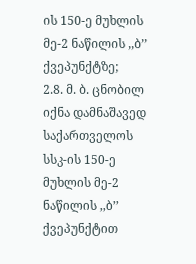ის 150-ე მუხლის მე-2 ნაწილის ,,ბ’’ ქვეპუნქტზე;
2.8. მ. ბ. ცნობილ იქნა დამნაშავედ საქართველოს სსკ-ის 150-ე მუხლის მე-2 ნაწილის ,,ბ’’ ქვეპუნქტით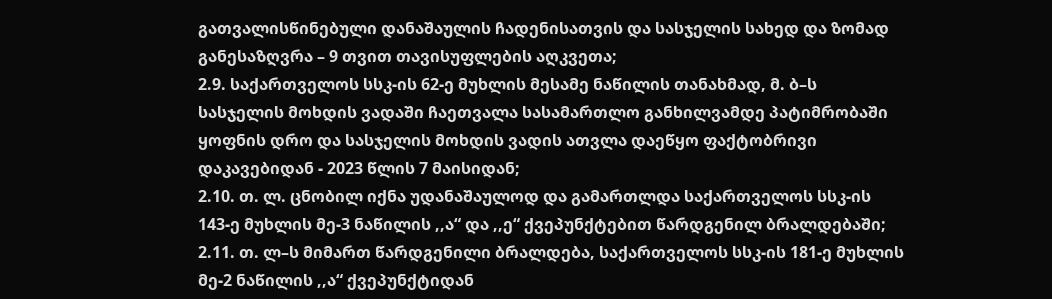გათვალისწინებული დანაშაულის ჩადენისათვის და სასჯელის სახედ და ზომად განესაზღვრა – 9 თვით თავისუფლების აღკვეთა;
2.9. საქართველოს სსკ-ის 62-ე მუხლის მესამე ნაწილის თანახმად, მ. ბ–ს სასჯელის მოხდის ვადაში ჩაეთვალა სასამართლო განხილვამდე პატიმრობაში ყოფნის დრო და სასჯელის მოხდის ვადის ათვლა დაეწყო ფაქტობრივი დაკავებიდან - 2023 წლის 7 მაისიდან;
2.10. თ. ლ. ცნობილ იქნა უდანაშაულოდ და გამართლდა საქართველოს სსკ-ის 143-ე მუხლის მე-3 ნაწილის ,,ა“ და ,,ე“ ქვეპუნქტებით წარდგენილ ბრალდებაში;
2.11. თ. ლ–ს მიმართ წარდგენილი ბრალდება, საქართველოს სსკ-ის 181-ე მუხლის მე-2 ნაწილის ,,ა“ ქვეპუნქტიდან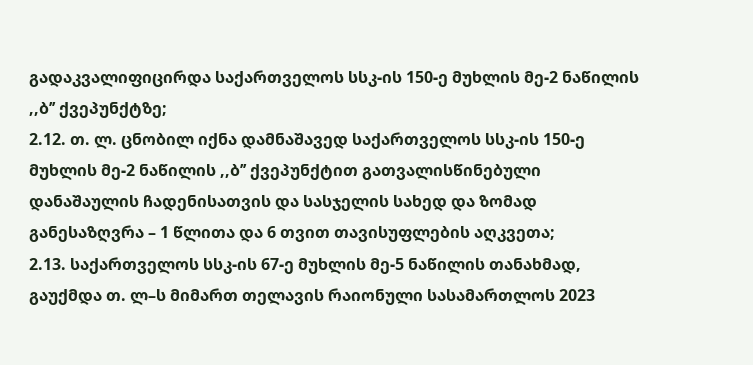გადაკვალიფიცირდა საქართველოს სსკ-ის 150-ე მუხლის მე-2 ნაწილის ,,ბ’’ ქვეპუნქტზე;
2.12. თ. ლ. ცნობილ იქნა დამნაშავედ საქართველოს სსკ-ის 150-ე მუხლის მე-2 ნაწილის ,,ბ’’ ქვეპუნქტით გათვალისწინებული დანაშაულის ჩადენისათვის და სასჯელის სახედ და ზომად განესაზღვრა – 1 წლითა და 6 თვით თავისუფლების აღკვეთა;
2.13. საქართველოს სსკ-ის 67-ე მუხლის მე-5 ნაწილის თანახმად, გაუქმდა თ. ლ–ს მიმართ თელავის რაიონული სასამართლოს 2023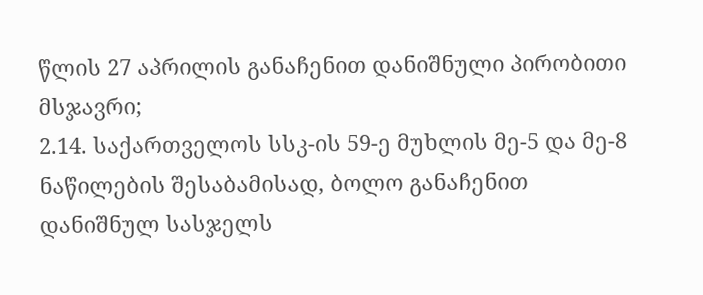წლის 27 აპრილის განაჩენით დანიშნული პირობითი მსჯავრი;
2.14. საქართველოს სსკ-ის 59-ე მუხლის მე-5 და მე-8 ნაწილების შესაბამისად, ბოლო განაჩენით დანიშნულ სასჯელს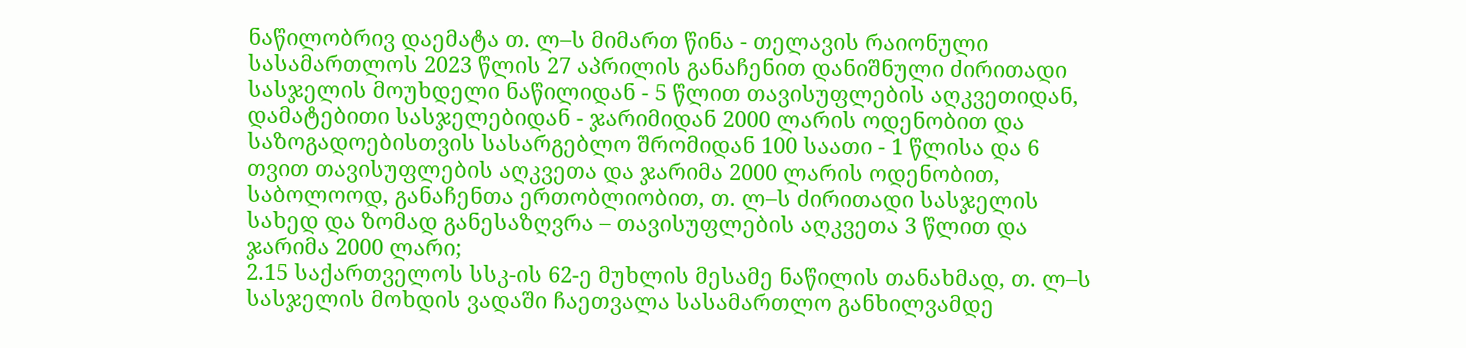ნაწილობრივ დაემატა თ. ლ–ს მიმართ წინა - თელავის რაიონული სასამართლოს 2023 წლის 27 აპრილის განაჩენით დანიშნული ძირითადი სასჯელის მოუხდელი ნაწილიდან - 5 წლით თავისუფლების აღკვეთიდან, დამატებითი სასჯელებიდან - ჯარიმიდან 2000 ლარის ოდენობით და საზოგადოებისთვის სასარგებლო შრომიდან 100 საათი - 1 წლისა და 6 თვით თავისუფლების აღკვეთა და ჯარიმა 2000 ლარის ოდენობით, საბოლოოდ, განაჩენთა ერთობლიობით, თ. ლ–ს ძირითადი სასჯელის სახედ და ზომად განესაზღვრა – თავისუფლების აღკვეთა 3 წლით და ჯარიმა 2000 ლარი;
2.15 საქართველოს სსკ-ის 62-ე მუხლის მესამე ნაწილის თანახმად, თ. ლ–ს სასჯელის მოხდის ვადაში ჩაეთვალა სასამართლო განხილვამდე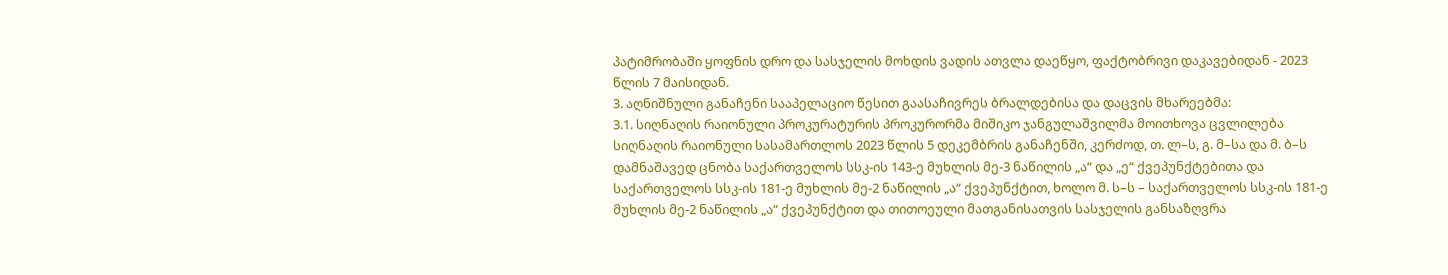პატიმრობაში ყოფნის დრო და სასჯელის მოხდის ვადის ათვლა დაეწყო, ფაქტობრივი დაკავებიდან - 2023 წლის 7 მაისიდან.
3. აღნიშნული განაჩენი სააპელაციო წესით გაასაჩივრეს ბრალდებისა და დაცვის მხარეებმა:
3.1. სიღნაღის რაიონული პროკურატურის პროკურორმა მიშიკო ჯანგულაშვილმა მოითხოვა ცვლილება სიღნაღის რაიონული სასამართლოს 2023 წლის 5 დეკემბრის განაჩენში, კერძოდ, თ. ლ–ს, გ. მ–სა და მ. ბ–ს დამნაშავედ ცნობა საქართველოს სსკ-ის 143-ე მუხლის მე-3 ნაწილის „ა“ და „ე“ ქვეპუნქტებითა და საქართველოს სსკ-ის 181-ე მუხლის მე-2 ნაწილის „ა“ ქვეპუნქტით, ხოლო მ. ს–ს – საქართველოს სსკ-ის 181-ე მუხლის მე-2 ნაწილის „ა“ ქვეპუნქტით და თითოეული მათგანისათვის სასჯელის განსაზღვრა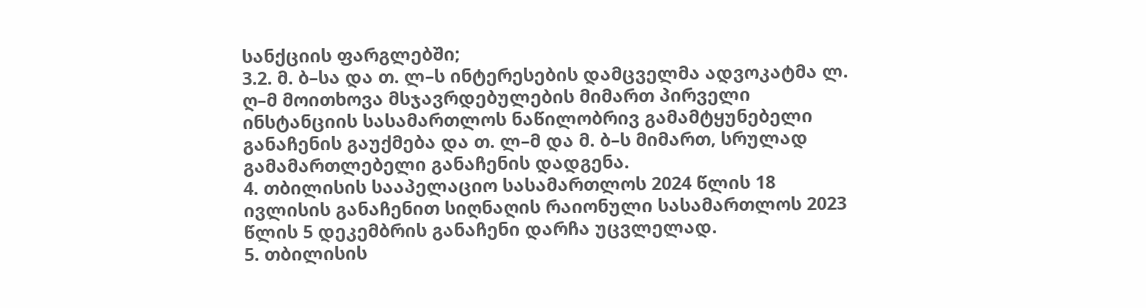სანქციის ფარგლებში;
3.2. მ. ბ–სა და თ. ლ–ს ინტერესების დამცველმა ადვოკატმა ლ. ღ–მ მოითხოვა მსჯავრდებულების მიმართ პირველი ინსტანციის სასამართლოს ნაწილობრივ გამამტყუნებელი განაჩენის გაუქმება და თ. ლ–მ და მ. ბ–ს მიმართ, სრულად გამამართლებელი განაჩენის დადგენა.
4. თბილისის სააპელაციო სასამართლოს 2024 წლის 18 ივლისის განაჩენით სიღნაღის რაიონული სასამართლოს 2023 წლის 5 დეკემბრის განაჩენი დარჩა უცვლელად.
5. თბილისის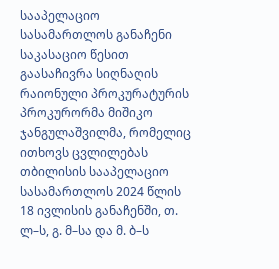სააპელაციო სასამართლოს განაჩენი საკასაციო წესით გაასაჩივრა სიღნაღის რაიონული პროკურატურის პროკურორმა მიშიკო ჯანგულაშვილმა, რომელიც ითხოვს ცვლილებას თბილისის სააპელაციო სასამართლოს 2024 წლის 18 ივლისის განაჩენში, თ. ლ–ს, გ. მ–სა და მ. ბ–ს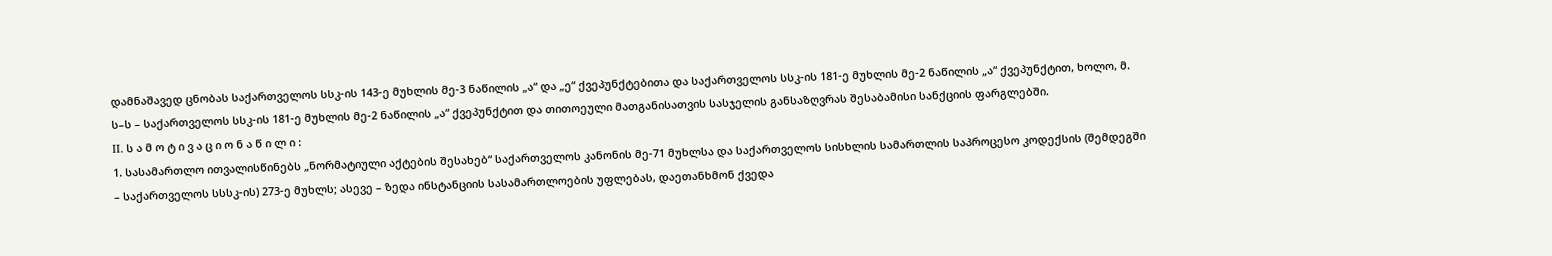დამნაშავედ ცნობას საქართველოს სსკ-ის 143-ე მუხლის მე-3 ნაწილის „ა“ და „ე“ ქვეპუნქტებითა და საქართველოს სსკ-ის 181-ე მუხლის მე-2 ნაწილის „ა“ ქვეპუნქტით, ხოლო, მ. ს–ს – საქართველოს სსკ-ის 181-ე მუხლის მე-2 ნაწილის „ა“ ქვეპუნქტით და თითოეული მათგანისათვის სასჯელის განსაზღვრას შესაბამისი სანქციის ფარგლებში.
II. ს ა მ ო ტ ი ვ ა ც ი ო ნ ა წ ი ლ ი :
1. სასამართლო ითვალისწინებს „ნორმატიული აქტების შესახებ“ საქართველოს კანონის მე-71 მუხლსა და საქართველოს სისხლის სამართლის საპროცესო კოდექსის (შემდეგში – საქართველოს სსსკ-ის) 273-ე მუხლს; ასევე – ზედა ინსტანციის სასამართლოების უფლებას, დაეთანხმონ ქვედა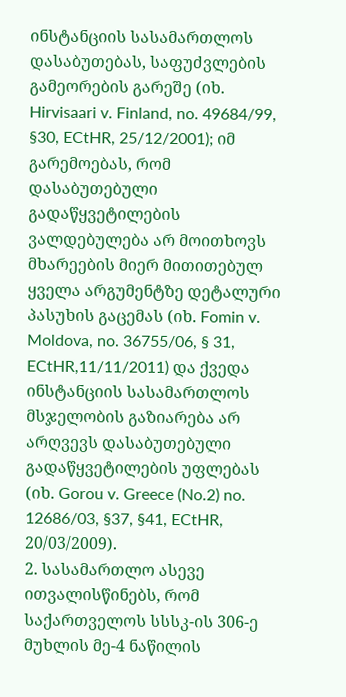ინსტანციის სასამართლოს დასაბუთებას, საფუძვლების გამეორების გარეშე (იხ. Hirvisaari v. Finland, no. 49684/99, §30, ECtHR, 25/12/2001); იმ გარემოებას, რომ დასაბუთებული გადაწყვეტილების ვალდებულება არ მოითხოვს მხარეების მიერ მითითებულ ყველა არგუმენტზე დეტალური პასუხის გაცემას (იხ. Fomin v. Moldova, no. 36755/06, § 31, ECtHR,11/11/2011) და ქვედა ინსტანციის სასამართლოს მსჯელობის გაზიარება არ არღვევს დასაბუთებული გადაწყვეტილების უფლებას (იხ. Gorou v. Greece (No.2) no. 12686/03, §37, §41, ECtHR, 20/03/2009).
2. სასამართლო ასევე ითვალისწინებს, რომ საქართველოს სსსკ-ის 306-ე მუხლის მე-4 ნაწილის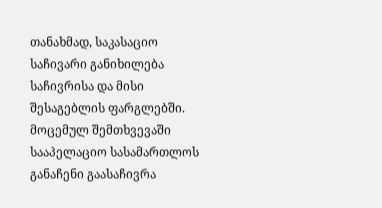თანახმად, საკასაციო საჩივარი განიხილება საჩივრისა და მისი შესაგებლის ფარგლებში. მოცემულ შემთხვევაში სააპელაციო სასამართლოს განაჩენი გაასაჩივრა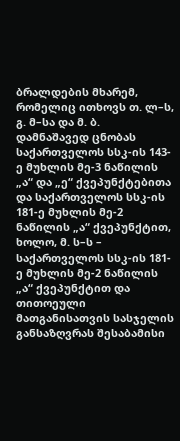ბრალდების მხარემ, რომელიც ითხოვს თ. ლ–ს, გ. მ–სა და მ. ბ. დამნაშავედ ცნობას საქართველოს სსკ-ის 143-ე მუხლის მე-3 ნაწილის „ა“ და „ე“ ქვეპუნქტებითა და საქართველოს სსკ-ის 181-ე მუხლის მე-2 ნაწილის „ა“ ქვეპუნქტით, ხოლო, მ. ს–ს – საქართველოს სსკ-ის 181-ე მუხლის მე-2 ნაწილის „ა“ ქვეპუნქტით და თითოეული მათგანისათვის სასჯელის განსაზღვრას შესაბამისი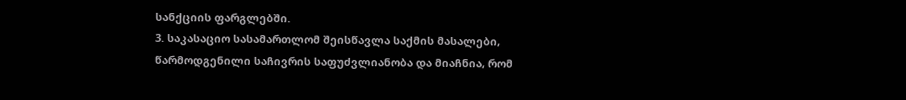სანქციის ფარგლებში.
3. საკასაციო სასამართლომ შეისწავლა საქმის მასალები, წარმოდგენილი საჩივრის საფუძვლიანობა და მიაჩნია, რომ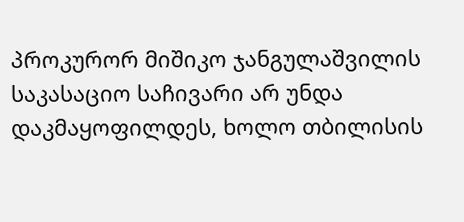პროკურორ მიშიკო ჯანგულაშვილის საკასაციო საჩივარი არ უნდა დაკმაყოფილდეს, ხოლო თბილისის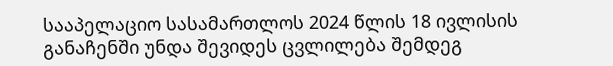სააპელაციო სასამართლოს 2024 წლის 18 ივლისის განაჩენში უნდა შევიდეს ცვლილება შემდეგ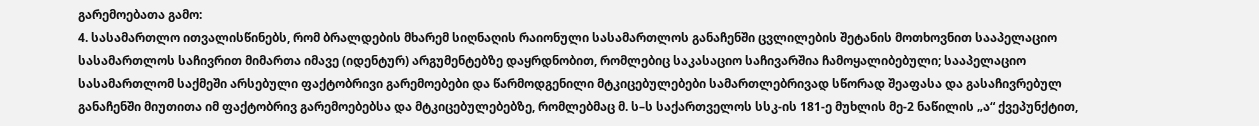გარემოებათა გამო:
4. სასამართლო ითვალისწინებს, რომ ბრალდების მხარემ სიღნაღის რაიონული სასამართლოს განაჩენში ცვლილების შეტანის მოთხოვნით სააპელაციო სასამართლოს საჩივრით მიმართა იმავე (იდენტურ) არგუმენტებზე დაყრდნობით, რომლებიც საკასაციო საჩივარშია ჩამოყალიბებული; სააპელაციო სასამართლომ საქმეში არსებული ფაქტობრივი გარემოებები და წარმოდგენილი მტკიცებულებები სამართლებრივად სწორად შეაფასა და გასაჩივრებულ განაჩენში მიუთითა იმ ფაქტობრივ გარემოებებსა და მტკიცებულებებზე, რომლებმაც მ. ს–ს საქართველოს სსკ-ის 181-ე მუხლის მე-2 ნაწილის „ა“ ქვეპუნქტით,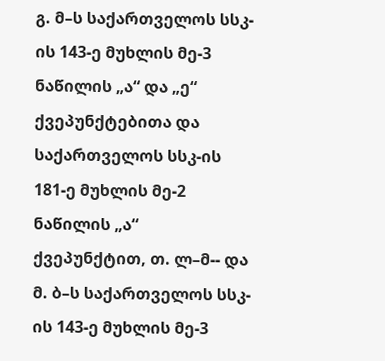გ. მ–ს საქართველოს სსკ-ის 143-ე მუხლის მე-3 ნაწილის „ა“ და „ე“ ქვეპუნქტებითა და საქართველოს სსკ-ის 181-ე მუხლის მე-2 ნაწილის „ა“ ქვეპუნქტით, თ. ლ–მ-- და მ. ბ–ს საქართველოს სსკ-ის 143-ე მუხლის მე-3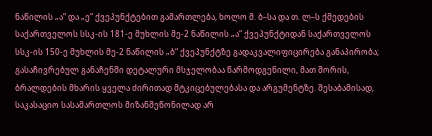ნაწილის „ა“ და „ე“ ქვეპუნქტებით გამართლება, ხოლო მ. ბ–სა და თ. ლ–ს ქმედების საქართველოს სსკ-ის 181-ე მუხლის მე-2 ნაწილის „ა“ ქვეპუნქტიდან საქართველოს სსკ-ის 150-ე მუხლის მე-2 ნაწილის „ბ“ ქვეპუნქტზე გადაკვალიფიცირება განაპირობა; გასაჩივრებულ განაჩენში დეტალური მსჯელობაა წარმოდგენილი, მათ შორის, ბრალდების მხარის ყველა ძირითად მტკიცებულებასა და არგუმენტზე. შესაბამისად, საკასაციო სასამართლოს მიზანშეწონილად არ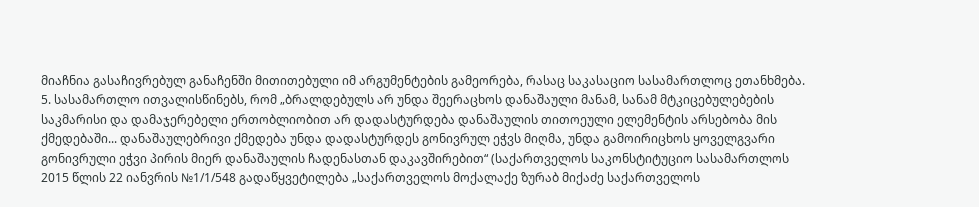მიაჩნია გასაჩივრებულ განაჩენში მითითებული იმ არგუმენტების გამეორება, რასაც საკასაციო სასამართლოც ეთანხმება.
5. სასამართლო ითვალისწინებს, რომ „ბრალდებულს არ უნდა შეერაცხოს დანაშაული მანამ, სანამ მტკიცებულებების საკმარისი და დამაჯერებელი ერთობლიობით არ დადასტურდება დანაშაულის თითოეული ელემენტის არსებობა მის ქმედებაში... დანაშაულებრივი ქმედება უნდა დადასტურდეს გონივრულ ეჭვს მიღმა, უნდა გამოირიცხოს ყოველგვარი გონივრული ეჭვი პირის მიერ დანაშაულის ჩადენასთან დაკავშირებით“ (საქართველოს საკონსტიტუციო სასამართლოს 2015 წლის 22 იანვრის №1/1/548 გადაწყვეტილება „საქართველოს მოქალაქე ზურაბ მიქაძე საქართველოს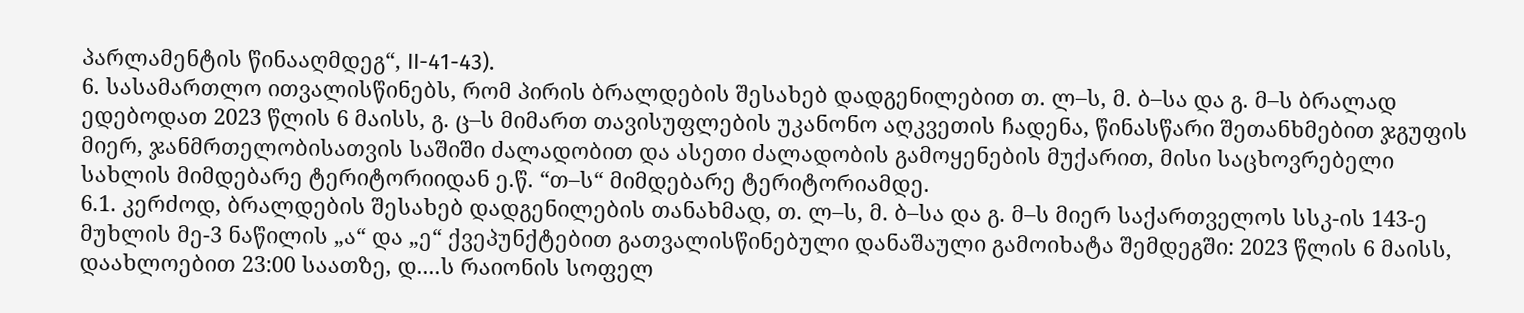პარლამენტის წინააღმდეგ“, II-41-43).
6. სასამართლო ითვალისწინებს, რომ პირის ბრალდების შესახებ დადგენილებით თ. ლ–ს, მ. ბ–სა და გ. მ–ს ბრალად ედებოდათ 2023 წლის 6 მაისს, გ. ც–ს მიმართ თავისუფლების უკანონო აღკვეთის ჩადენა, წინასწარი შეთანხმებით ჯგუფის მიერ, ჯანმრთელობისათვის საშიში ძალადობით და ასეთი ძალადობის გამოყენების მუქარით, მისი საცხოვრებელი სახლის მიმდებარე ტერიტორიიდან ე.წ. “თ–ს“ მიმდებარე ტერიტორიამდე.
6.1. კერძოდ, ბრალდების შესახებ დადგენილების თანახმად, თ. ლ–ს, მ. ბ–სა და გ. მ–ს მიერ საქართველოს სსკ-ის 143-ე მუხლის მე-3 ნაწილის „ა“ და „ე“ ქვეპუნქტებით გათვალისწინებული დანაშაული გამოიხატა შემდეგში: 2023 წლის 6 მაისს, დაახლოებით 23:00 საათზე, დ....ს რაიონის სოფელ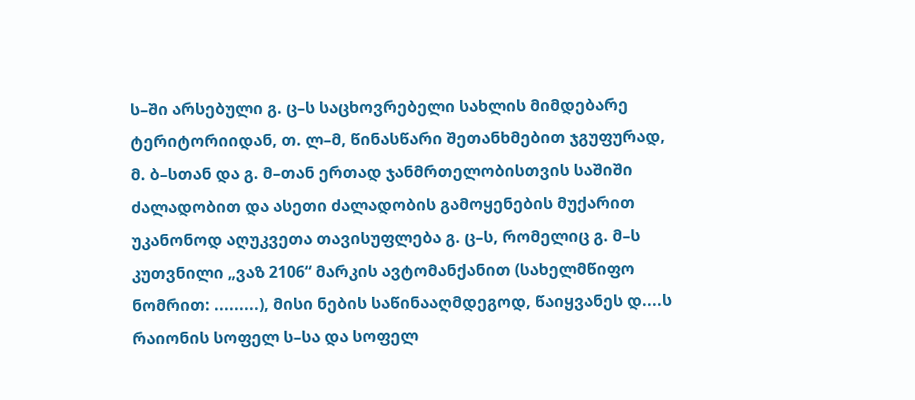ს–ში არსებული გ. ც–ს საცხოვრებელი სახლის მიმდებარე ტერიტორიიდან, თ. ლ–მ, წინასწარი შეთანხმებით ჯგუფურად, მ. ბ–სთან და გ. მ–თან ერთად ჯანმრთელობისთვის საშიში ძალადობით და ასეთი ძალადობის გამოყენების მუქარით უკანონოდ აღუკვეთა თავისუფლება გ. ც–ს, რომელიც გ. მ–ს კუთვნილი „ვაზ 2106“ მარკის ავტომანქანით (სახელმწიფო ნომრით: .........), მისი ნების საწინააღმდეგოდ, წაიყვანეს დ....ს რაიონის სოფელ ს–სა და სოფელ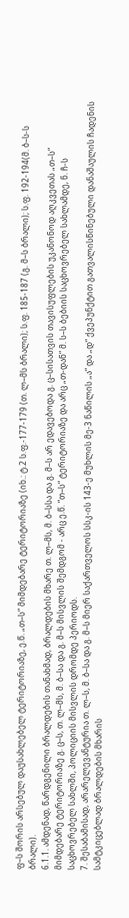ფ–ს შორის არსებულ დაუსახლებელ ტერიტორიაზე, ე.წ. „თ–ს“ მიმდებარე ტერიტორიაზე (იხ.: ტ.2 ს.ფ.-177-179 (თ. ლ–მს ბრალი); ს.ფ. 185-187 (გ. მ–ს ბრალი); ს.ფ. 192-194(მ. ბ–ს-ს ბრალი).
6.1.1. ამდენად, წარდგენილი ბრალდების თანახმად, ბრალდების მხარე თ. ლ–მს, მ. ბ–სსა და გ. მ–ს არ ედავებოდა გ. ც–სისათვის თავისუფლების უკანონოდ აღკვეთას „თ–ს“ მიმდებარე ტერიტორიაზე გ. ც–ს, თ. ლ–მს, მ. ბ–სა და გ. მ–ს მისვლის შემდგომ - არც ე.წ. “თ–ს“ ტერიტორიაზე და არც „თ-დან“ მ. ს–ს ბებიის საცხოვრებელ სახლამდე, ნ. ჩ-ს საცხოვრებელ სახლში, პოლიციის მისვლის დრომდე პერიოდს.
7. შესაბამისად, არარელევანტურია თ. ლ–ს, მ. ბ–სა და გ. მ–ს მიერ საქართველოს სსკ-ის 143-ე მუხლის მე-3 ნაწილის „ა“ და „დ“ ქვეპუნქტით გათვალისწინებული დანაშაულის ჩადენის სამტკიცებლად ბრალდების მხარის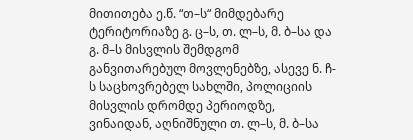მითითება ე.წ. “თ–ს“ მიმდებარე ტერიტორიაზე გ. ც–ს, თ. ლ–ს, მ. ბ–სა და გ. მ–ს მისვლის შემდგომ განვითარებულ მოვლენებზე, ასევე ნ. ჩ-ს საცხოვრებელ სახლში, პოლიციის მისვლის დრომდე პერიოდზე, ვინაიდან, აღნიშნული თ. ლ–ს, მ. ბ–სა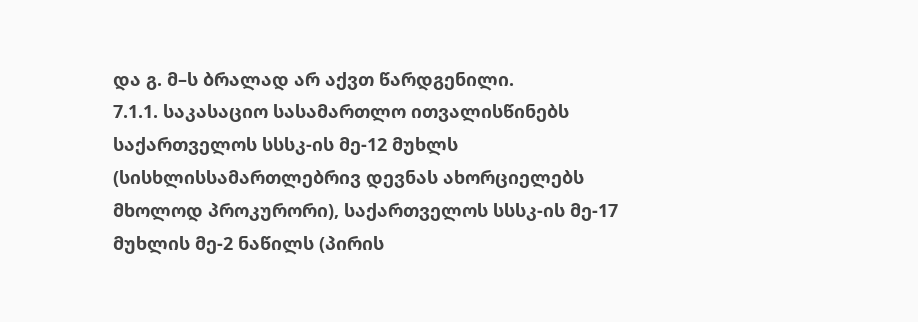და გ. მ–ს ბრალად არ აქვთ წარდგენილი.
7.1.1. საკასაციო სასამართლო ითვალისწინებს საქართველოს სსსკ-ის მე-12 მუხლს (სისხლისსამართლებრივ დევნას ახორციელებს მხოლოდ პროკურორი), საქართველოს სსსკ-ის მე-17 მუხლის მე-2 ნაწილს (პირის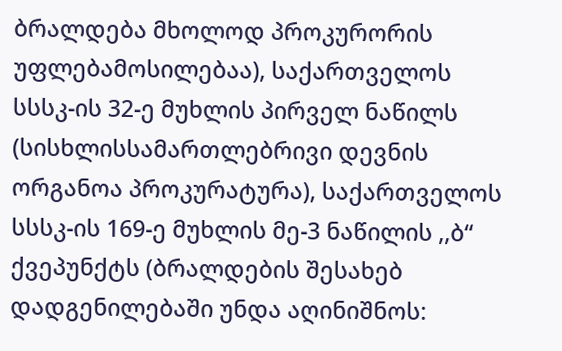ბრალდება მხოლოდ პროკურორის უფლებამოსილებაა), საქართველოს სსსკ-ის 32-ე მუხლის პირველ ნაწილს (სისხლისსამართლებრივი დევნის ორგანოა პროკურატურა), საქართველოს სსსკ-ის 169-ე მუხლის მე-3 ნაწილის ,,ბ“ ქვეპუნქტს (ბრალდების შესახებ დადგენილებაში უნდა აღინიშნოს: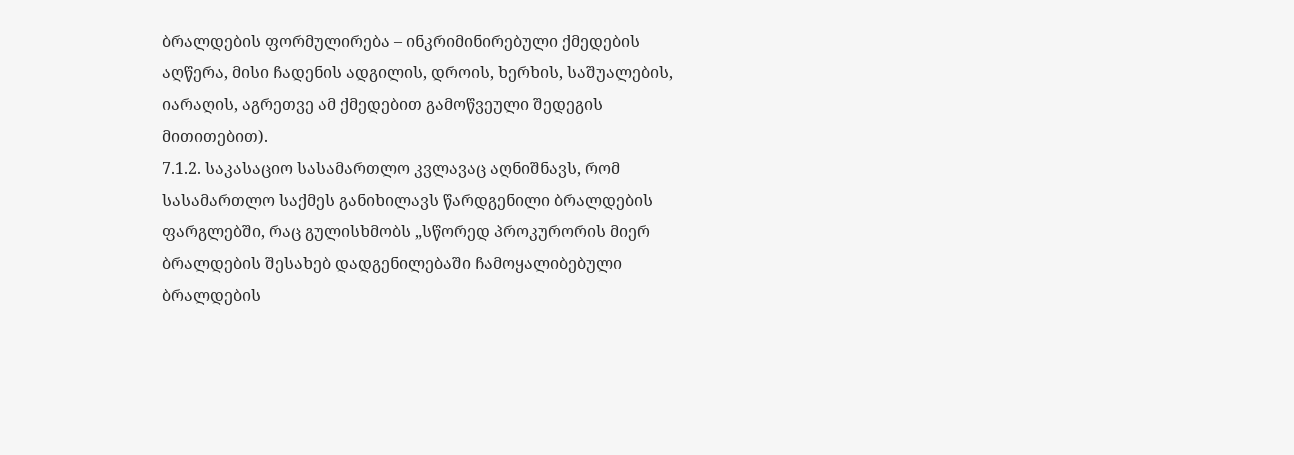ბრალდების ფორმულირება – ინკრიმინირებული ქმედების აღწერა, მისი ჩადენის ადგილის, დროის, ხერხის, საშუალების, იარაღის, აგრეთვე ამ ქმედებით გამოწვეული შედეგის მითითებით).
7.1.2. საკასაციო სასამართლო კვლავაც აღნიშნავს, რომ სასამართლო საქმეს განიხილავს წარდგენილი ბრალდების ფარგლებში, რაც გულისხმობს „სწორედ პროკურორის მიერ ბრალდების შესახებ დადგენილებაში ჩამოყალიბებული ბრალდების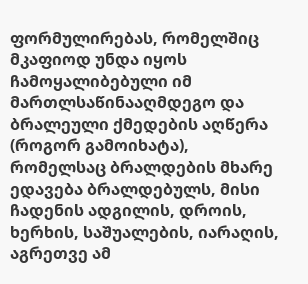ფორმულირებას, რომელშიც მკაფიოდ უნდა იყოს ჩამოყალიბებული იმ მართლსაწინააღმდეგო და ბრალეული ქმედების აღწერა (როგორ გამოიხატა), რომელსაც ბრალდების მხარე ედავება ბრალდებულს, მისი ჩადენის ადგილის, დროის, ხერხის, საშუალების, იარაღის, აგრეთვე ამ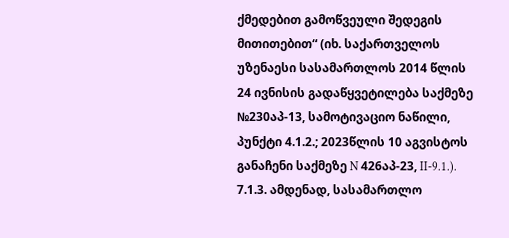ქმედებით გამოწვეული შედეგის მითითებით“ (იხ. საქართველოს უზენაესი სასამართლოს 2014 წლის 24 ივნისის გადაწყვეტილება საქმეზე №230აპ-13, სამოტივაციო ნაწილი, პუნქტი 4.1.2.; 2023წლის 10 აგვისტოს განაჩენი საქმეზე N 426აპ-23, II-9.1.).
7.1.3. ამდენად, სასამართლო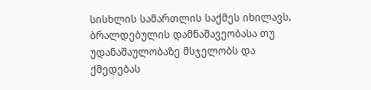სისხლის სამართლის საქმეს იხილავს, ბრალდებულის დამნაშავეობასა თუ უდანაშაულობაზე მსჯელობს და ქმედებას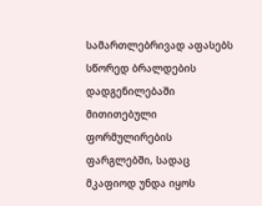სამართლებრივად აფასებს სწორედ ბრალდების დადგენილებაში მითითებული ფორმულირების ფარგლებში, სადაც მკაფიოდ უნდა იყოს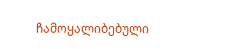ჩამოყალიბებული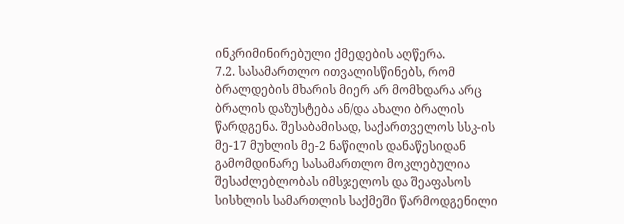ინკრიმინირებული ქმედების აღწერა.
7.2. სასამართლო ითვალისწინებს, რომ ბრალდების მხარის მიერ არ მომხდარა არც ბრალის დაზუსტება ან/და ახალი ბრალის წარდგენა. შესაბამისად, საქართველოს სსკ-ის მე-17 მუხლის მე-2 ნაწილის დანაწესიდან გამომდინარე სასამართლო მოკლებულია შესაძლებლობას იმსჯელოს და შეაფასოს სისხლის სამართლის საქმეში წარმოდგენილი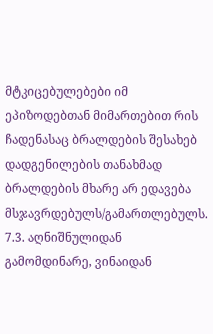მტკიცებულებები იმ ეპიზოდებთან მიმართებით რის ჩადენასაც ბრალდების შესახებ დადგენილების თანახმად ბრალდების მხარე არ ედავება მსჯავრდებულს/გამართლებულს.
7.3. აღნიშნულიდან გამომდინარე, ვინაიდან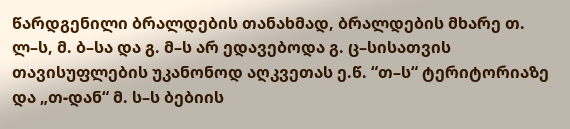წარდგენილი ბრალდების თანახმად, ბრალდების მხარე თ. ლ–ს, მ. ბ–სა და გ. მ–ს არ ედავებოდა გ. ც–სისათვის თავისუფლების უკანონოდ აღკვეთას ე.წ. “თ–ს“ ტერიტორიაზე და „თ-დან“ მ. ს–ს ბებიის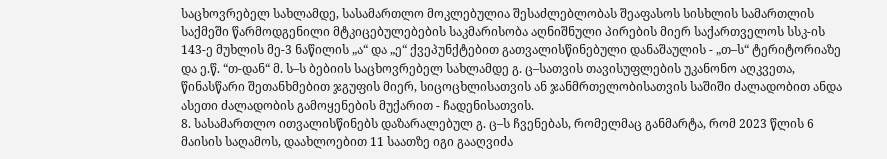საცხოვრებელ სახლამდე, სასამართლო მოკლებულია შესაძლებლობას შეაფასოს სისხლის სამართლის საქმეში წარმოდგენილი მტკიცებულებების საკმარისობა აღნიშნული პირების მიერ საქართველოს სსკ-ის 143-ე მუხლის მე-3 ნაწილის „ა“ და „ე“ ქვეპუნქტებით გათვალისწინებული დანაშაულის - „თ–ს“ ტერიტორიაზე და ე.წ. “თ-დან“ მ. ს–ს ბებიის საცხოვრებელ სახლამდე გ. ც–სათვის თავისუფლების უკანონო აღკვეთა, წინასწარი შეთანხმებით ჯგუფის მიერ, სიცოცხლისათვის ან ჯანმრთელობისათვის საშიში ძალადობით ანდა ასეთი ძალადობის გამოყენების მუქარით - ჩადენისათვის.
8. სასამართლო ითვალისწინებს დაზარალებულ გ. ც–ს ჩვენებას, რომელმაც განმარტა, რომ 2023 წლის 6 მაისის საღამოს, დაახლოებით 11 საათზე იგი გააღვიძა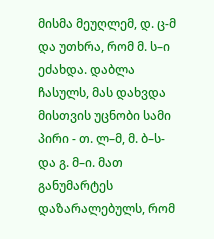მისმა მეუღლემ, დ. ც-მ და უთხრა, რომ მ. ს–ი ეძახდა. დაბლა ჩასულს, მას დახვდა მისთვის უცნობი სამი პირი - თ. ლ–მ, მ. ბ–ს- და გ. მ–ი. მათ განუმარტეს დაზარალებულს, რომ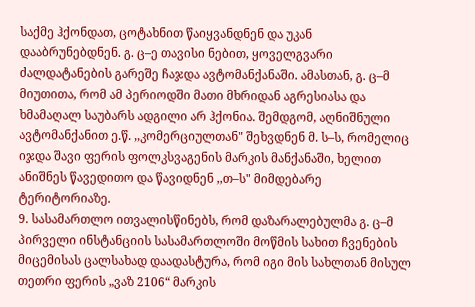საქმე ჰქონდათ, ცოტახნით წაიყვანდნენ და უკან დააბრუნებდნენ. გ. ც–ე თავისი ნებით, ყოველგვარი ძალდატანების გარეშე ჩაჯდა ავტომანქანაში. ამასთან, გ. ც–მ მიუთითა, რომ ამ პერიოდში მათი მხრიდან აგრესიასა და ხმამაღალ საუბარს ადგილი არ ჰქონია. შემდგომ, აღნიშნული ავტომანქანით ე.წ. ,,კომერციულთან" შეხვდნენ მ. ს–ს, რომელიც იჯდა შავი ფერის ფოლკსვაგენის მარკის მანქანაში, ხელით ანიშნეს წავედითო და წავიდნენ ,,თ–ს" მიმდებარე ტერიტორიაზე.
9. სასამართლო ითვალისწინებს, რომ დაზარალებულმა გ. ც–მ პირველი ინსტანციის სასამართლოში მოწმის სახით ჩვენების მიცემისას ცალსახად დაადასტურა, რომ იგი მის სახლთან მისულ თეთრი ფერის „ვაზ 2106“ მარკის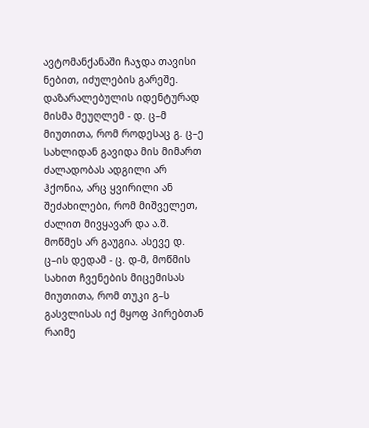ავტომანქანაში ჩაჯდა თავისი ნებით, იძულების გარეშე. დაზარალებულის იდენტურად მისმა მეუღლემ - დ. ც–მ მიუთითა, რომ როდესაც გ. ც–ე სახლიდან გავიდა მის მიმართ ძალადობას ადგილი არ ჰქონია, არც ყვირილი ან შეძახილები, რომ მიშველეთ, ძალით მივყავარ და ა.შ. მოწმეს არ გაუგია. ასევე დ. ც–ის დედამ - ც. დ-მ, მოწმის სახით ჩვენების მიცემისას მიუთითა, რომ თუკი გ–ს გასვლისას იქ მყოფ პირებთან რაიმე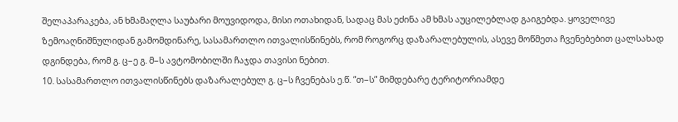შელაპარაკება, ან ხმამაღლა საუბარი მოუვიდოდა, მისი ოთახიდან, სადაც მას ეძინა ამ ხმას აუცილებლად გაიგებდა. ყოველივე ზემოაღნიშნულიდან გამომდინარე, სასამართლო ითვალისწინებს, რომ როგორც დაზარალებულის, ასევე მოწმეთა ჩვენებებით ცალსახად დგინდება, რომ გ. ც–ე გ. მ–ს ავტომობილში ჩაჯდა თავისი ნებით.
10. სასამართლო ითვალისწინებს დაზარალებულ გ. ც–ს ჩვენებას ე.წ. “თ–ს“ მიმდებარე ტერიტორიამდე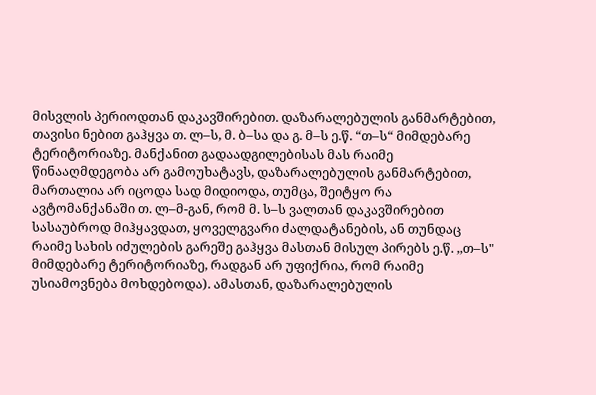მისვლის პერიოდთან დაკავშირებით. დაზარალებულის განმარტებით, თავისი ნებით გაჰყვა თ. ლ–ს, მ. ბ–სა და გ. მ–ს ე.წ. “თ–ს“ მიმდებარე ტერიტორიაზე. მანქანით გადაადგილებისას მას რაიმე წინააღმდეგობა არ გამოუხატავს, დაზარალებულის განმარტებით, მართალია არ იცოდა სად მიდიოდა, თუმცა, შეიტყო რა ავტომანქანაში თ. ლ–მ-გან, რომ მ. ს–ს ვალთან დაკავშირებით სასაუბროდ მიჰყავდათ, ყოველგვარი ძალდატანების, ან თუნდაც რაიმე სახის იძულების გარეშე გაჰყვა მასთან მისულ პირებს ე.წ. ,,თ–ს" მიმდებარე ტერიტორიაზე, რადგან არ უფიქრია, რომ რაიმე უსიამოვნება მოხდებოდა). ამასთან, დაზარალებულის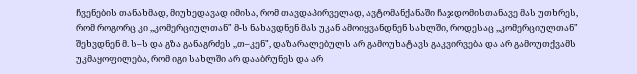ჩვენების თანახმად, მიუხედავად იმისა, რომ თავდაპირველად, ავტომანქანაში ჩაჯდომისთანავე მას უთხრეს, რომ როგორც კი ,,კომერციულთან" მ-ს ნახავდნენ მას უკან ამოიყვანდნენ სახლში, როდესაც ,,კომერციულთან" შეხვდნენ მ. ს–ს და გზა განაგრძეს ,,თ–კენ", დაზარალებულს არ გამოუხატავს გაკვირვება და არ გამოუთქვამს უკმაყოფილება, რომ იგი სახლში არ დააბრუნეს და არ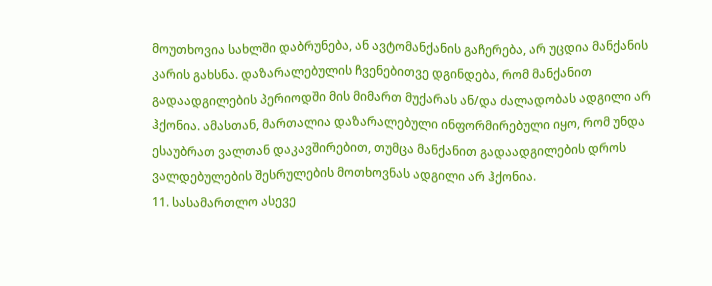მოუთხოვია სახლში დაბრუნება, ან ავტომანქანის გაჩერება, არ უცდია მანქანის კარის გახსნა. დაზარალებულის ჩვენებითვე დგინდება, რომ მანქანით გადაადგილების პერიოდში მის მიმართ მუქარას ან/და ძალადობას ადგილი არ ჰქონია. ამასთან, მართალია დაზარალებული ინფორმირებული იყო, რომ უნდა ესაუბრათ ვალთან დაკავშირებით, თუმცა მანქანით გადაადგილების დროს ვალდებულების შესრულების მოთხოვნას ადგილი არ ჰქონია.
11. სასამართლო ასევე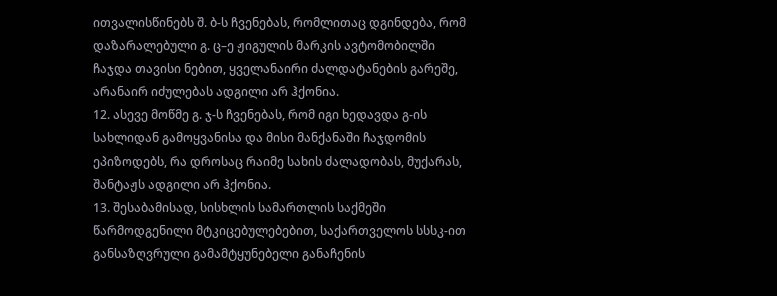ითვალისწინებს შ. ბ-ს ჩვენებას, რომლითაც დგინდება, რომ დაზარალებული გ. ც–ე ჟიგულის მარკის ავტომობილში ჩაჯდა თავისი ნებით, ყველანაირი ძალდატანების გარეშე, არანაირ იძულებას ადგილი არ ჰქონია.
12. ასევე მოწმე გ. ჯ-ს ჩვენებას, რომ იგი ხედავდა გ-ის სახლიდან გამოყვანისა და მისი მანქანაში ჩაჯდომის ეპიზოდებს, რა დროსაც რაიმე სახის ძალადობას, მუქარას, შანტაჟს ადგილი არ ჰქონია.
13. შესაბამისად, სისხლის სამართლის საქმეში წარმოდგენილი მტკიცებულებებით, საქართველოს სსსკ-ით განსაზღვრული გამამტყუნებელი განაჩენის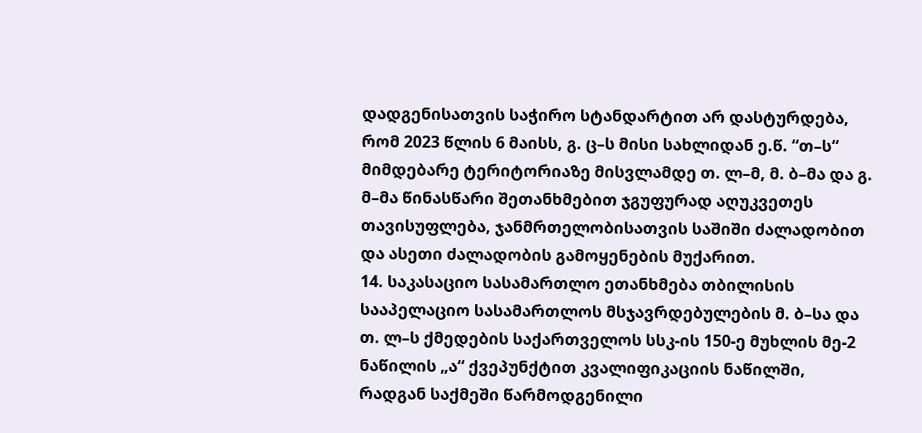დადგენისათვის საჭირო სტანდარტით არ დასტურდება, რომ 2023 წლის 6 მაისს, გ. ც–ს მისი სახლიდან ე.წ. “თ–ს“ მიმდებარე ტერიტორიაზე მისვლამდე თ. ლ–მ, მ. ბ–მა და გ. მ–მა წინასწარი შეთანხმებით ჯგუფურად აღუკვეთეს თავისუფლება, ჯანმრთელობისათვის საშიში ძალადობით და ასეთი ძალადობის გამოყენების მუქარით.
14. საკასაციო სასამართლო ეთანხმება თბილისის სააპელაციო სასამართლოს მსჯავრდებულების მ. ბ–სა და თ. ლ–ს ქმედების საქართველოს სსკ-ის 150-ე მუხლის მე-2 ნაწილის „ა“ ქვეპუნქტით კვალიფიკაციის ნაწილში, რადგან საქმეში წარმოდგენილი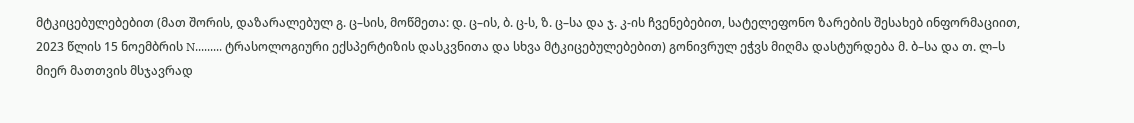მტკიცებულებებით (მათ შორის, დაზარალებულ გ. ც–სის, მოწმეთა: დ. ც–ის, ბ. ც-ს, ზ. ც–სა და ჯ. კ-ის ჩვენებებით, სატელეფონო ზარების შესახებ ინფორმაციით, 2023 წლის 15 ნოემბრის N......... ტრასოლოგიური ექსპერტიზის დასკვნითა და სხვა მტკიცებულებებით) გონივრულ ეჭვს მიღმა დასტურდება მ. ბ–სა და თ. ლ–ს მიერ მათთვის მსჯავრად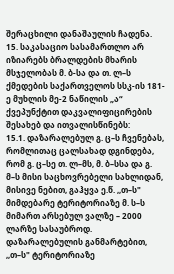შერაცხილი დანაშაულის ჩადენა.
15. საკასაციო სასამართლო არ იზიარებს ბრალდების მხარის მსჯელობას მ. ბ-სა და თ. ლ–ს ქმედების საქართველოს სსკ-ის 181-ე მუხლის მე-2 ნაწილის „ა“ ქვეპუნქტით დაკვალიფიცირების შესახებ და ითვალისწინებს:
15.1. დაზარალებულ გ. ც–ს ჩვენებას, რომლითაც ცალსახად დგინდება, რომ გ. ც–სე თ. ლ–მს, მ. ბ–სსა და გ. მ–ს მისი საცხოვრებელი სახლიდან, მისივე ნებით, გაჰყვა ე.წ. ,,თ–ს" მიმდებარე ტერიტორიაზე მ. ს–ს მიმართ არსებულ ვალზე – 2000 ლარზე სასაუბროდ. დაზარალებულის განმარტებით, ,,თ–ს" ტერიტორიაზე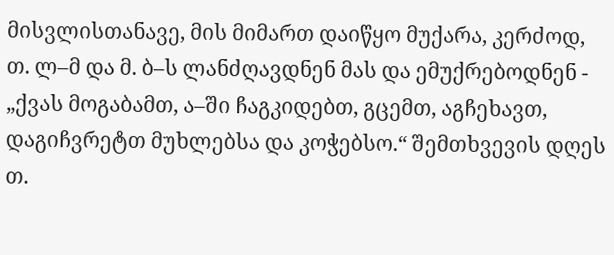მისვლისთანავე, მის მიმართ დაიწყო მუქარა, კერძოდ, თ. ლ–მ და მ. ბ–ს ლანძღავდნენ მას და ემუქრებოდნენ - „ქვას მოგაბამთ, ა–ში ჩაგკიდებთ, გცემთ, აგჩეხავთ, დაგიჩვრეტთ მუხლებსა და კოჭებსო.“ შემთხვევის დღეს თ.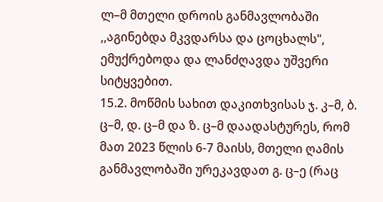ლ–მ მთელი დროის განმავლობაში ,,აგინებდა მკვდარსა და ცოცხალს", ემუქრებოდა და ლანძღავდა უშვერი სიტყვებით.
15.2. მოწმის სახით დაკითხვისას ჯ. კ–მ, ბ. ც–მ, დ. ც–მ და ზ. ც–მ დაადასტურეს, რომ მათ 2023 წლის 6-7 მაისს, მთელი ღამის განმავლობაში ურეკავდათ გ. ც–ე (რაც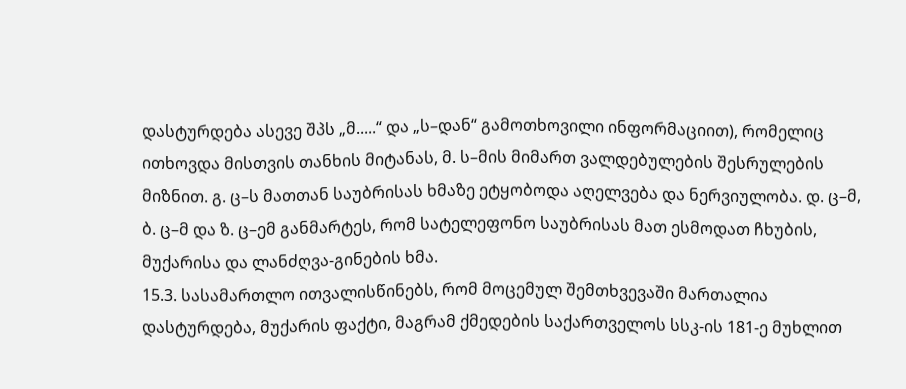დასტურდება ასევე შპს „მ.....“ და „ს–დან“ გამოთხოვილი ინფორმაციით), რომელიც ითხოვდა მისთვის თანხის მიტანას, მ. ს–მის მიმართ ვალდებულების შესრულების მიზნით. გ. ც–ს მათთან საუბრისას ხმაზე ეტყობოდა აღელვება და ნერვიულობა. დ. ც–მ, ბ. ც–მ და ზ. ც–ემ განმარტეს, რომ სატელეფონო საუბრისას მათ ესმოდათ ჩხუბის, მუქარისა და ლანძღვა-გინების ხმა.
15.3. სასამართლო ითვალისწინებს, რომ მოცემულ შემთხვევაში მართალია დასტურდება, მუქარის ფაქტი, მაგრამ ქმედების საქართველოს სსკ-ის 181-ე მუხლით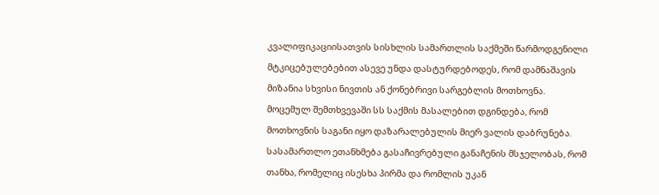კვალიფიკაციისათვის სისხლის სამართლის საქმეში წარმოდგენილი მტკიცებულებებით ასევე უნდა დასტურდებოდეს, რომ დამნაშავის მიზანია სხვისი ნივთის ან ქონებრივი სარგებლის მოთხოვნა. მოცემულ შემთხვევაში სს საქმის მასალებით დგინდება, რომ მოთხოვნის საგანი იყო დაზარალებულის მიერ ვალის დაბრუნება. სასამართლო ეთანხმება გასაჩივრებული განაჩენის მსჯელობას, რომ თანხა, რომელიც ისესხა პირმა და რომლის უკან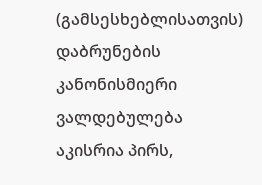(გამსესხებლისათვის) დაბრუნების კანონისმიერი ვალდებულება აკისრია პირს,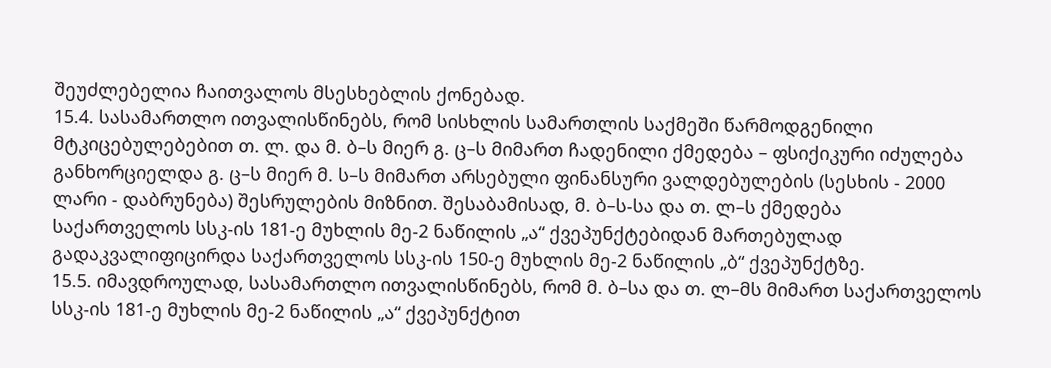შეუძლებელია ჩაითვალოს მსესხებლის ქონებად.
15.4. სასამართლო ითვალისწინებს, რომ სისხლის სამართლის საქმეში წარმოდგენილი მტკიცებულებებით თ. ლ. და მ. ბ–ს მიერ გ. ც–ს მიმართ ჩადენილი ქმედება – ფსიქიკური იძულება განხორციელდა გ. ც–ს მიერ მ. ს–ს მიმართ არსებული ფინანსური ვალდებულების (სესხის - 2000 ლარი - დაბრუნება) შესრულების მიზნით. შესაბამისად, მ. ბ–ს-სა და თ. ლ–ს ქმედება საქართველოს სსკ-ის 181-ე მუხლის მე-2 ნაწილის „ა“ ქვეპუნქტებიდან მართებულად გადაკვალიფიცირდა საქართველოს სსკ-ის 150-ე მუხლის მე-2 ნაწილის „ბ“ ქვეპუნქტზე.
15.5. იმავდროულად, სასამართლო ითვალისწინებს, რომ მ. ბ–სა და თ. ლ–მს მიმართ საქართველოს სსკ-ის 181-ე მუხლის მე-2 ნაწილის „ა“ ქვეპუნქტით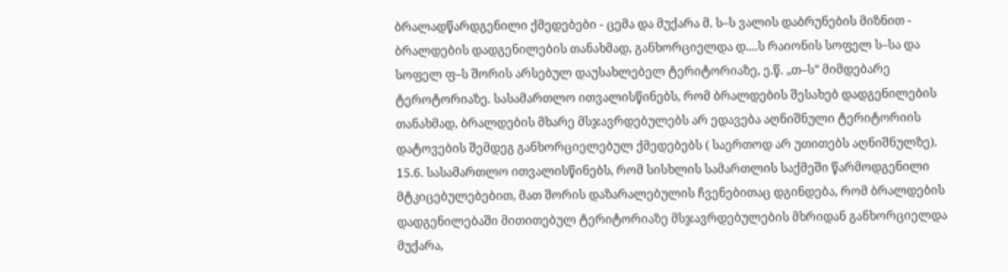ბრალადწარდგენილი ქმედებები - ცემა და მუქარა მ. ს–ს ვალის დაბრუნების მიზნით - ბრალდების დადგენილების თანახმად, განხორციელდა დ....ს რაიონის სოფელ ს–სა და სოფელ ფ–ს შორის არსებულ დაუსახლებელ ტერიტორიაზე, ე.წ. „თ–ს“ მიმდებარე ტეროტორიაზე. სასამართლო ითვალისწინებს, რომ ბრალდების შესახებ დადგენილების თანახმად, ბრალდების მხარე მსჯავრდებულებს არ ედავება აღნიშნული ტერიტორიის დატოვების შემდეგ განხორციელებულ ქმედებებს ( საერთოდ არ უთითებს აღნიშნულზე).
15.6. სასამართლო ითვალისწინებს, რომ სისხლის სამართლის საქმეში წარმოდგენილი მტკიცებულებებით, მათ შორის დაზარალებულის ჩვენებითაც დგინდება, რომ ბრალდების დადგენილებაში მითითებულ ტერიტორიაზე მსჯავრდებულების მხრიდან განხორციელდა მუქარა,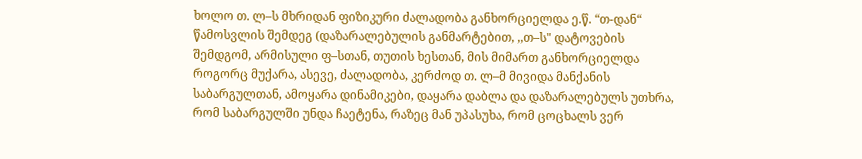ხოლო თ. ლ–ს მხრიდან ფიზიკური ძალადობა განხორციელდა ე.წ. “თ-დან“ წამოსვლის შემდეგ (დაზარალებულის განმარტებით, ,,თ–ს" დატოვების შემდგომ, არმისული ფ–სთან, თუთის ხესთან, მის მიმართ განხორციელდა როგორც მუქარა, ასევე, ძალადობა, კერძოდ თ. ლ–მ მივიდა მანქანის საბარგულთან, ამოყარა დინამიკები, დაყარა დაბლა და დაზარალებულს უთხრა, რომ საბარგულში უნდა ჩაეტენა, რაზეც მან უპასუხა, რომ ცოცხალს ვერ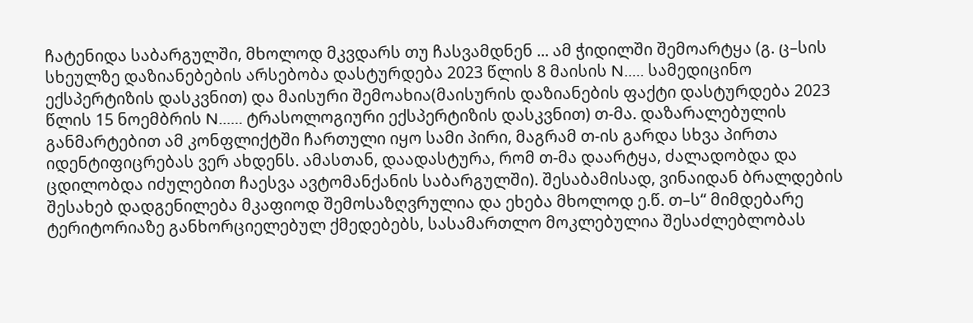ჩატენიდა საბარგულში, მხოლოდ მკვდარს თუ ჩასვამდნენ ... ამ ჭიდილში შემოარტყა (გ. ც–სის სხეულზე დაზიანებების არსებობა დასტურდება 2023 წლის 8 მაისის N..... სამედიცინო ექსპერტიზის დასკვნით) და მაისური შემოახია(მაისურის დაზიანების ფაქტი დასტურდება 2023 წლის 15 ნოემბრის N...... ტრასოლოგიური ექსპერტიზის დასკვნით) თ-მა. დაზარალებულის განმარტებით ამ კონფლიქტში ჩართული იყო სამი პირი, მაგრამ თ-ის გარდა სხვა პირთა იდენტიფიცრებას ვერ ახდენს. ამასთან, დაადასტურა, რომ თ-მა დაარტყა, ძალადობდა და ცდილობდა იძულებით ჩაესვა ავტომანქანის საბარგულში). შესაბამისად, ვინაიდან ბრალდების შესახებ დადგენილება მკაფიოდ შემოსაზღვრულია და ეხება მხოლოდ ე.წ. თ–ს“ მიმდებარე ტერიტორიაზე განხორციელებულ ქმედებებს, სასამართლო მოკლებულია შესაძლებლობას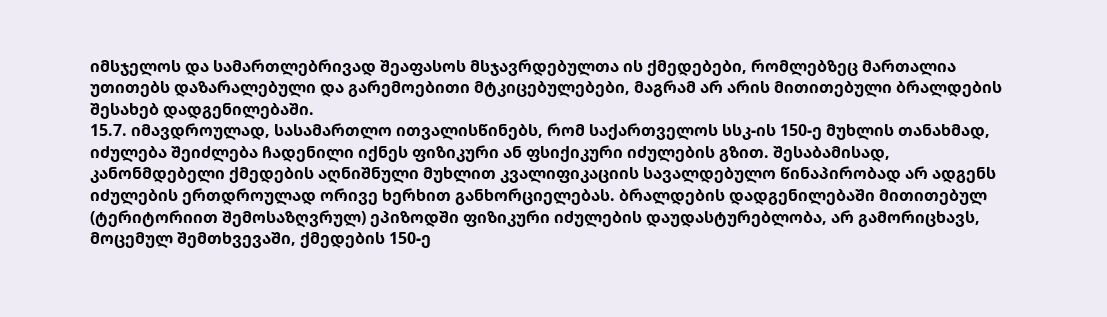იმსჯელოს და სამართლებრივად შეაფასოს მსჯავრდებულთა ის ქმედებები, რომლებზეც მართალია უთითებს დაზარალებული და გარემოებითი მტკიცებულებები, მაგრამ არ არის მითითებული ბრალდების შესახებ დადგენილებაში.
15.7. იმავდროულად, სასამართლო ითვალისწინებს, რომ საქართველოს სსკ-ის 150-ე მუხლის თანახმად, იძულება შეიძლება ჩადენილი იქნეს ფიზიკური ან ფსიქიკური იძულების გზით. შესაბამისად, კანონმდებელი ქმედების აღნიშნული მუხლით კვალიფიკაციის სავალდებულო წინაპირობად არ ადგენს იძულების ერთდროულად ორივე ხერხით განხორციელებას. ბრალდების დადგენილებაში მითითებულ (ტერიტორიით შემოსაზღვრულ) ეპიზოდში ფიზიკური იძულების დაუდასტურებლობა, არ გამორიცხავს, მოცემულ შემთხვევაში, ქმედების 150-ე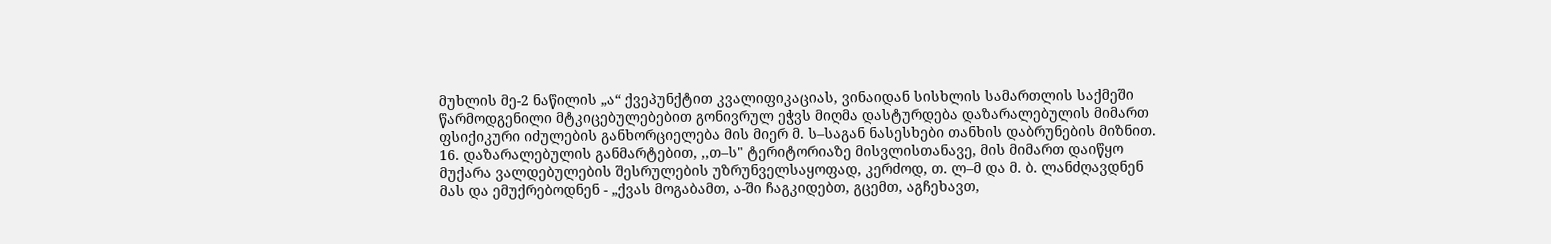მუხლის მე-2 ნაწილის „ა“ ქვეპუნქტით კვალიფიკაციას, ვინაიდან სისხლის სამართლის საქმეში წარმოდგენილი მტკიცებულებებით გონივრულ ეჭვს მიღმა დასტურდება დაზარალებულის მიმართ ფსიქიკური იძულების განხორციელება მის მიერ მ. ს–საგან ნასესხები თანხის დაბრუნების მიზნით.
16. დაზარალებულის განმარტებით, ,,თ–ს" ტერიტორიაზე მისვლისთანავე, მის მიმართ დაიწყო მუქარა ვალდებულების შესრულების უზრუნველსაყოფად, კერძოდ, თ. ლ–მ და მ. ბ. ლანძღავდნენ მას და ემუქრებოდნენ - „ქვას მოგაბამთ, ა-ში ჩაგკიდებთ, გცემთ, აგჩეხავთ,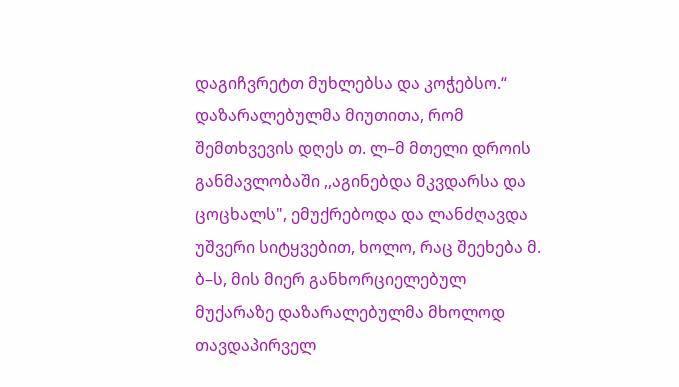დაგიჩვრეტთ მუხლებსა და კოჭებსო.“ დაზარალებულმა მიუთითა, რომ შემთხვევის დღეს თ. ლ–მ მთელი დროის განმავლობაში ,,აგინებდა მკვდარსა და ცოცხალს", ემუქრებოდა და ლანძღავდა უშვერი სიტყვებით, ხოლო, რაც შეეხება მ. ბ–ს, მის მიერ განხორციელებულ მუქარაზე დაზარალებულმა მხოლოდ თავდაპირველ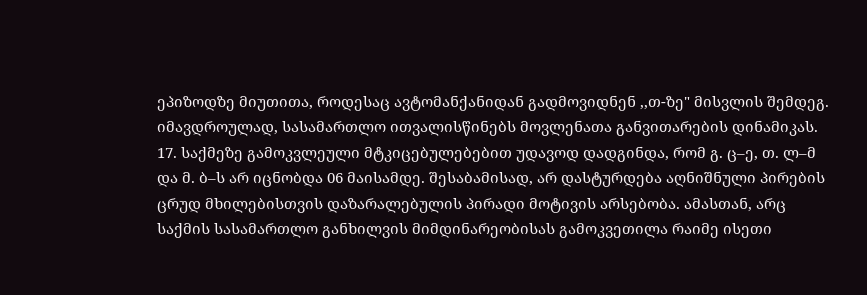ეპიზოდზე მიუთითა, როდესაც ავტომანქანიდან გადმოვიდნენ ,,თ-ზე" მისვლის შემდეგ. იმავდროულად, სასამართლო ითვალისწინებს მოვლენათა განვითარების დინამიკას.
17. საქმეზე გამოკვლეული მტკიცებულებებით უდავოდ დადგინდა, რომ გ. ც–ე, თ. ლ–მ და მ. ბ–ს არ იცნობდა 06 მაისამდე. შესაბამისად, არ დასტურდება აღნიშნული პირების ცრუდ მხილებისთვის დაზარალებულის პირადი მოტივის არსებობა. ამასთან, არც საქმის სასამართლო განხილვის მიმდინარეობისას გამოკვეთილა რაიმე ისეთი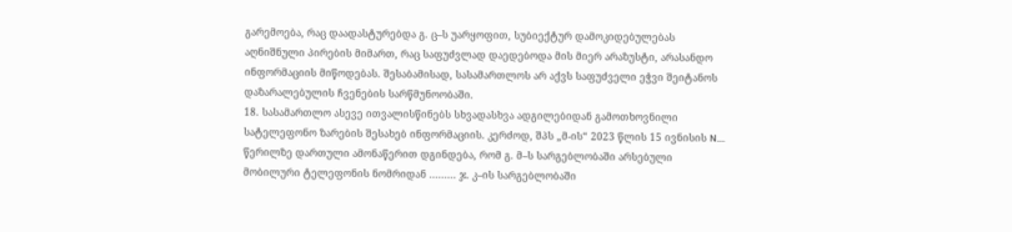გარემოება, რაც დაადასტურებდა გ. ც–ს უარყოფით, სუბიექტურ დამოკიდებულებას აღნიშნული პირების მიმართ, რაც საფუძვლად დაედებოდა მის მიერ არაზუსტი, არასანდო ინფორმაციის მიწოდებას. შესაბამისად, სასამართლოს არ აქვს საფუძველი ეჭვი შეიტანოს დაზარალებულის ჩვენების სარწმუნოობაში.
18. სასამართლო ასევე ითვალისწინებს სხვადასხვა ადგილებიდან გამოთხოვნილი სატელეფონო ზარების შესახებ ინფორმაციის. კერძოდ, შპს „მ-ის“ 2023 წლის 15 ივნისის N.... წერილზე დართული ამონაწერით დგინდება, რომ გ. მ–ს სარგებლობაში არსებული მობილური ტელეფონის ნომრიდან ......... ჯ. კ–ის სარგებლობაში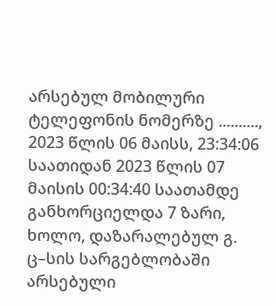არსებულ მობილური ტელეფონის ნომერზე .........., 2023 წლის 06 მაისს, 23:34:06 საათიდან 2023 წლის 07 მაისის 00:34:40 საათამდე განხორციელდა 7 ზარი, ხოლო, დაზარალებულ გ. ც–სის სარგებლობაში არსებული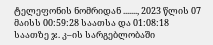ტელეფონის ნომრიდან ......., 2023 წლის 07 მაისს 00:59:28 საათსა და 01:08:18 საათზე ჯ. კ–ის სარგებლობაში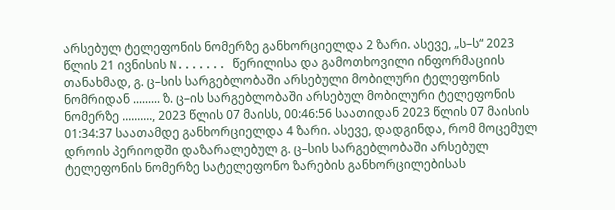არსებულ ტელეფონის ნომერზე განხორციელდა 2 ზარი. ასევე, „ს–ს“ 2023 წლის 21 ივნისის N....... წერილისა და გამოთხოვილი ინფორმაციის თანახმად, გ. ც–სის სარგებლობაში არსებული მობილური ტელეფონის ნომრიდან ......... ზ. ც–ის სარგებლობაში არსებულ მობილური ტელეფონის ნომერზე .........., 2023 წლის 07 მაისს, 00:46:56 საათიდან 2023 წლის 07 მაისის 01:34:37 საათამდე განხორციელდა 4 ზარი. ასევე, დადგინდა, რომ მოცემულ დროის პერიოდში დაზარალებულ გ. ც–სის სარგებლობაში არსებულ ტელეფონის ნომერზე სატელეფონო ზარების განხორცილებისას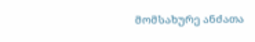მომსახურე ანძათა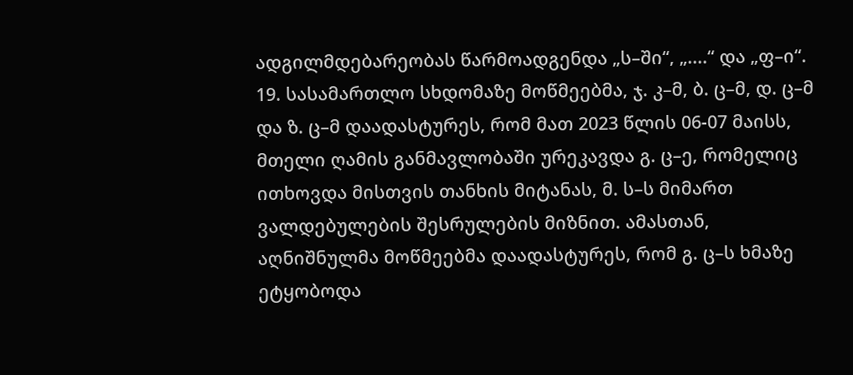ადგილმდებარეობას წარმოადგენდა „ს–ში“, „....“ და „ფ–ი“.
19. სასამართლო სხდომაზე მოწმეებმა, ჯ. კ–მ, ბ. ც–მ, დ. ც–მ და ზ. ც–მ დაადასტურეს, რომ მათ 2023 წლის 06-07 მაისს, მთელი ღამის განმავლობაში ურეკავდა გ. ც–ე, რომელიც ითხოვდა მისთვის თანხის მიტანას, მ. ს–ს მიმართ ვალდებულების შესრულების მიზნით. ამასთან, აღნიშნულმა მოწმეებმა დაადასტურეს, რომ გ. ც–ს ხმაზე ეტყობოდა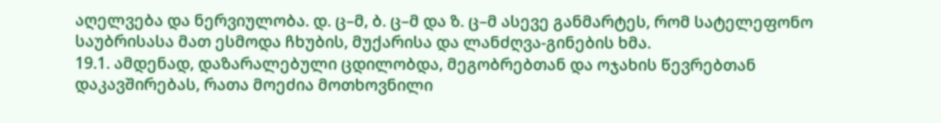აღელვება და ნერვიულობა. დ. ც–მ, ბ. ც–მ და ზ. ც–მ ასევე განმარტეს, რომ სატელეფონო საუბრისასა მათ ესმოდა ჩხუბის, მუქარისა და ლანძღვა-გინების ხმა.
19.1. ამდენად, დაზარალებული ცდილობდა, მეგობრებთან და ოჯახის წევრებთან დაკავშირებას, რათა მოეძია მოთხოვნილი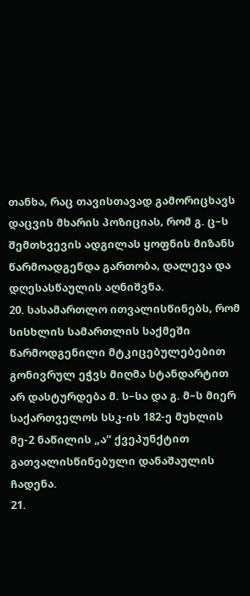თანხა, რაც თავისთავად გამორიცხავს დაცვის მხარის პოზიციას, რომ გ. ც–ს შემთხვევის ადგილას ყოფნის მიზანს წარმოადგენდა გართობა, დალევა და დღესასწაულის აღნიშვნა.
20. სასამართლო ითვალისწინებს, რომ სისხლის სამართლის საქმეში წარმოდგენილი მტკიცებულებებით გონივრულ ეჭვს მიღმა სტანდარტით არ დასტურდება მ. ს–სა და გ. მ–ს მიერ საქართველოს სსკ-ის 182-ე მუხლის მე-2 ნაწილის „ა“ ქვეპუნქტით გათვალისწინებული დანაშაულის ჩადენა.
21.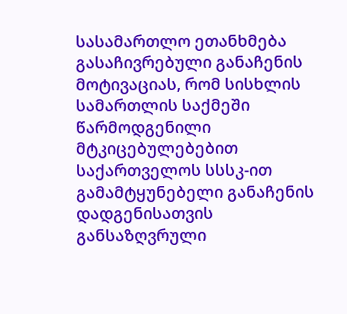სასამართლო ეთანხმება გასაჩივრებული განაჩენის მოტივაციას, რომ სისხლის სამართლის საქმეში წარმოდგენილი მტკიცებულებებით საქართველოს სსსკ-ით გამამტყუნებელი განაჩენის დადგენისათვის განსაზღვრული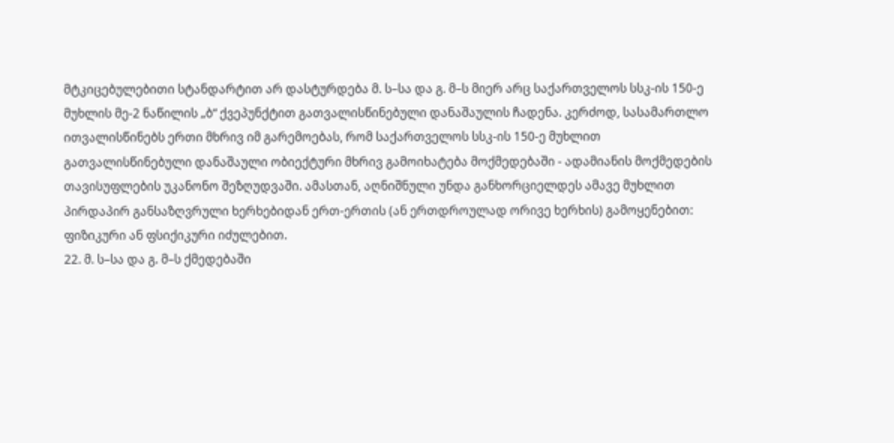მტკიცებულებითი სტანდარტით არ დასტურდება მ. ს–სა და გ. მ–ს მიერ არც საქართველოს სსკ-ის 150-ე მუხლის მე-2 ნაწილის „ბ“ ქვეპუნქტით გათვალისწინებული დანაშაულის ჩადენა. კერძოდ, სასამართლო ითვალისწინებს ერთი მხრივ იმ გარემოებას, რომ საქართველოს სსკ-ის 150-ე მუხლით გათვალისწინებული დანაშაული ობიექტური მხრივ გამოიხატება მოქმედებაში - ადამიანის მოქმედების თავისუფლების უკანონო შეზღუდვაში. ამასთან, აღნიშნული უნდა განხორციელდეს ამავე მუხლით პირდაპირ განსაზღვრული ხერხებიდან ერთ-ერთის (ან ერთდროულად ორივე ხერხის) გამოყენებით: ფიზიკური ან ფსიქიკური იძულებით.
22. მ. ს–სა და გ. მ–ს ქმედებაში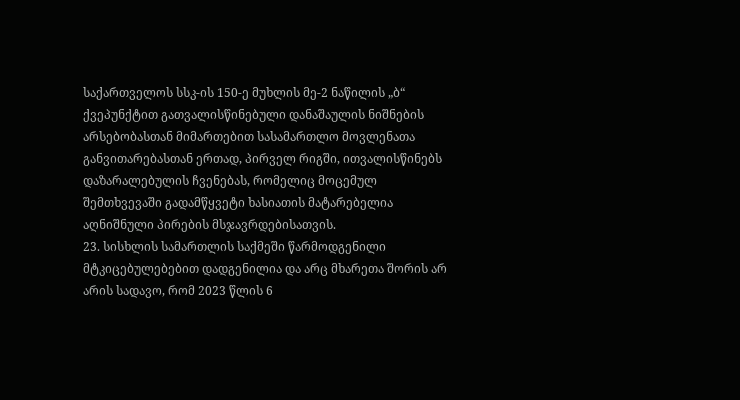საქართველოს სსკ-ის 150-ე მუხლის მე-2 ნაწილის „ბ“ ქვეპუნქტით გათვალისწინებული დანაშაულის ნიშნების არსებობასთან მიმართებით სასამართლო მოვლენათა განვითარებასთან ერთად, პირველ რიგში, ითვალისწინებს დაზარალებულის ჩვენებას, რომელიც მოცემულ შემთხვევაში გადამწყვეტი ხასიათის მატარებელია აღნიშნული პირების მსჯავრდებისათვის.
23. სისხლის სამართლის საქმეში წარმოდგენილი მტკიცებულებებით დადგენილია და არც მხარეთა შორის არ არის სადავო, რომ 2023 წლის 6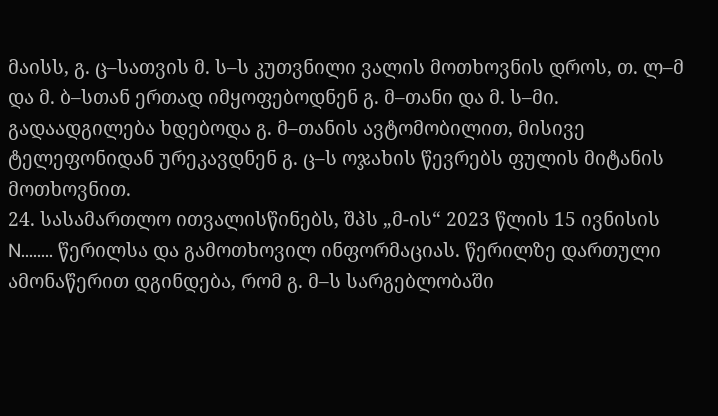მაისს, გ. ც–სათვის მ. ს–ს კუთვნილი ვალის მოთხოვნის დროს, თ. ლ–მ და მ. ბ–სთან ერთად იმყოფებოდნენ გ. მ–თანი და მ. ს–მი. გადაადგილება ხდებოდა გ. მ–თანის ავტომობილით, მისივე ტელეფონიდან ურეკავდნენ გ. ც–ს ოჯახის წევრებს ფულის მიტანის მოთხოვნით.
24. სასამართლო ითვალისწინებს, შპს „მ-ის“ 2023 წლის 15 ივნისის N........ წერილსა და გამოთხოვილ ინფორმაციას. წერილზე დართული ამონაწერით დგინდება, რომ გ. მ–ს სარგებლობაში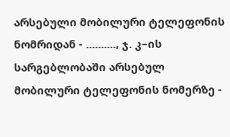არსებული მობილური ტელეფონის ნომრიდან - .........., ჯ. კ–ის სარგებლობაში არსებულ მობილური ტელეფონის ნომერზე -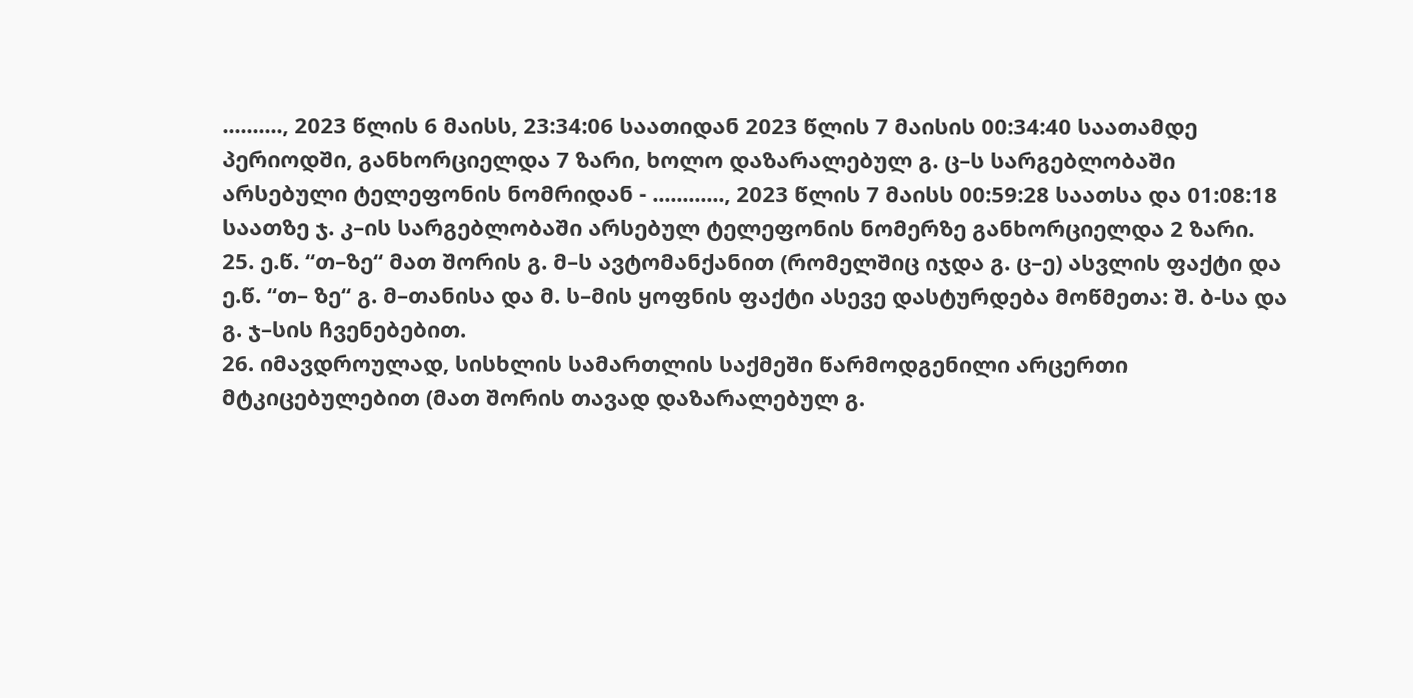.........., 2023 წლის 6 მაისს, 23:34:06 საათიდან 2023 წლის 7 მაისის 00:34:40 საათამდე პერიოდში, განხორციელდა 7 ზარი, ხოლო დაზარალებულ გ. ც–ს სარგებლობაში არსებული ტელეფონის ნომრიდან - ............, 2023 წლის 7 მაისს 00:59:28 საათსა და 01:08:18 საათზე ჯ. კ–ის სარგებლობაში არსებულ ტელეფონის ნომერზე განხორციელდა 2 ზარი.
25. ე.წ. “თ–ზე“ მათ შორის გ. მ–ს ავტომანქანით (რომელშიც იჯდა გ. ც–ე) ასვლის ფაქტი და ე.წ. “თ– ზე“ გ. მ–თანისა და მ. ს–მის ყოფნის ფაქტი ასევე დასტურდება მოწმეთა: შ. ბ-სა და გ. ჯ–სის ჩვენებებით.
26. იმავდროულად, სისხლის სამართლის საქმეში წარმოდგენილი არცერთი მტკიცებულებით (მათ შორის თავად დაზარალებულ გ.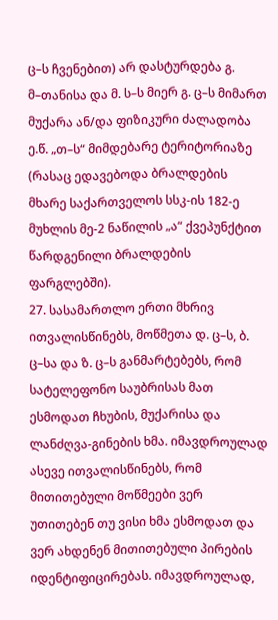ც–ს ჩვენებით) არ დასტურდება გ. მ–თანისა და მ. ს–ს მიერ გ. ც–ს მიმართ მუქარა ან/და ფიზიკური ძალადობა ე.წ. „თ–ს“ მიმდებარე ტერიტორიაზე (რასაც ედავებოდა ბრალდების მხარე საქართველოს სსკ-ის 182-ე მუხლის მე-2 ნაწილის „ა“ ქვეპუნქტით წარდგენილი ბრალდების ფარგლებში).
27. სასამართლო ერთი მხრივ ითვალისწინებს, მოწმეთა დ. ც–ს, ბ. ც–სა და ზ. ც–ს განმარტებებს, რომ სატელეფონო საუბრისას მათ ესმოდათ ჩხუბის, მუქარისა და ლანძღვა-გინების ხმა. იმავდროულად ასევე ითვალისწინებს, რომ მითითებული მოწმეები ვერ უთითებენ თუ ვისი ხმა ესმოდათ და ვერ ახდენენ მითითებული პირების იდენტიფიცირებას. იმავდროულად,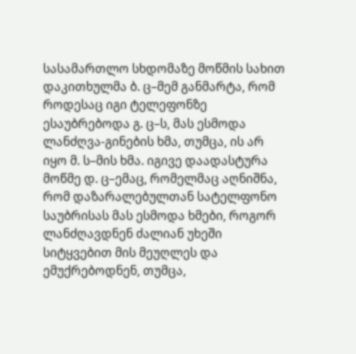სასამართლო სხდომაზე მოწმის სახით დაკითხულმა ბ. ც–მემ განმარტა, რომ როდესაც იგი ტელეფონზე ესაუბრებოდა გ. ც–ს, მას ესმოდა ლანძღვა-გინების ხმა, თუმცა, ის არ იყო მ. ს–მის ხმა. იგივე დაადასტურა მოწმე დ. ც–ემაც, რომელმაც აღნიშნა, რომ დაზარალებულთან სატელფონო საუბრისას მას ესმოდა ხმები, როგორ ლანძღავდნენ ძალიან უხეში სიტყვებით მის მეუღლეს და ემუქრებოდნენ, თუმცა,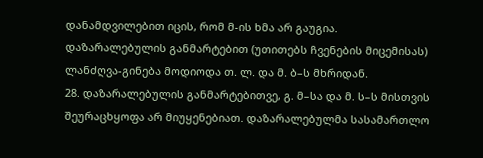დანამდვილებით იცის, რომ მ-ის ხმა არ გაუგია. დაზარალებულის განმარტებით (უთითებს ჩვენების მიცემისას) ლანძღვა-გინება მოდიოდა თ. ლ. და მ. ბ–ს მხრიდან.
28. დაზარალებულის განმარტებითვე, გ. მ–სა და მ. ს–ს მისთვის შეურაცხყოფა არ მიუყენებიათ. დაზარალებულმა სასამართლო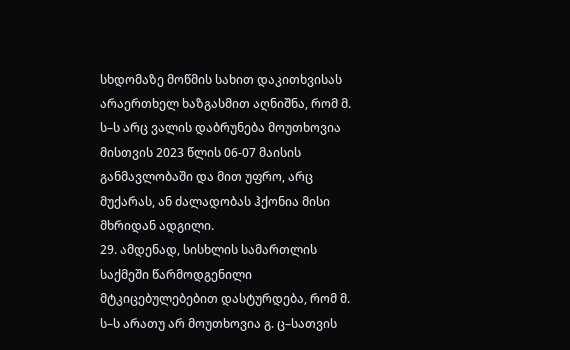სხდომაზე მოწმის სახით დაკითხვისას არაერთხელ ხაზგასმით აღნიშნა, რომ მ. ს–ს არც ვალის დაბრუნება მოუთხოვია მისთვის 2023 წლის 06-07 მაისის განმავლობაში და მით უფრო, არც მუქარას, ან ძალადობას ჰქონია მისი მხრიდან ადგილი.
29. ამდენად, სისხლის სამართლის საქმეში წარმოდგენილი მტკიცებულებებით დასტურდება, რომ მ. ს–ს არათუ არ მოუთხოვია გ. ც–სათვის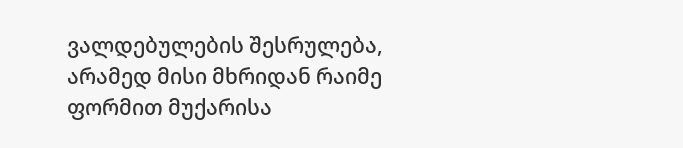ვალდებულების შესრულება, არამედ მისი მხრიდან რაიმე ფორმით მუქარისა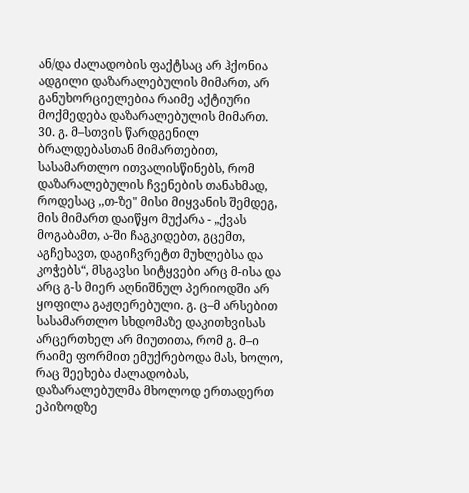ან/და ძალადობის ფაქტსაც არ ჰქონია ადგილი დაზარალებულის მიმართ, არ განუხორციელებია რაიმე აქტიური მოქმედება დაზარალებულის მიმართ.
30. გ. მ–სთვის წარდგენილ ბრალდებასთან მიმართებით, სასამართლო ითვალისწინებს, რომ დაზარალებულის ჩვენების თანახმად, როდესაც ,,თ-ზე" მისი მიყვანის შემდეგ, მის მიმართ დაიწყო მუქარა - „ქვას მოგაბამთ, ა-ში ჩაგკიდებთ, გცემთ, აგჩეხავთ, დაგიჩვრეტთ მუხლებსა და კოჭებს“, მსგავსი სიტყვები არც მ-ისა და არც გ-ს მიერ აღნიშნულ პერიოდში არ ყოფილა გაჟღერებული. გ. ც–მ არსებით სასამართლო სხდომაზე დაკითხვისას არცერთხელ არ მიუთითა, რომ გ. მ–ი რაიმე ფორმით ემუქრებოდა მას, ხოლო, რაც შეეხება ძალადობას, დაზარალებულმა მხოლოდ ერთადერთ ეპიზოდზე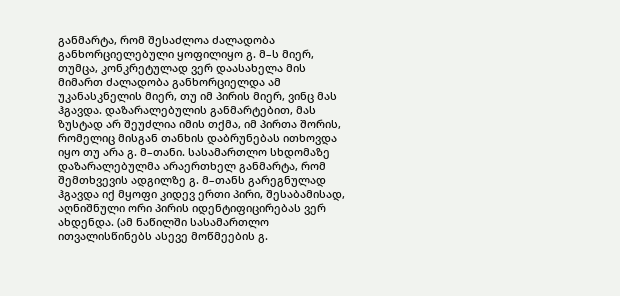განმარტა, რომ შესაძლოა ძალადობა განხორციელებული ყოფილიყო გ. მ–ს მიერ, თუმცა, კონკრეტულად ვერ დაასახელა მის მიმართ ძალადობა განხორციელდა ამ უკანასკნელის მიერ, თუ იმ პირის მიერ, ვინც მას ჰგავდა. დაზარალებულის განმარტებით, მას ზუსტად არ შეუძლია იმის თქმა, იმ პირთა შორის, რომელიც მისგან თანხის დაბრუნებას ითხოვდა იყო თუ არა გ. მ–თანი. სასამართლო სხდომაზე დაზარალებულმა არაერთხელ განმარტა, რომ შემთხვევის ადგილზე გ. მ–თანს გარეგნულად ჰგავდა იქ მყოფი კიდევ ერთი პირი, შესაბამისად, აღნიშნული ორი პირის იდენტიფიცირებას ვერ ახდენდა. (ამ ნაწილში სასამართლო ითვალისწინებს ასევე მოწმეების გ.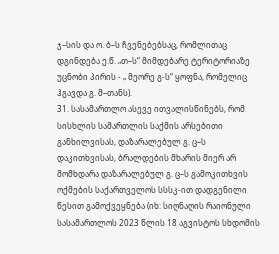ჯ–სის და ო. ბ–ს ჩვენებებსაც, რომლითაც დგინდება ე.წ. „თ–ს“ მიმდებარე ტერიტორიაზე უცნობი პირის - „ მეორე გ-ს“ ყოფნა, რომელიც ჰგავდა გ. მ–თანს).
31. სასამართლო ასევე ითვალისწინებს, რომ სისხლის სამართლის საქმის არსებითი განხილვისას, დაზარალებულ გ. ც–ს დაკითხვისას, ბრალდების მხარის მიერ არ მომხდარა დაზარალებულ გ. ც–ს გამოკითხვის ოქმების საქართველოს სსსკ-ით დადგენილი წესით გამოქვეყნება (იხ: სიღნაღის რაიონული სასამართლოს 2023 წლის 18 აგვისტოს სხდომის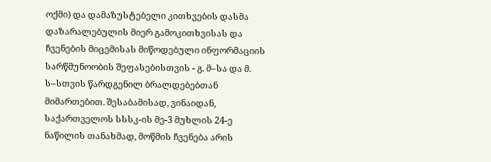ოქმი) და დამაზუსტებელი კითხვების დასმა დაზარალებულის მიერ გამოკითხვისას და ჩვენების მიცემისას მიწოდებული ინფორმაციის სარწმუნოობის შეფასებისთვის - გ. მ–სა და მ. ს–სთვის წარდგენილ ბრალდებებთან მიმართებით. შესაბამისად, ვინაიდან, საქართველოს სსსკ-ის მე-3 მუხლის 24-ე ნაწილის თანახმად, მოწმის ჩვენება არის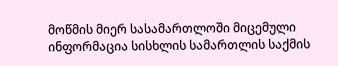მოწმის მიერ სასამართლოში მიცემული ინფორმაცია სისხლის სამართლის საქმის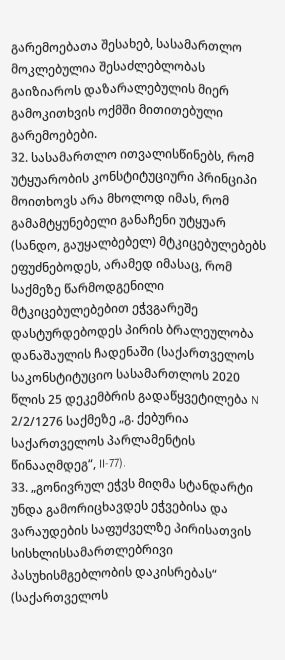გარემოებათა შესახებ, სასამართლო მოკლებულია შესაძლებლობას გაიზიაროს დაზარალებულის მიერ გამოკითხვის ოქმში მითითებული გარემოებები.
32. სასამართლო ითვალისწინებს, რომ უტყუარობის კონსტიტუციური პრინციპი მოითხოვს არა მხოლოდ იმას, რომ გამამტყუნებელი განაჩენი უტყუარ (სანდო, გაუყალბებელ) მტკიცებულებებს ეფუძნებოდეს, არამედ იმასაც, რომ საქმეზე წარმოდგენილი მტკიცებულებებით ეჭვგარეშე დასტურდებოდეს პირის ბრალეულობა დანაშაულის ჩადენაში (საქართველოს საკონსტიტუციო სასამართლოს 2020 წლის 25 დეკემბრის გადაწყვეტილება N 2/2/1276 საქმეზე „გ. ქებურია საქართველოს პარლამენტის წინააღმდეგ“, II-77).
33. „გონივრულ ეჭვს მიღმა სტანდარტი უნდა გამორიცხავდეს ეჭვებისა და ვარაუდების საფუძველზე პირისათვის სისხლისსამართლებრივი პასუხისმგებლობის დაკისრებას“ (საქართველოს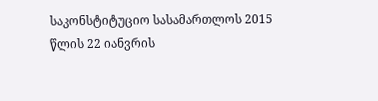საკონსტიტუციო სასამართლოს 2015 წლის 22 იანვრის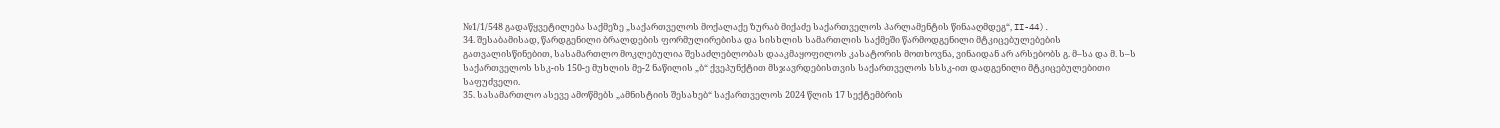№1/1/548 გადაწყვეტილება საქმეზე „საქართველოს მოქალაქე ზურაბ მიქაძე საქართველოს პარლამენტის წინააღმდეგ“, II-44).
34. შესაბამისად, წარდგენილი ბრალდების ფორმულირებისა და სისხლის სამართლის საქმეში წარმოდგენილი მტკიცებულებების გათვალისწინებით, სასამართლო მოკლებულია შესაძლებლობას დააკმაყოფილოს კასატორის მოთხოვნა, ვინაიდან არ არსებობს გ. მ–სა და მ. ს–ს საქართველოს სსკ-ის 150-ე მუხლის მე-2 ნაწილის „ბ“ ქვეპუნქტით მსჯავრდებისთვის საქართველოს სსსკ-ით დადგენილი მტკიცებულებითი საფუძველი.
35. სასამართლო ასევე ამოწმებს „ამნისტიის შესახებ“ საქართველოს 2024 წლის 17 სექტემბრის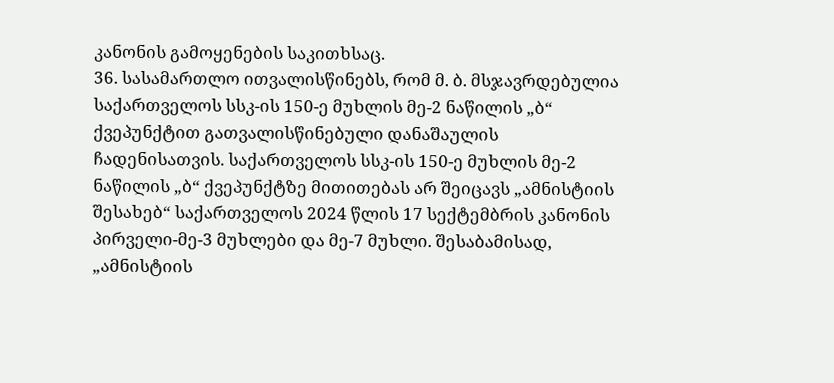კანონის გამოყენების საკითხსაც.
36. სასამართლო ითვალისწინებს, რომ მ. ბ. მსჯავრდებულია საქართველოს სსკ-ის 150-ე მუხლის მე-2 ნაწილის „ბ“ ქვეპუნქტით გათვალისწინებული დანაშაულის ჩადენისათვის. საქართველოს სსკ-ის 150-ე მუხლის მე-2 ნაწილის „ბ“ ქვეპუნქტზე მითითებას არ შეიცავს „ამნისტიის შესახებ“ საქართველოს 2024 წლის 17 სექტემბრის კანონის პირველი-მე-3 მუხლები და მე-7 მუხლი. შესაბამისად, „ამნისტიის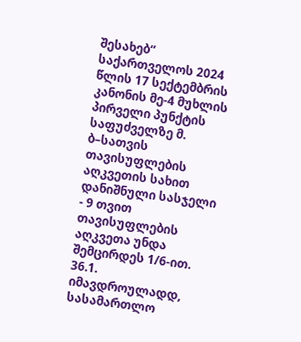შესახებ“ საქართველოს 2024 წლის 17 სექტემბრის კანონის მე-4 მუხლის პირველი პუნქტის საფუძველზე მ. ბ–სათვის თავისუფლების აღკვეთის სახით დანიშნული სასჯელი - 9 თვით თავისუფლების აღკვეთა უნდა შემცირდეს 1/6-ით.
36.1. იმავდროულადდ, სასამართლო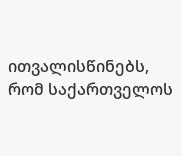ითვალისწინებს, რომ საქართველოს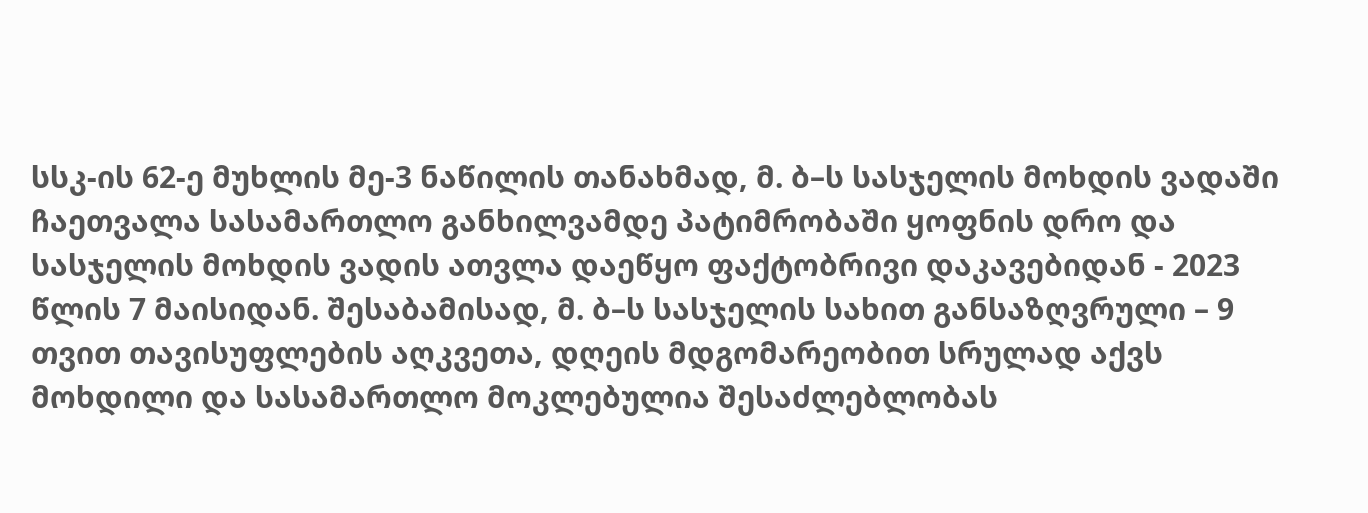სსკ-ის 62-ე მუხლის მე-3 ნაწილის თანახმად, მ. ბ–ს სასჯელის მოხდის ვადაში ჩაეთვალა სასამართლო განხილვამდე პატიმრობაში ყოფნის დრო და სასჯელის მოხდის ვადის ათვლა დაეწყო ფაქტობრივი დაკავებიდან - 2023 წლის 7 მაისიდან. შესაბამისად, მ. ბ–ს სასჯელის სახით განსაზღვრული – 9 თვით თავისუფლების აღკვეთა, დღეის მდგომარეობით სრულად აქვს მოხდილი და სასამართლო მოკლებულია შესაძლებლობას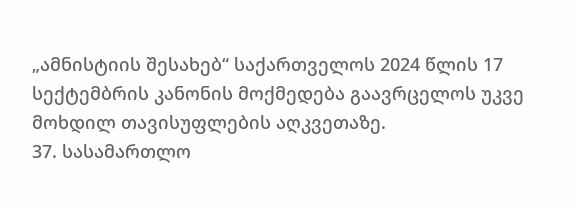„ამნისტიის შესახებ“ საქართველოს 2024 წლის 17 სექტემბრის კანონის მოქმედება გაავრცელოს უკვე მოხდილ თავისუფლების აღკვეთაზე.
37. სასამართლო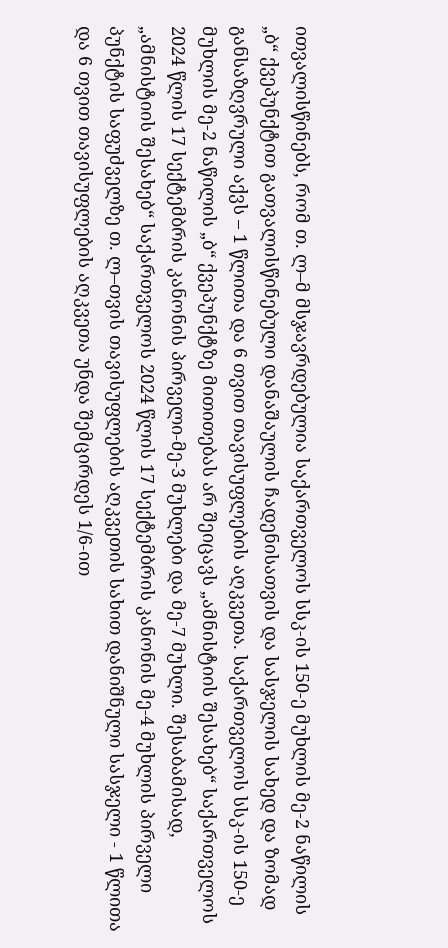ითვალისწინებს, რომ თ. ლ–მ მსჯავრდებულია საქართველოს სსკ-ის 150-ე მუხლის მე-2 ნაწილის „ბ“ ქვეპუნქტით გათვალისწინებული დანაშაულის ჩადენისათვის და სასჯელის სახედ და ზომად განსაზღვრული აქვს – 1 წლითა და 6 თვით თავისუფლების აღკვეთა. საქართველოს სსკ-ის 150-ე მუხლის მე-2 ნაწილის „ბ“ ქვეპუნქტზე მითითებას არ შეიცავს „ამნისტიის შესახებ“ საქართველოს 2024 წლის 17 სექტემბრის კანონის პირველი-მე-3 მუხლები და მე-7 მუხლი. შესაბამისად, „ამნისტიის შესახებ“ საქართველოს 2024 წლის 17 სექტემბრის კანონის მე-4 მუხლის პირველი პუნქტის საფუძველზე თ. ლ–თვის თავისუფლების აღკვეთის სახით დანიშნული სასჯელი - 1 წლითა და 6 თვით თავისუფლების აღკვეთა უნდა შემცირდეს 1/6-ით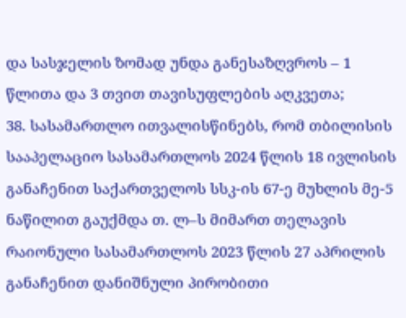და სასჯელის ზომად უნდა განესაზღვროს – 1 წლითა და 3 თვით თავისუფლების აღკვეთა;
38. სასამართლო ითვალისწინებს, რომ თბილისის სააპელაციო სასამართლოს 2024 წლის 18 ივლისის განაჩენით საქართველოს სსკ-ის 67-ე მუხლის მე-5 ნაწილით გაუქმდა თ. ლ–ს მიმართ თელავის რაიონული სასამართლოს 2023 წლის 27 აპრილის განაჩენით დანიშნული პირობითი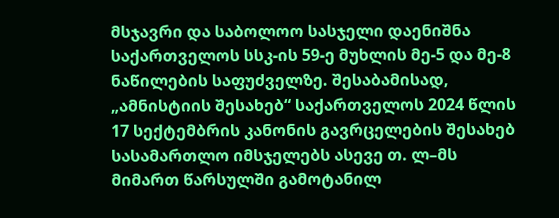მსჯავრი და საბოლოო სასჯელი დაენიშნა საქართველოს სსკ-ის 59-ე მუხლის მე-5 და მე-8 ნაწილების საფუძველზე. შესაბამისად, „ამნისტიის შესახებ“ საქართველოს 2024 წლის 17 სექტემბრის კანონის გავრცელების შესახებ სასამართლო იმსჯელებს ასევე თ. ლ–მს მიმართ წარსულში გამოტანილ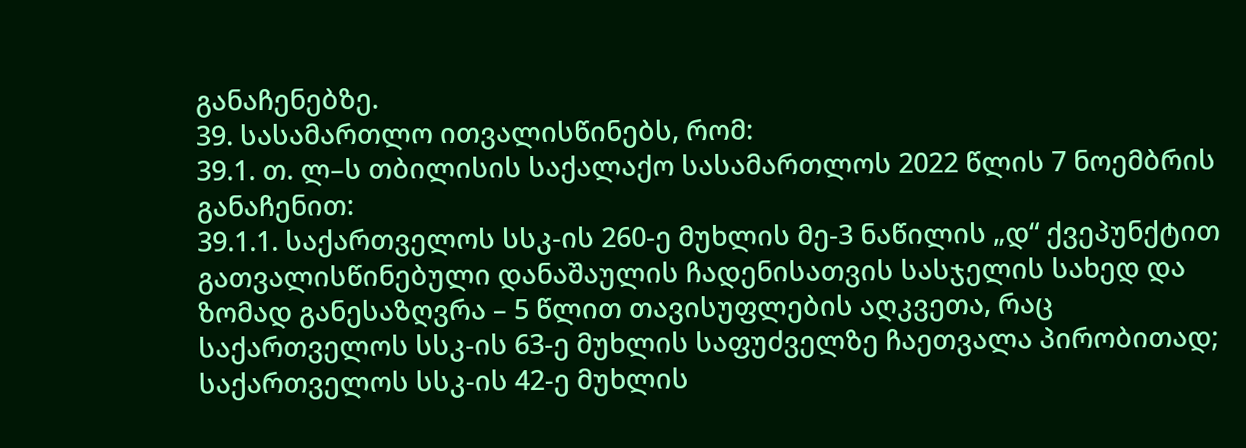განაჩენებზე.
39. სასამართლო ითვალისწინებს, რომ:
39.1. თ. ლ–ს თბილისის საქალაქო სასამართლოს 2022 წლის 7 ნოემბრის განაჩენით:
39.1.1. საქართველოს სსკ-ის 260-ე მუხლის მე-3 ნაწილის „დ“ ქვეპუნქტით გათვალისწინებული დანაშაულის ჩადენისათვის სასჯელის სახედ და ზომად განესაზღვრა – 5 წლით თავისუფლების აღკვეთა, რაც საქართველოს სსკ-ის 63-ე მუხლის საფუძველზე ჩაეთვალა პირობითად; საქართველოს სსკ-ის 42-ე მუხლის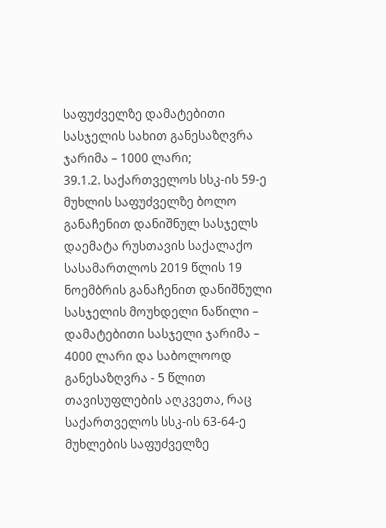საფუძველზე დამატებითი სასჯელის სახით განესაზღვრა ჯარიმა – 1000 ლარი;
39.1.2. საქართველოს სსკ-ის 59-ე მუხლის საფუძველზე ბოლო განაჩენით დანიშნულ სასჯელს დაემატა რუსთავის საქალაქო სასამართლოს 2019 წლის 19 ნოემბრის განაჩენით დანიშნული სასჯელის მოუხდელი ნაწილი – დამატებითი სასჯელი ჯარიმა – 4000 ლარი და საბოლოოდ განესაზღვრა - 5 წლით თავისუფლების აღკვეთა, რაც საქართველოს სსკ-ის 63-64-ე მუხლების საფუძველზე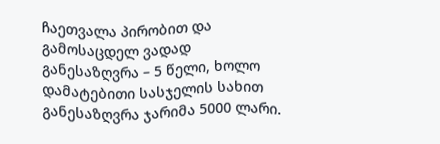ჩაეთვალა პირობით და გამოსაცდელ ვადად განესაზღვრა – 5 წელი, ხოლო დამატებითი სასჯელის სახით განესაზღვრა ჯარიმა 5000 ლარი.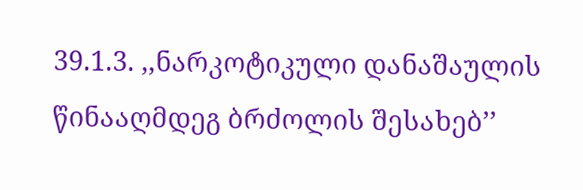39.1.3. ,,ნარკოტიკული დანაშაულის წინააღმდეგ ბრძოლის შესახებ’’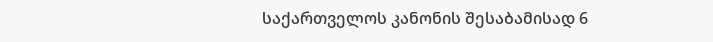საქართველოს კანონის შესაბამისად 6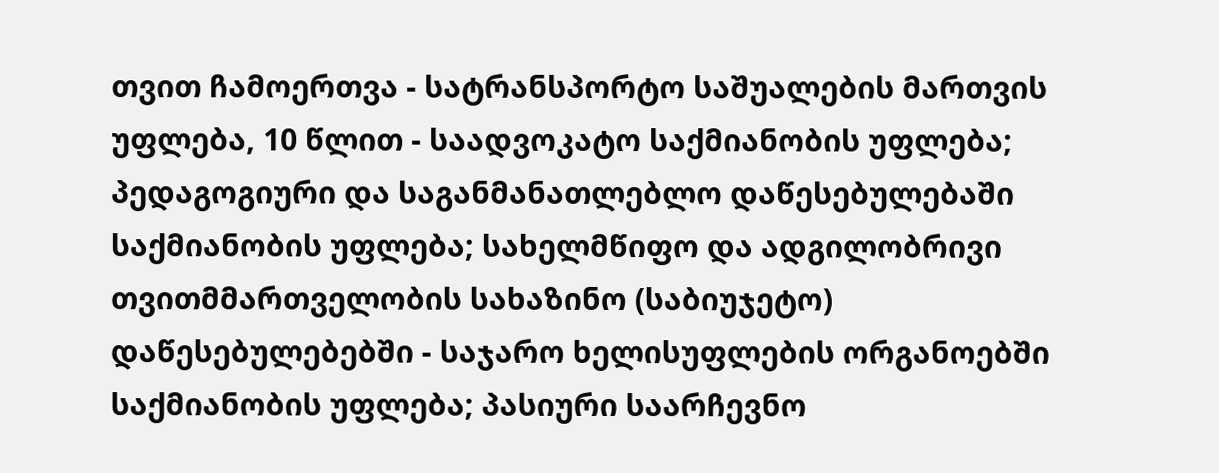თვით ჩამოერთვა - სატრანსპორტო საშუალების მართვის უფლება, 10 წლით - საადვოკატო საქმიანობის უფლება; პედაგოგიური და საგანმანათლებლო დაწესებულებაში საქმიანობის უფლება; სახელმწიფო და ადგილობრივი თვითმმართველობის სახაზინო (საბიუჯეტო) დაწესებულებებში - საჯარო ხელისუფლების ორგანოებში საქმიანობის უფლება; პასიური საარჩევნო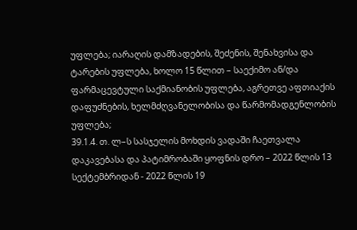უფლება; იარაღის დამზადების, შეძენის, შენახვისა და ტარების უფლება, ხოლო 15 წლით – საექიმო ან/და ფარმაცევტული საქმიანობის უფლება, აგრეთვე აფთიაქის დაფუძნების, ხელმძღვანელობისა და წარმომადგენლობის უფლება;
39.1.4. თ. ლ–ს სასჯელის მოხდის ვადაში ჩაეთვალა დაკავებასა და პატიმრობაში ყოფნის დრო – 2022 წლის 13 სექტემბრიდან - 2022 წლის 19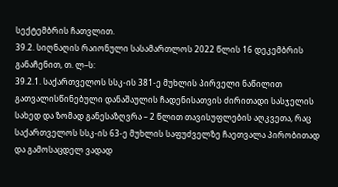სექტემბრის ჩათვლით.
39.2. სიღნაღის რაიონული სასამართლოს 2022 წლის 16 დეკემბრის განაჩენით, თ. ლ–ს:
39.2.1. საქართველოს სსკ-ის 381-ე მუხლის პირველი ნაწილით გათვალისწინებული დანაშაულის ჩადენისათვის ძირითადი სასჯელის სახედ და ზომად განესაზღვრა – 2 წლით თავისუფლების აღკვეთა, რაც საქართველოს სსკ-ის 63-ე მუხლის საფუძველზე ჩაეთვალა პირობითად და გამოსაცდელ ვადად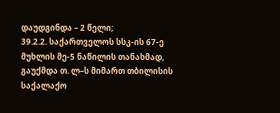დაუდგინდა – 2 წელი;
39.2.2. საქართველოს სსკ-ის 67-ე მუხლის მე-5 ნაწილის თანახმად, გაუქმდა თ. ლ–ს მიმართ თბილისის საქალაქო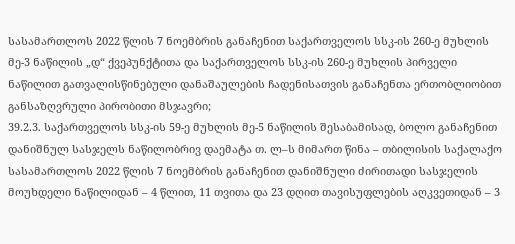სასამართლოს 2022 წლის 7 ნოემბრის განაჩენით საქართველოს სსკ-ის 260-ე მუხლის მე-3 ნაწილის „დ“ ქვეპუნქტითა და საქართველოს სსკ-ის 260-ე მუხლის პირველი ნაწილით გათვალისწინებული დანაშაულების ჩადენისათვის განაჩენთა ერთობლიობით განსაზღვრული პირობითი მსჯავრი;
39.2.3. საქართველოს სსკ-ის 59-ე მუხლის მე-5 ნაწილის შესაბამისად, ბოლო განაჩენით დანიშნულ სასჯელს ნაწილობრივ დაემატა თ. ლ–ს მიმართ წინა – თბილისის საქალაქო სასამართლოს 2022 წლის 7 ნოემბრის განაჩენით დანიშნული ძირითადი სასჯელის მოუხდელი ნაწილიდან – 4 წლით, 11 თვითა და 23 დღით თავისუფლების აღკვეთიდან – 3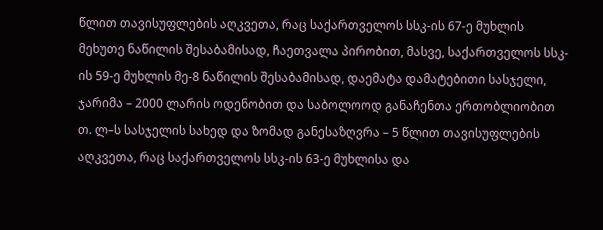წლით თავისუფლების აღკვეთა, რაც საქართველოს სსკ-ის 67-ე მუხლის მეხუთე ნაწილის შესაბამისად, ჩაეთვალა პირობით, მასვე, საქართველოს სსკ-ის 59-ე მუხლის მე-8 ნაწილის შესაბამისად, დაემატა დამატებითი სასჯელი, ჯარიმა – 2000 ლარის ოდენობით და საბოლოოდ განაჩენთა ერთობლიობით თ. ლ–ს სასჯელის სახედ და ზომად განესაზღვრა – 5 წლით თავისუფლების აღკვეთა, რაც საქართველოს სსკ-ის 63-ე მუხლისა და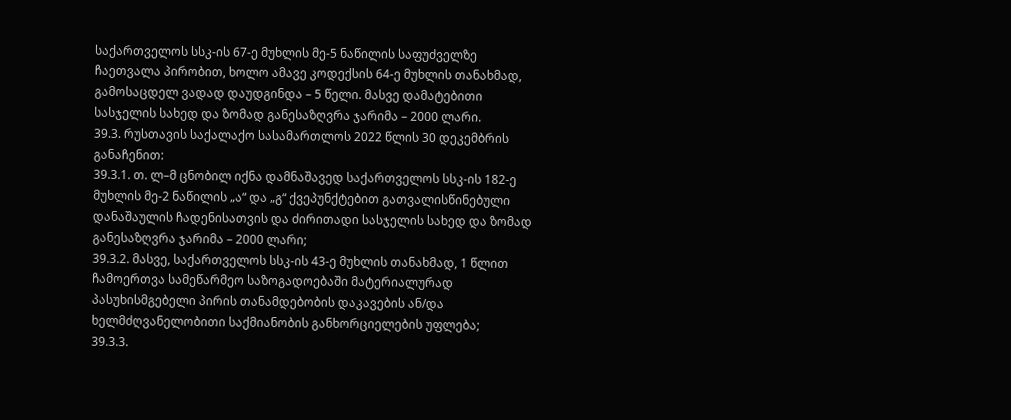საქართველოს სსკ-ის 67-ე მუხლის მე-5 ნაწილის საფუძველზე ჩაეთვალა პირობით, ხოლო ამავე კოდექსის 64-ე მუხლის თანახმად, გამოსაცდელ ვადად დაუდგინდა – 5 წელი. მასვე დამატებითი სასჯელის სახედ და ზომად განესაზღვრა ჯარიმა – 2000 ლარი.
39.3. რუსთავის საქალაქო სასამართლოს 2022 წლის 30 დეკემბრის განაჩენით:
39.3.1. თ. ლ–მ ცნობილ იქნა დამნაშავედ საქართველოს სსკ-ის 182-ე მუხლის მე-2 ნაწილის „ა“ და „გ“ ქვეპუნქტებით გათვალისწინებული დანაშაულის ჩადენისათვის და ძირითადი სასჯელის სახედ და ზომად განესაზღვრა ჯარიმა – 2000 ლარი;
39.3.2. მასვე, საქართველოს სსკ-ის 43-ე მუხლის თანახმად, 1 წლით ჩამოერთვა სამეწარმეო საზოგადოებაში მატერიალურად პასუხისმგებელი პირის თანამდებობის დაკავების ან/და ხელმძღვანელობითი საქმიანობის განხორციელების უფლება;
39.3.3.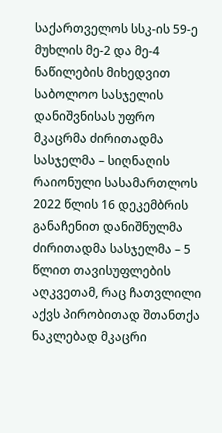საქართველოს სსკ-ის 59-ე მუხლის მე-2 და მე-4 ნაწილების მიხედვით საბოლოო სასჯელის დანიშვნისას უფრო მკაცრმა ძირითადმა სასჯელმა – სიღნაღის რაიონული სასამართლოს 2022 წლის 16 დეკემბრის განაჩენით დანიშნულმა ძირითადმა სასჯელმა – 5 წლით თავისუფლების აღკვეთამ, რაც ჩათვლილი აქვს პირობითად შთანთქა ნაკლებად მკაცრი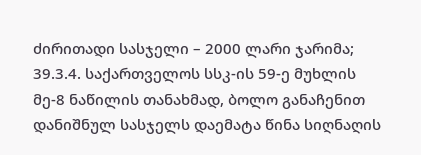ძირითადი სასჯელი – 2000 ლარი ჯარიმა;
39.3.4. საქართველოს სსკ-ის 59-ე მუხლის მე-8 ნაწილის თანახმად, ბოლო განაჩენით დანიშნულ სასჯელს დაემატა წინა სიღნაღის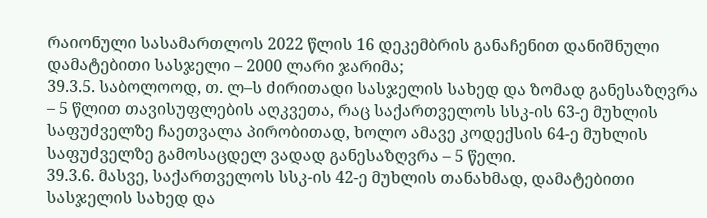რაიონული სასამართლოს 2022 წლის 16 დეკემბრის განაჩენით დანიშნული დამატებითი სასჯელი – 2000 ლარი ჯარიმა;
39.3.5. საბოლოოდ, თ. ლ–ს ძირითადი სასჯელის სახედ და ზომად განესაზღვრა – 5 წლით თავისუფლების აღკვეთა, რაც საქართველოს სსკ-ის 63-ე მუხლის საფუძველზე ჩაეთვალა პირობითად, ხოლო ამავე კოდექსის 64-ე მუხლის საფუძველზე გამოსაცდელ ვადად განესაზღვრა – 5 წელი.
39.3.6. მასვე, საქართველოს სსკ-ის 42-ე მუხლის თანახმად, დამატებითი სასჯელის სახედ და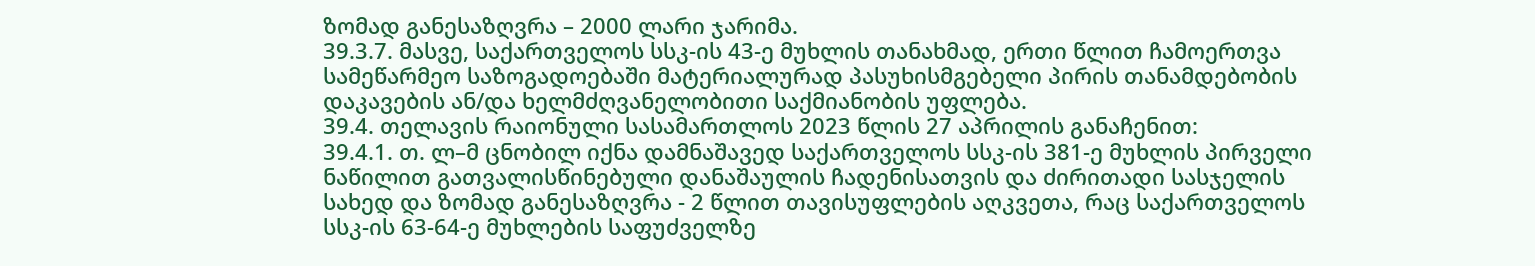ზომად განესაზღვრა – 2000 ლარი ჯარიმა.
39.3.7. მასვე, საქართველოს სსკ-ის 43-ე მუხლის თანახმად, ერთი წლით ჩამოერთვა სამეწარმეო საზოგადოებაში მატერიალურად პასუხისმგებელი პირის თანამდებობის დაკავების ან/და ხელმძღვანელობითი საქმიანობის უფლება.
39.4. თელავის რაიონული სასამართლოს 2023 წლის 27 აპრილის განაჩენით:
39.4.1. თ. ლ–მ ცნობილ იქნა დამნაშავედ საქართველოს სსკ-ის 381-ე მუხლის პირველი ნაწილით გათვალისწინებული დანაშაულის ჩადენისათვის და ძირითადი სასჯელის სახედ და ზომად განესაზღვრა - 2 წლით თავისუფლების აღკვეთა, რაც საქართველოს სსკ-ის 63-64-ე მუხლების საფუძველზე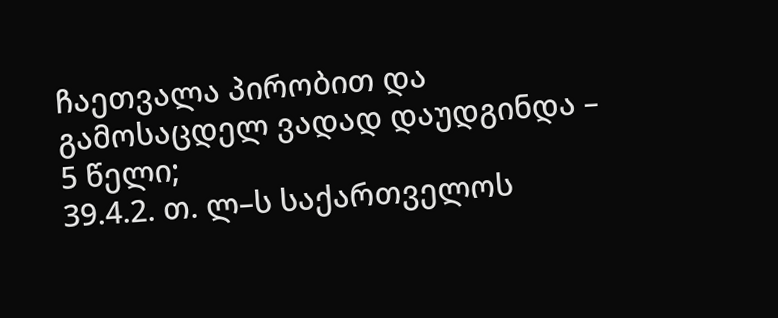ჩაეთვალა პირობით და გამოსაცდელ ვადად დაუდგინდა – 5 წელი;
39.4.2. თ. ლ–ს საქართველოს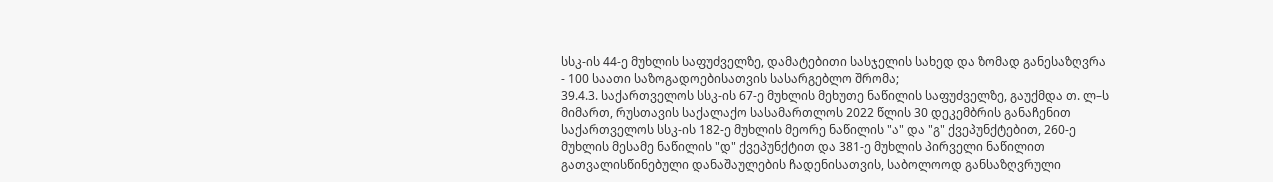სსკ-ის 44-ე მუხლის საფუძველზე, დამატებითი სასჯელის სახედ და ზომად განესაზღვრა - 100 საათი საზოგადოებისათვის სასარგებლო შრომა;
39.4.3. საქართველოს სსკ-ის 67-ე მუხლის მეხუთე ნაწილის საფუძველზე, გაუქმდა თ. ლ–ს მიმართ, რუსთავის საქალაქო სასამართლოს 2022 წლის 30 დეკემბრის განაჩენით საქართველოს სსკ-ის 182-ე მუხლის მეორე ნაწილის "ა" და "გ" ქვეპუნქტებით, 260-ე მუხლის მესამე ნაწილის "დ" ქვეპუნქტით და 381-ე მუხლის პირველი ნაწილით გათვალისწინებული დანაშაულების ჩადენისათვის, საბოლოოდ განსაზღვრული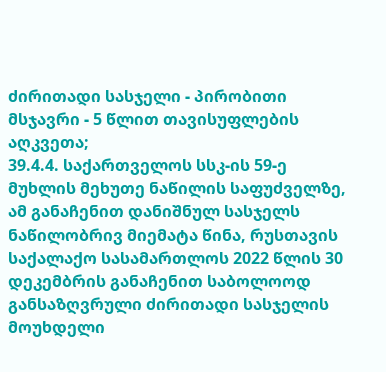ძირითადი სასჯელი - პირობითი მსჯავრი - 5 წლით თავისუფლების აღკვეთა;
39.4.4. საქართველოს სსკ-ის 59-ე მუხლის მეხუთე ნაწილის საფუძველზე, ამ განაჩენით დანიშნულ სასჯელს ნაწილობრივ მიემატა წინა, რუსთავის საქალაქო სასამართლოს 2022 წლის 30 დეკემბრის განაჩენით საბოლოოდ განსაზღვრული ძირითადი სასჯელის მოუხდელი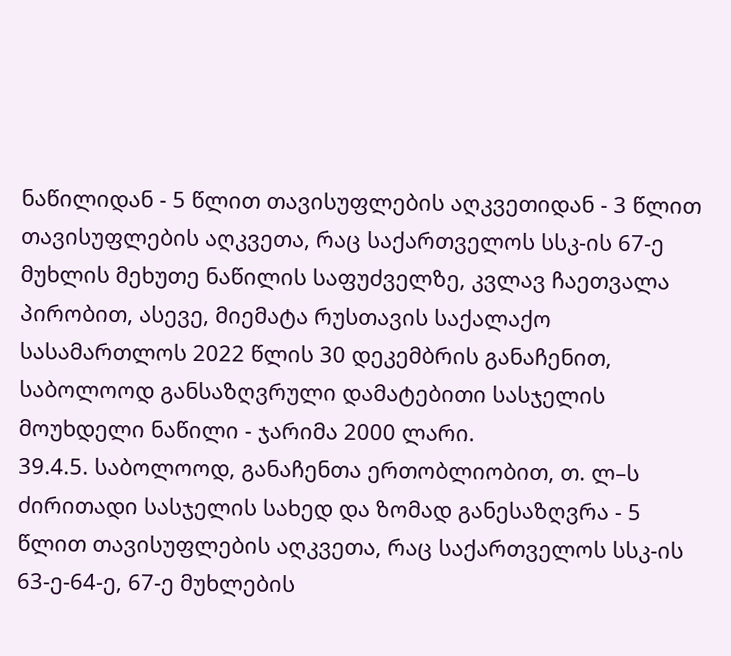ნაწილიდან - 5 წლით თავისუფლების აღკვეთიდან - 3 წლით თავისუფლების აღკვეთა, რაც საქართველოს სსკ-ის 67-ე მუხლის მეხუთე ნაწილის საფუძველზე, კვლავ ჩაეთვალა პირობით, ასევე, მიემატა რუსთავის საქალაქო სასამართლოს 2022 წლის 30 დეკემბრის განაჩენით, საბოლოოდ განსაზღვრული დამატებითი სასჯელის მოუხდელი ნაწილი - ჯარიმა 2000 ლარი.
39.4.5. საბოლოოდ, განაჩენთა ერთობლიობით, თ. ლ–ს ძირითადი სასჯელის სახედ და ზომად განესაზღვრა - 5 წლით თავისუფლების აღკვეთა, რაც საქართველოს სსკ-ის 63-ე-64-ე, 67-ე მუხლების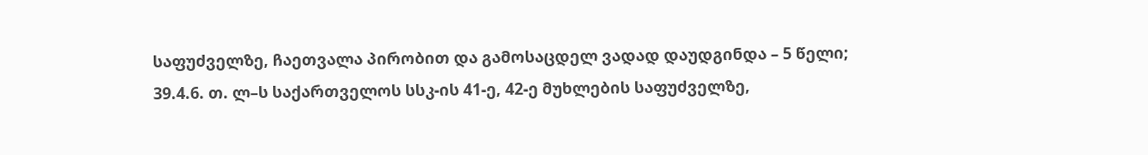საფუძველზე, ჩაეთვალა პირობით და გამოსაცდელ ვადად დაუდგინდა – 5 წელი;
39.4.6. თ. ლ–ს საქართველოს სსკ-ის 41-ე, 42-ე მუხლების საფუძველზე,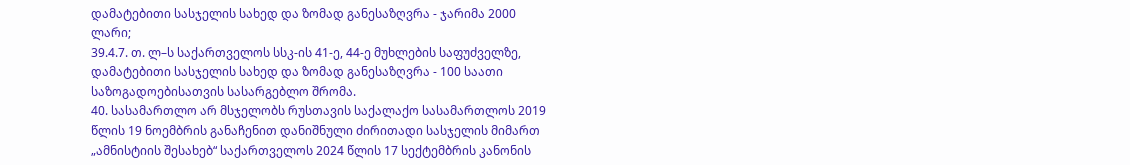დამატებითი სასჯელის სახედ და ზომად განესაზღვრა - ჯარიმა 2000 ლარი;
39.4.7. თ. ლ–ს საქართველოს სსკ-ის 41-ე, 44-ე მუხლების საფუძველზე, დამატებითი სასჯელის სახედ და ზომად განესაზღვრა - 100 საათი საზოგადოებისათვის სასარგებლო შრომა.
40. სასამართლო არ მსჯელობს რუსთავის საქალაქო სასამართლოს 2019 წლის 19 ნოემბრის განაჩენით დანიშნული ძირითადი სასჯელის მიმართ „ამნისტიის შესახებ“ საქართველოს 2024 წლის 17 სექტემბრის კანონის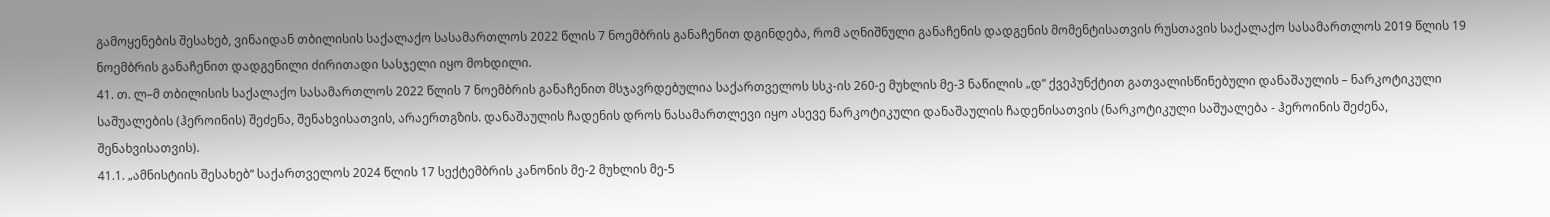გამოყენების შესახებ, ვინაიდან თბილისის საქალაქო სასამართლოს 2022 წლის 7 ნოემბრის განაჩენით დგინდება, რომ აღნიშნული განაჩენის დადგენის მომენტისათვის რუსთავის საქალაქო სასამართლოს 2019 წლის 19 ნოემბრის განაჩენით დადგენილი ძირითადი სასჯელი იყო მოხდილი.
41. თ. ლ–მ თბილისის საქალაქო სასამართლოს 2022 წლის 7 ნოემბრის განაჩენით მსჯავრდებულია საქართველოს სსკ-ის 260-ე მუხლის მე-3 ნაწილის „დ“ ქვეპუნქტით გათვალისწინებული დანაშაულის – ნარკოტიკული საშუალების (ჰეროინის) შეძენა, შენახვისათვის, არაერთგზის. დანაშაულის ჩადენის დროს ნასამართლევი იყო ასევე ნარკოტიკული დანაშაულის ჩადენისათვის (ნარკოტიკული საშუალება - ჰეროინის შეძენა, შენახვისათვის).
41.1. „ამნისტიის შესახებ“ საქართველოს 2024 წლის 17 სექტემბრის კანონის მე-2 მუხლის მე-5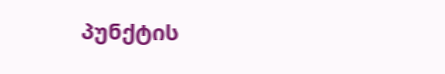პუნქტის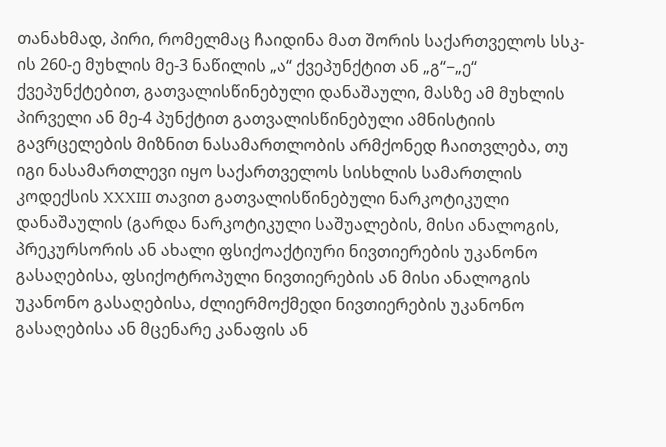თანახმად, პირი, რომელმაც ჩაიდინა მათ შორის საქართველოს სსკ-ის 260-ე მუხლის მე-3 ნაწილის „ა“ ქვეპუნქტით ან „გ“−„ე“ ქვეპუნქტებით, გათვალისწინებული დანაშაული, მასზე ამ მუხლის პირველი ან მე-4 პუნქტით გათვალისწინებული ამნისტიის გავრცელების მიზნით ნასამართლობის არმქონედ ჩაითვლება, თუ იგი ნასამართლევი იყო საქართველოს სისხლის სამართლის კოდექსის XXXIII თავით გათვალისწინებული ნარკოტიკული დანაშაულის (გარდა ნარკოტიკული საშუალების, მისი ანალოგის, პრეკურსორის ან ახალი ფსიქოაქტიური ნივთიერების უკანონო გასაღებისა, ფსიქოტროპული ნივთიერების ან მისი ანალოგის უკანონო გასაღებისა, ძლიერმოქმედი ნივთიერების უკანონო გასაღებისა ან მცენარე კანაფის ან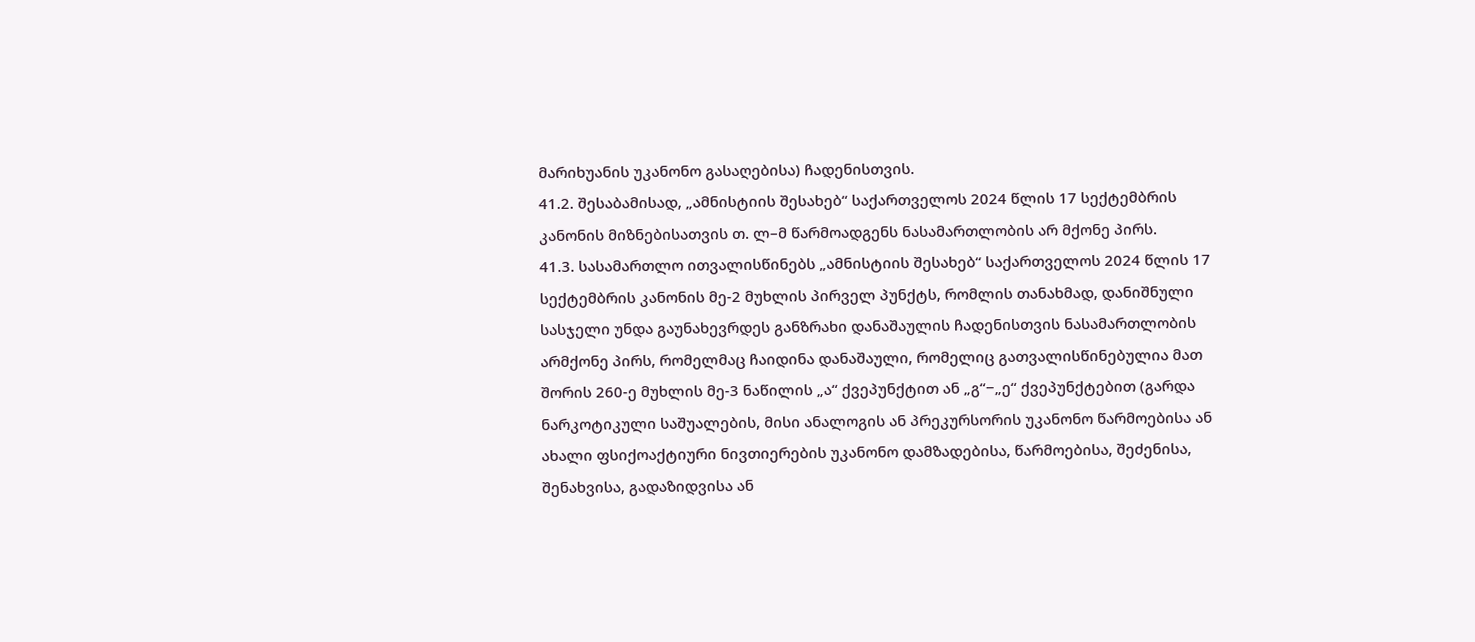მარიხუანის უკანონო გასაღებისა) ჩადენისთვის.
41.2. შესაბამისად, „ამნისტიის შესახებ“ საქართველოს 2024 წლის 17 სექტემბრის კანონის მიზნებისათვის თ. ლ–მ წარმოადგენს ნასამართლობის არ მქონე პირს.
41.3. სასამართლო ითვალისწინებს „ამნისტიის შესახებ“ საქართველოს 2024 წლის 17 სექტემბრის კანონის მე-2 მუხლის პირველ პუნქტს, რომლის თანახმად, დანიშნული სასჯელი უნდა გაუნახევრდეს განზრახი დანაშაულის ჩადენისთვის ნასამართლობის არმქონე პირს, რომელმაც ჩაიდინა დანაშაული, რომელიც გათვალისწინებულია მათ შორის 260-ე მუხლის მე-3 ნაწილის „ა“ ქვეპუნქტით ან „გ“−„ე“ ქვეპუნქტებით (გარდა ნარკოტიკული საშუალების, მისი ანალოგის ან პრეკურსორის უკანონო წარმოებისა ან ახალი ფსიქოაქტიური ნივთიერების უკანონო დამზადებისა, წარმოებისა, შეძენისა, შენახვისა, გადაზიდვისა ან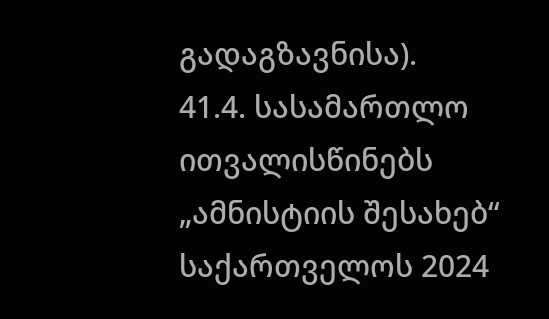გადაგზავნისა).
41.4. სასამართლო ითვალისწინებს „ამნისტიის შესახებ“ საქართველოს 2024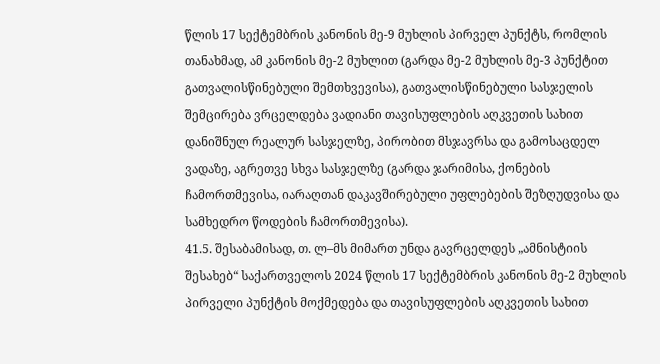წლის 17 სექტემბრის კანონის მე-9 მუხლის პირველ პუნქტს, რომლის თანახმად, ამ კანონის მე-2 მუხლით (გარდა მე-2 მუხლის მე-3 პუნქტით გათვალისწინებული შემთხვევისა), გათვალისწინებული სასჯელის შემცირება ვრცელდება ვადიანი თავისუფლების აღკვეთის სახით დანიშნულ რეალურ სასჯელზე, პირობით მსჯავრსა და გამოსაცდელ ვადაზე, აგრეთვე სხვა სასჯელზე (გარდა ჯარიმისა, ქონების ჩამორთმევისა, იარაღთან დაკავშირებული უფლებების შეზღუდვისა და სამხედრო წოდების ჩამორთმევისა).
41.5. შესაბამისად, თ. ლ–მს მიმართ უნდა გავრცელდეს „ამნისტიის შესახებ“ საქართველოს 2024 წლის 17 სექტემბრის კანონის მე-2 მუხლის პირველი პუნქტის მოქმედება და თავისუფლების აღკვეთის სახით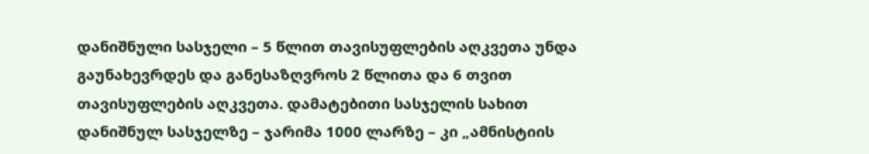დანიშნული სასჯელი – 5 წლით თავისუფლების აღკვეთა უნდა გაუნახევრდეს და განესაზღვროს 2 წლითა და 6 თვით თავისუფლების აღკვეთა. დამატებითი სასჯელის სახით დანიშნულ სასჯელზე – ჯარიმა 1000 ლარზე – კი „ამნისტიის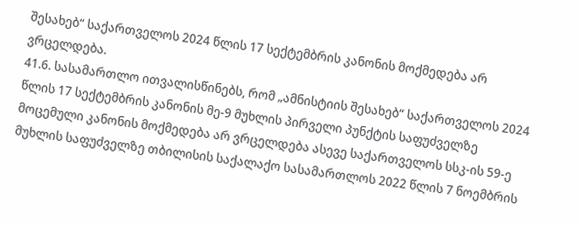შესახებ“ საქართველოს 2024 წლის 17 სექტემბრის კანონის მოქმედება არ ვრცელდება.
41.6. სასამართლო ითვალისწინებს, რომ „ამნისტიის შესახებ“ საქართველოს 2024 წლის 17 სექტემბრის კანონის მე-9 მუხლის პირველი პუნქტის საფუძველზე მოცემული კანონის მოქმედება არ ვრცელდება ასევე საქართველოს სსკ-ის 59-ე მუხლის საფუძველზე თბილისის საქალაქო სასამართლოს 2022 წლის 7 ნოემბრის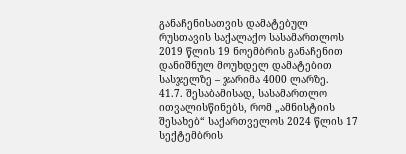განაჩენისათვის დამატებულ რუსთავის საქალაქო სასამართლოს 2019 წლის 19 ნოემბრის განაჩენით დანიშნულ მოუხდელ დამატებით სასჯელზე – ჯარიმა 4000 ლარზე.
41.7. შესაბამისად, სასამართლო ითვალისწინებს, რომ „ამნისტიის შესახებ“ საქართველოს 2024 წლის 17 სექტემბრის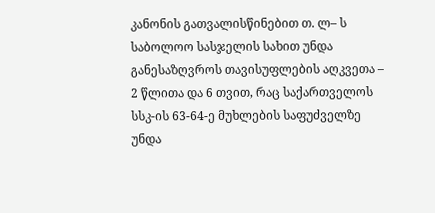კანონის გათვალისწინებით თ. ლ– ს საბოლოო სასჯელის სახით უნდა განესაზღვროს თავისუფლების აღკვეთა – 2 წლითა და 6 თვით, რაც საქართველოს სსკ-ის 63-64-ე მუხლების საფუძველზე უნდა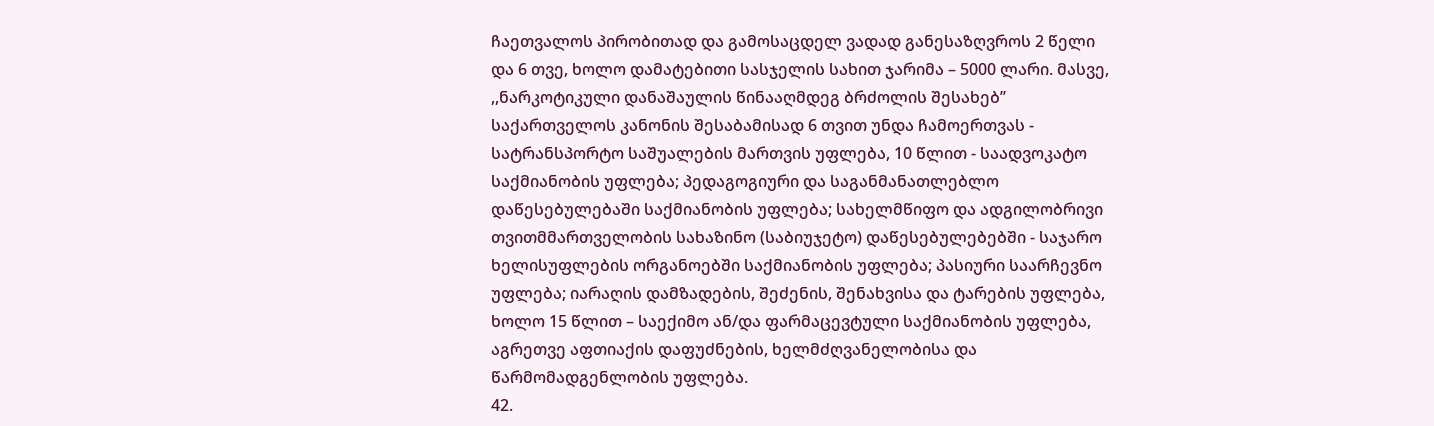ჩაეთვალოს პირობითად და გამოსაცდელ ვადად განესაზღვროს 2 წელი და 6 თვე, ხოლო დამატებითი სასჯელის სახით ჯარიმა – 5000 ლარი. მასვე, ,,ნარკოტიკული დანაშაულის წინააღმდეგ ბრძოლის შესახებ’’ საქართველოს კანონის შესაბამისად 6 თვით უნდა ჩამოერთვას - სატრანსპორტო საშუალების მართვის უფლება, 10 წლით - საადვოკატო საქმიანობის უფლება; პედაგოგიური და საგანმანათლებლო დაწესებულებაში საქმიანობის უფლება; სახელმწიფო და ადგილობრივი თვითმმართველობის სახაზინო (საბიუჯეტო) დაწესებულებებში - საჯარო ხელისუფლების ორგანოებში საქმიანობის უფლება; პასიური საარჩევნო უფლება; იარაღის დამზადების, შეძენის, შენახვისა და ტარების უფლება, ხოლო 15 წლით – საექიმო ან/და ფარმაცევტული საქმიანობის უფლება, აგრეთვე აფთიაქის დაფუძნების, ხელმძღვანელობისა და წარმომადგენლობის უფლება.
42.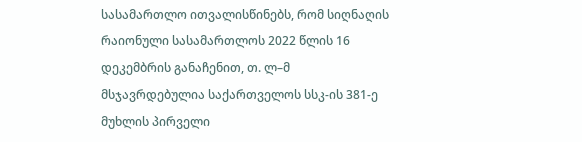სასამართლო ითვალისწინებს, რომ სიღნაღის რაიონული სასამართლოს 2022 წლის 16 დეკემბრის განაჩენით, თ. ლ–მ მსჯავრდებულია საქართველოს სსკ-ის 381-ე მუხლის პირველი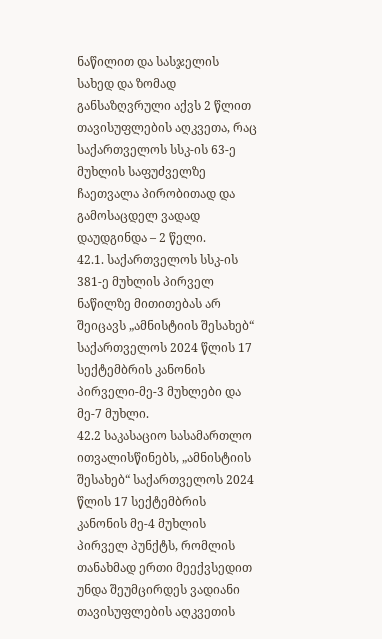ნაწილით და სასჯელის სახედ და ზომად განსაზღვრული აქვს 2 წლით თავისუფლების აღკვეთა, რაც საქართველოს სსკ-ის 63-ე მუხლის საფუძველზე ჩაეთვალა პირობითად და გამოსაცდელ ვადად დაუდგინდა – 2 წელი.
42.1. საქართველოს სსკ-ის 381-ე მუხლის პირველ ნაწილზე მითითებას არ შეიცავს „ამნისტიის შესახებ“ საქართველოს 2024 წლის 17 სექტემბრის კანონის პირველი-მე-3 მუხლები და მე-7 მუხლი.
42.2 საკასაციო სასამართლო ითვალისწინებს, „ამნისტიის შესახებ“ საქართველოს 2024 წლის 17 სექტემბრის კანონის მე-4 მუხლის პირველ პუნქტს, რომლის თანახმად ერთი მეექვსედით უნდა შეუმცირდეს ვადიანი თავისუფლების აღკვეთის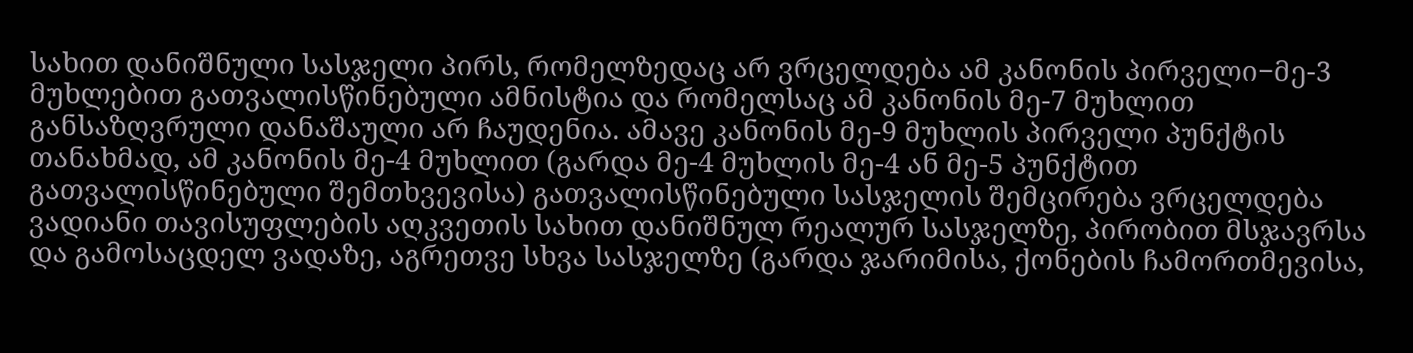სახით დანიშნული სასჯელი პირს, რომელზედაც არ ვრცელდება ამ კანონის პირველი−მე-3 მუხლებით გათვალისწინებული ამნისტია და რომელსაც ამ კანონის მე-7 მუხლით განსაზღვრული დანაშაული არ ჩაუდენია. ამავე კანონის მე-9 მუხლის პირველი პუნქტის თანახმად, ამ კანონის მე-4 მუხლით (გარდა მე-4 მუხლის მე-4 ან მე-5 პუნქტით გათვალისწინებული შემთხვევისა) გათვალისწინებული სასჯელის შემცირება ვრცელდება ვადიანი თავისუფლების აღკვეთის სახით დანიშნულ რეალურ სასჯელზე, პირობით მსჯავრსა და გამოსაცდელ ვადაზე, აგრეთვე სხვა სასჯელზე (გარდა ჯარიმისა, ქონების ჩამორთმევისა,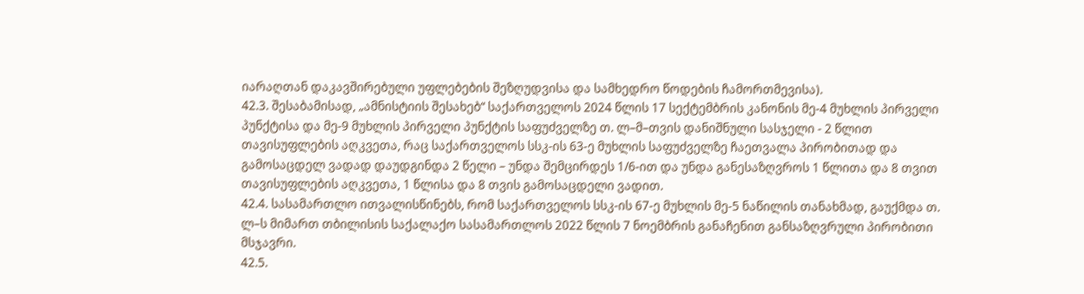იარაღთან დაკავშირებული უფლებების შეზღუდვისა და სამხედრო წოდების ჩამორთმევისა).
42.3. შესაბამისად, „ამნისტიის შესახებ“ საქართველოს 2024 წლის 17 სექტემბრის კანონის მე-4 მუხლის პირველი პუნქტისა და მე-9 მუხლის პირველი პუნქტის საფუძველზე თ. ლ–მ–თვის დანიშნული სასჯელი - 2 წლით თავისუფლების აღკვეთა, რაც საქართველოს სსკ-ის 63-ე მუხლის საფუძველზე ჩაეთვალა პირობითად და გამოსაცდელ ვადად დაუდგინდა 2 წელი – უნდა შემცირდეს 1/6-ით და უნდა განესაზღვროს 1 წლითა და 8 თვით თავისუფლების აღკვეთა, 1 წლისა და 8 თვის გამოსაცდელი ვადით.
42.4. სასამართლო ითვალისწინებს, რომ საქართველოს სსკ-ის 67-ე მუხლის მე-5 ნაწილის თანახმად, გაუქმდა თ. ლ–ს მიმართ თბილისის საქალაქო სასამართლოს 2022 წლის 7 ნოემბრის განაჩენით განსაზღვრული პირობითი მსჯავრი.
42.5.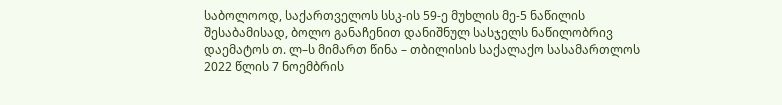საბოლოოდ, საქართველოს სსკ-ის 59-ე მუხლის მე-5 ნაწილის შესაბამისად, ბოლო განაჩენით დანიშნულ სასჯელს ნაწილობრივ დაემატოს თ. ლ–ს მიმართ წინა – თბილისის საქალაქო სასამართლოს 2022 წლის 7 ნოემბრის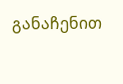განაჩენით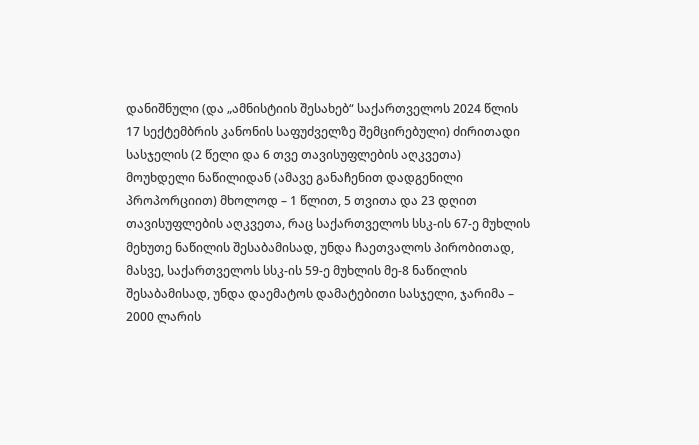დანიშნული (და „ამნისტიის შესახებ“ საქართველოს 2024 წლის 17 სექტემბრის კანონის საფუძველზე შემცირებული) ძირითადი სასჯელის (2 წელი და 6 თვე თავისუფლების აღკვეთა) მოუხდელი ნაწილიდან (ამავე განაჩენით დადგენილი პროპორციით) მხოლოდ – 1 წლით, 5 თვითა და 23 დღით თავისუფლების აღკვეთა, რაც საქართველოს სსკ-ის 67-ე მუხლის მეხუთე ნაწილის შესაბამისად, უნდა ჩაეთვალოს პირობითად, მასვე, საქართველოს სსკ-ის 59-ე მუხლის მე-8 ნაწილის შესაბამისად, უნდა დაემატოს დამატებითი სასჯელი, ჯარიმა – 2000 ლარის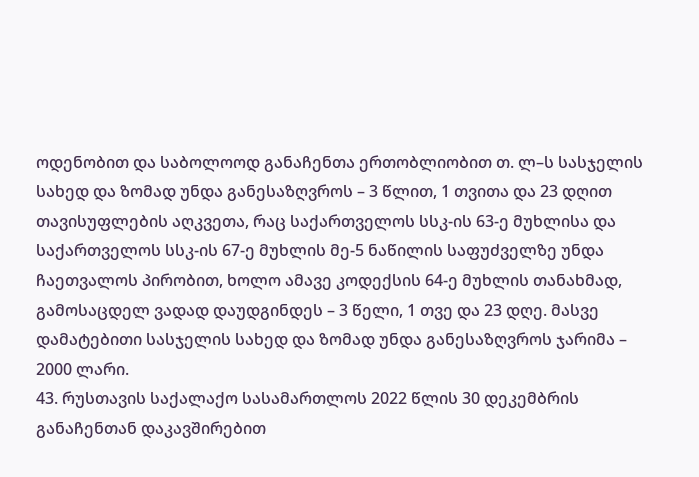ოდენობით და საბოლოოდ განაჩენთა ერთობლიობით თ. ლ–ს სასჯელის სახედ და ზომად უნდა განესაზღვროს – 3 წლით, 1 თვითა და 23 დღით თავისუფლების აღკვეთა, რაც საქართველოს სსკ-ის 63-ე მუხლისა და საქართველოს სსკ-ის 67-ე მუხლის მე-5 ნაწილის საფუძველზე უნდა ჩაეთვალოს პირობით, ხოლო ამავე კოდექსის 64-ე მუხლის თანახმად, გამოსაცდელ ვადად დაუდგინდეს – 3 წელი, 1 თვე და 23 დღე. მასვე დამატებითი სასჯელის სახედ და ზომად უნდა განესაზღვროს ჯარიმა – 2000 ლარი.
43. რუსთავის საქალაქო სასამართლოს 2022 წლის 30 დეკემბრის განაჩენთან დაკავშირებით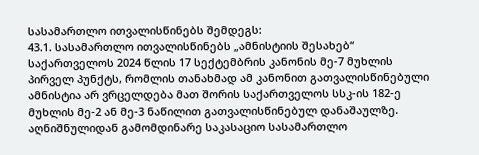სასამართლო ითვალისწინებს შემდეგს:
43.1. სასამართლო ითვალისწინებს „ამნისტიის შესახებ“ საქართველოს 2024 წლის 17 სექტემბრის კანონის მე-7 მუხლის პირველ პუნქტს, რომლის თანახმად ამ კანონით გათვალისწინებული ამნისტია არ ვრცელდება მათ შორის საქართველოს სსკ-ის 182-ე მუხლის მე-2 ან მე-3 ნაწილით გათვალისწინებულ დანაშაულზე. აღნიშნულიდან გამომდინარე საკასაციო სასამართლო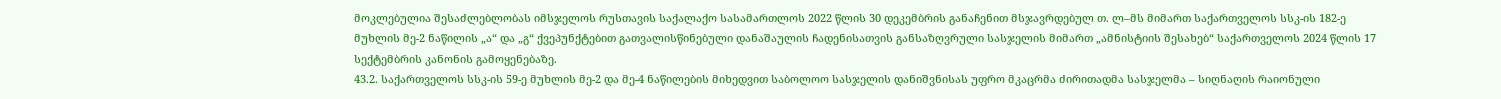მოკლებულია შესაძლებლობას იმსჯელოს რუსთავის საქალაქო სასამართლოს 2022 წლის 30 დეკემბრის განაჩენით მსჯავრდებულ თ. ლ–მს მიმართ საქართველოს სსკ-ის 182-ე მუხლის მე-2 ნაწილის „ა“ და „გ“ ქვეპუნქტებით გათვალისწინებული დანაშაულის ჩადენისათვის განსაზღვრული სასჯელის მიმართ „ამნისტიის შესახებ“ საქართველოს 2024 წლის 17 სექტემბრის კანონის გამოყენებაზე.
43.2. საქართველოს სსკ-ის 59-ე მუხლის მე-2 და მე-4 ნაწილების მიხედვით საბოლოო სასჯელის დანიშვნისას უფრო მკაცრმა ძირითადმა სასჯელმა – სიღნაღის რაიონული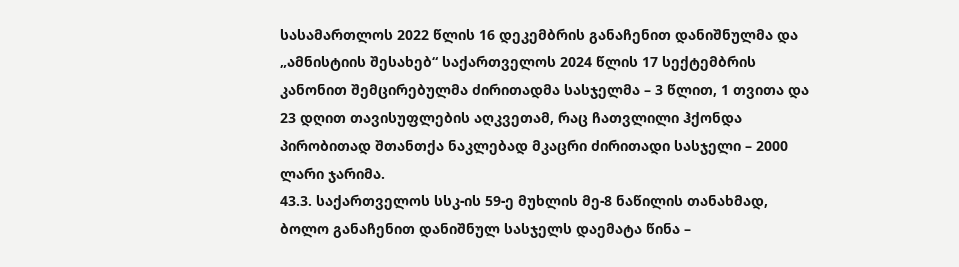სასამართლოს 2022 წლის 16 დეკემბრის განაჩენით დანიშნულმა და „ამნისტიის შესახებ“ საქართველოს 2024 წლის 17 სექტემბრის კანონით შემცირებულმა ძირითადმა სასჯელმა – 3 წლით, 1 თვითა და 23 დღით თავისუფლების აღკვეთამ, რაც ჩათვლილი ჰქონდა პირობითად შთანთქა ნაკლებად მკაცრი ძირითადი სასჯელი – 2000 ლარი ჯარიმა.
43.3. საქართველოს სსკ-ის 59-ე მუხლის მე-8 ნაწილის თანახმად, ბოლო განაჩენით დანიშნულ სასჯელს დაემატა წინა –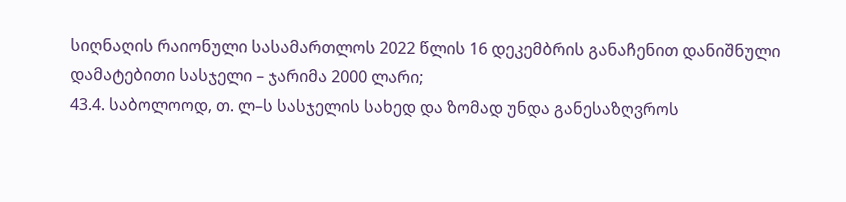სიღნაღის რაიონული სასამართლოს 2022 წლის 16 დეკემბრის განაჩენით დანიშნული დამატებითი სასჯელი – ჯარიმა 2000 ლარი;
43.4. საბოლოოდ, თ. ლ–ს სასჯელის სახედ და ზომად უნდა განესაზღვროს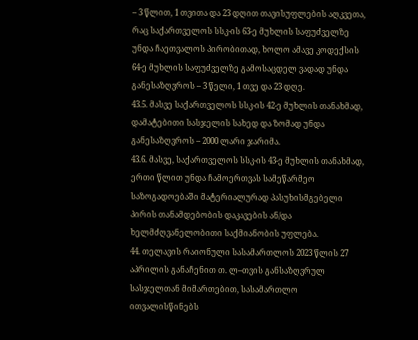– 3 წლით, 1 თვითა და 23 დღით თავისუფლების აღკვეთა, რაც საქართველოს სსკ-ის 63-ე მუხლის საფუძველზე უნდა ჩაეთვალოს პირობითად, ხოლო ამავე კოდექსის 64-ე მუხლის საფუძველზე გამოსაცდელ ვადად უნდა განესაზღვროს – 3 წელი, 1 თვე და 23 დღე.
43.5. მასვე საქართველოს სსკ-ის 42-ე მუხლის თანახმად, დამატებითი სასჯელის სახედ და ზომად უნდა განესაზღვროს – 2000 ლარი ჯარიმა.
43.6. მასვე, საქართველოს სსკ-ის 43-ე მუხლის თანახმად, ერთი წლით უნდა ჩამოერთვას სამეწარმეო საზოგადოებაში მატერიალურად პასუხისმგებელი პირის თანამდებობის დაკავების ან/და ხელმძღვანელობითი საქმიანობის უფლება.
44. თელავის რაიონული სასამართლოს 2023 წლის 27 აპრილის განაჩენით თ. ლ–თვის განსაზღვრულ სასჯელთან მიმართებით, სასამართლო ითვალისწინებს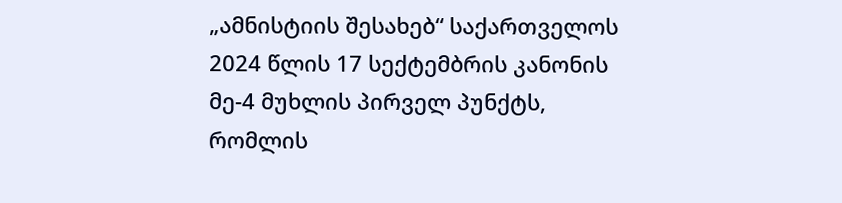„ამნისტიის შესახებ“ საქართველოს 2024 წლის 17 სექტემბრის კანონის მე-4 მუხლის პირველ პუნქტს, რომლის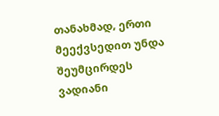თანახმად, ერთი მეექვსედით უნდა შეუმცირდეს ვადიანი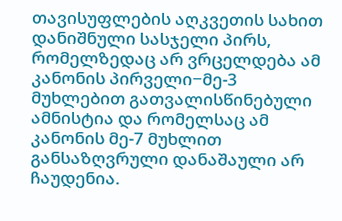თავისუფლების აღკვეთის სახით დანიშნული სასჯელი პირს, რომელზედაც არ ვრცელდება ამ კანონის პირველი−მე-3 მუხლებით გათვალისწინებული ამნისტია და რომელსაც ამ კანონის მე-7 მუხლით განსაზღვრული დანაშაული არ ჩაუდენია.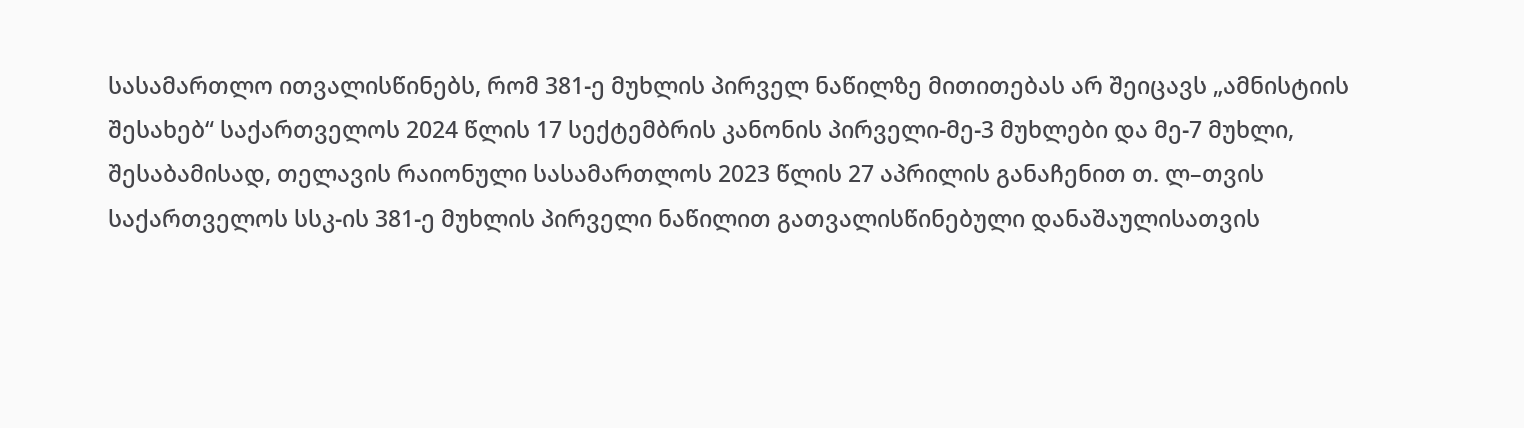სასამართლო ითვალისწინებს, რომ 381-ე მუხლის პირველ ნაწილზე მითითებას არ შეიცავს „ამნისტიის შესახებ“ საქართველოს 2024 წლის 17 სექტემბრის კანონის პირველი-მე-3 მუხლები და მე-7 მუხლი, შესაბამისად, თელავის რაიონული სასამართლოს 2023 წლის 27 აპრილის განაჩენით თ. ლ–თვის საქართველოს სსკ-ის 381-ე მუხლის პირველი ნაწილით გათვალისწინებული დანაშაულისათვის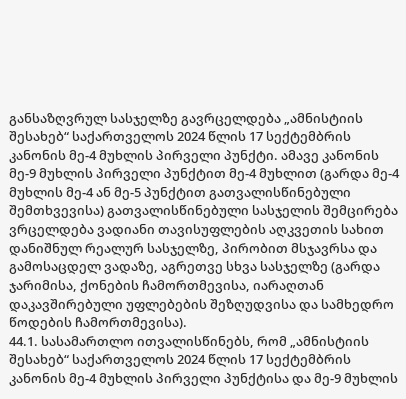განსაზღვრულ სასჯელზე გავრცელდება „ამნისტიის შესახებ“ საქართველოს 2024 წლის 17 სექტემბრის კანონის მე-4 მუხლის პირველი პუნქტი. ამავე კანონის მე-9 მუხლის პირველი პუნქტით მე-4 მუხლით (გარდა მე-4 მუხლის მე-4 ან მე-5 პუნქტით გათვალისწინებული შემთხვევისა) გათვალისწინებული სასჯელის შემცირება ვრცელდება ვადიანი თავისუფლების აღკვეთის სახით დანიშნულ რეალურ სასჯელზე, პირობით მსჯავრსა და გამოსაცდელ ვადაზე, აგრეთვე სხვა სასჯელზე (გარდა ჯარიმისა, ქონების ჩამორთმევისა, იარაღთან დაკავშირებული უფლებების შეზღუდვისა და სამხედრო წოდების ჩამორთმევისა).
44.1. სასამართლო ითვალისწინებს, რომ „ამნისტიის შესახებ“ საქართველოს 2024 წლის 17 სექტემბრის კანონის მე-4 მუხლის პირველი პუნქტისა და მე-9 მუხლის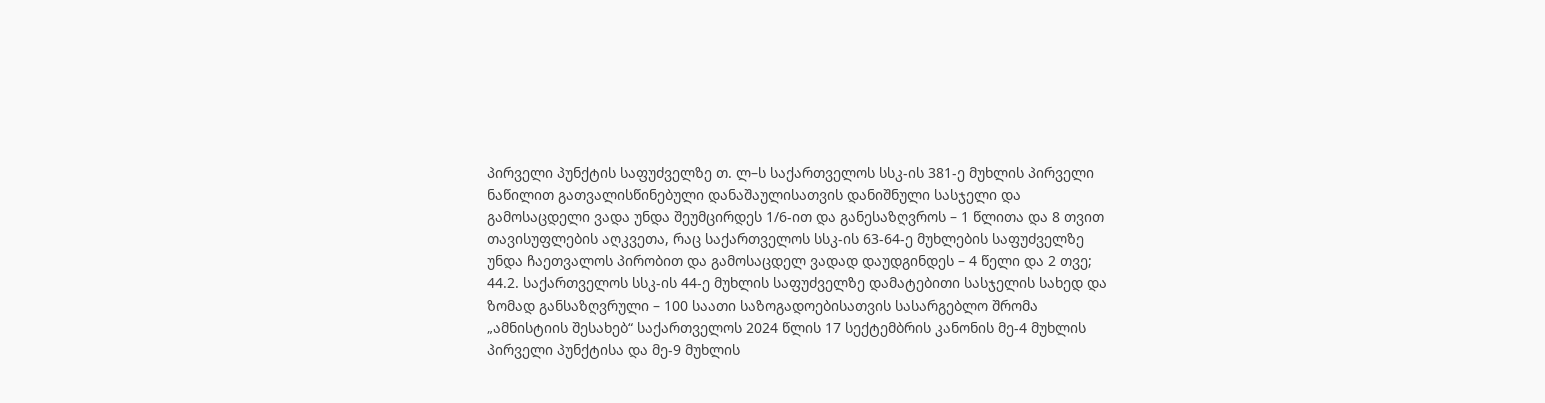პირველი პუნქტის საფუძველზე თ. ლ–ს საქართველოს სსკ-ის 381-ე მუხლის პირველი ნაწილით გათვალისწინებული დანაშაულისათვის დანიშნული სასჯელი და გამოსაცდელი ვადა უნდა შეუმცირდეს 1/6-ით და განესაზღვროს – 1 წლითა და 8 თვით თავისუფლების აღკვეთა, რაც საქართველოს სსკ-ის 63-64-ე მუხლების საფუძველზე უნდა ჩაეთვალოს პირობით და გამოსაცდელ ვადად დაუდგინდეს – 4 წელი და 2 თვე;
44.2. საქართველოს სსკ-ის 44-ე მუხლის საფუძველზე დამატებითი სასჯელის სახედ და ზომად განსაზღვრული – 100 საათი საზოგადოებისათვის სასარგებლო შრომა „ამნისტიის შესახებ“ საქართველოს 2024 წლის 17 სექტემბრის კანონის მე-4 მუხლის პირველი პუნქტისა და მე-9 მუხლის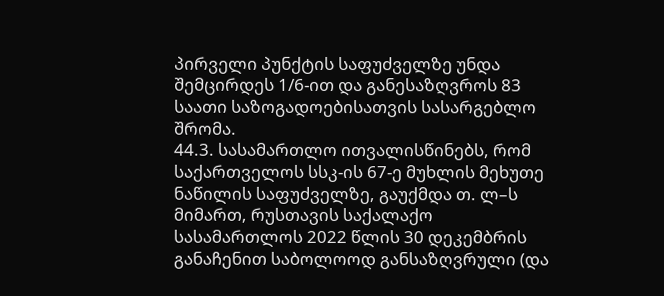პირველი პუნქტის საფუძველზე უნდა შემცირდეს 1/6-ით და განესაზღვროს 83 საათი საზოგადოებისათვის სასარგებლო შრომა.
44.3. სასამართლო ითვალისწინებს, რომ საქართველოს სსკ-ის 67-ე მუხლის მეხუთე ნაწილის საფუძველზე, გაუქმდა თ. ლ–ს მიმართ, რუსთავის საქალაქო სასამართლოს 2022 წლის 30 დეკემბრის განაჩენით საბოლოოდ განსაზღვრული (და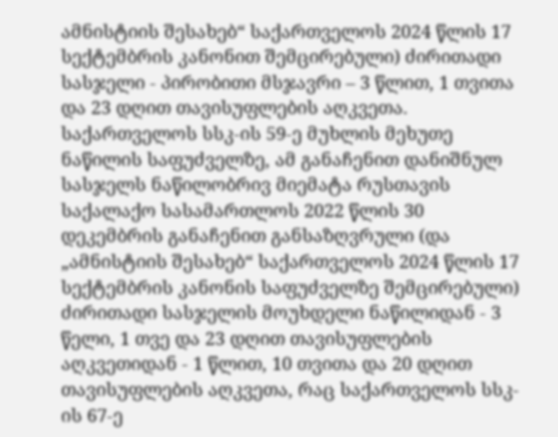ამნისტიის შესახებ“ საქართველოს 2024 წლის 17 სექტემბრის კანონით შემცირებული) ძირითადი სასჯელი - პირობითი მსჯავრი – 3 წლით, 1 თვითა და 23 დღით თავისუფლების აღკვეთა. საქართველოს სსკ-ის 59-ე მუხლის მეხუთე ნაწილის საფუძველზე, ამ განაჩენით დანიშნულ სასჯელს ნაწილობრივ მიემატა რუსთავის საქალაქო სასამართლოს 2022 წლის 30 დეკემბრის განაჩენით განსაზღვრული (და „ამნისტიის შესახებ“ საქართველოს 2024 წლის 17 სექტემბრის კანონის საფუძველზე შემცირებული) ძირითადი სასჯელის მოუხდელი ნაწილიდან - 3 წელი, 1 თვე და 23 დღით თავისუფლების აღკვეთიდან - 1 წლით, 10 თვითა და 20 დღით თავისუფლების აღკვეთა, რაც საქართველოს სსკ-ის 67-ე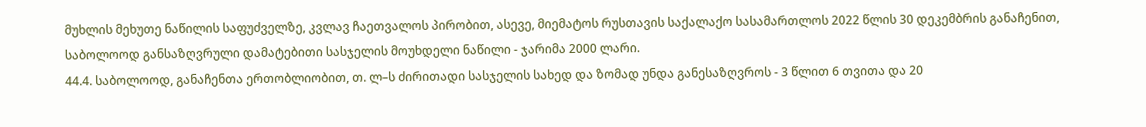მუხლის მეხუთე ნაწილის საფუძველზე, კვლავ ჩაეთვალოს პირობით, ასევე, მიემატოს რუსთავის საქალაქო სასამართლოს 2022 წლის 30 დეკემბრის განაჩენით, საბოლოოდ განსაზღვრული დამატებითი სასჯელის მოუხდელი ნაწილი - ჯარიმა 2000 ლარი.
44.4. საბოლოოდ, განაჩენთა ერთობლიობით, თ. ლ–ს ძირითადი სასჯელის სახედ და ზომად უნდა განესაზღვროს - 3 წლით 6 თვითა და 20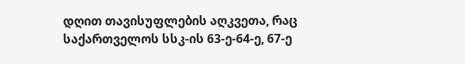დღით თავისუფლების აღკვეთა, რაც საქართველოს სსკ-ის 63-ე-64-ე, 67-ე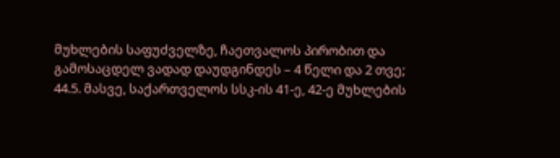მუხლების საფუძველზე, ჩაეთვალოს პირობით და გამოსაცდელ ვადად დაუდგინდეს – 4 წელი და 2 თვე;
44.5. მასვე, საქართველოს სსკ-ის 41-ე, 42-ე მუხლების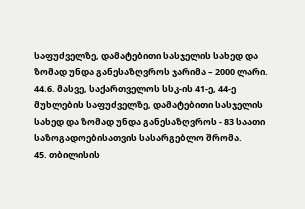საფუძველზე, დამატებითი სასჯელის სახედ და ზომად უნდა განესაზღვროს ჯარიმა – 2000 ლარი.
44.6. მასვე, საქართველოს სსკ-ის 41-ე, 44-ე მუხლების საფუძველზე, დამატებითი სასჯელის სახედ და ზომად უნდა განესაზღვროს - 83 საათი საზოგადოებისათვის სასარგებლო შრომა.
45. თბილისის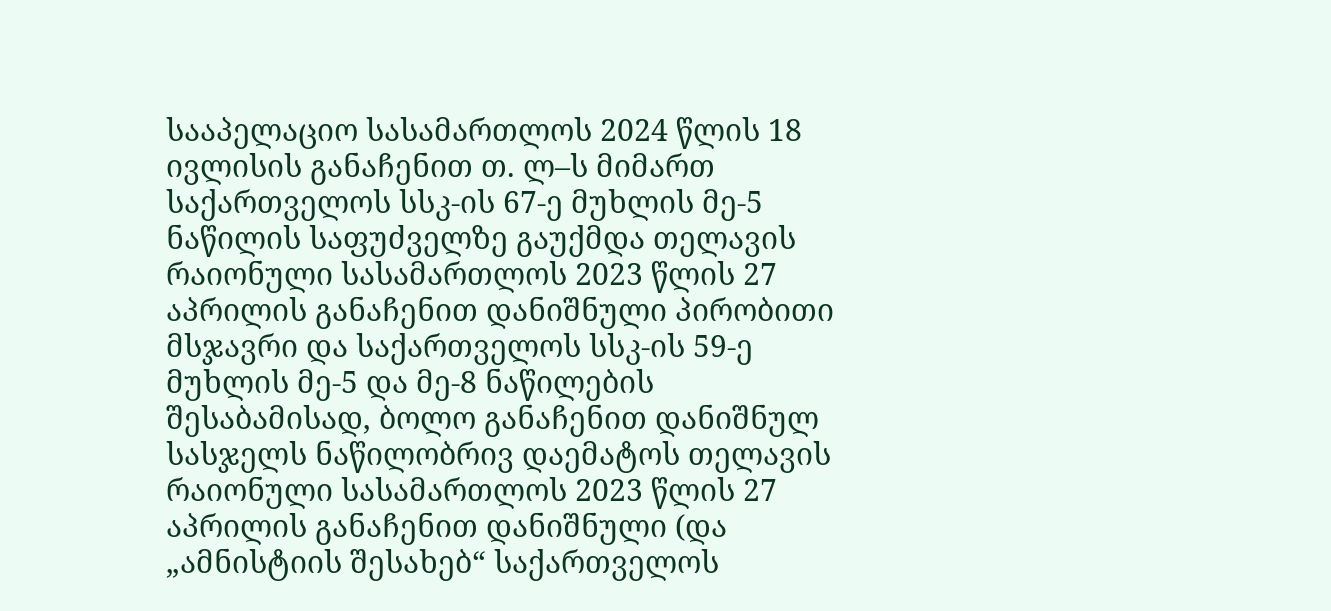სააპელაციო სასამართლოს 2024 წლის 18 ივლისის განაჩენით თ. ლ–ს მიმართ საქართველოს სსკ-ის 67-ე მუხლის მე-5 ნაწილის საფუძველზე გაუქმდა თელავის რაიონული სასამართლოს 2023 წლის 27 აპრილის განაჩენით დანიშნული პირობითი მსჯავრი და საქართველოს სსკ-ის 59-ე მუხლის მე-5 და მე-8 ნაწილების შესაბამისად, ბოლო განაჩენით დანიშნულ სასჯელს ნაწილობრივ დაემატოს თელავის რაიონული სასამართლოს 2023 წლის 27 აპრილის განაჩენით დანიშნული (და „ამნისტიის შესახებ“ საქართველოს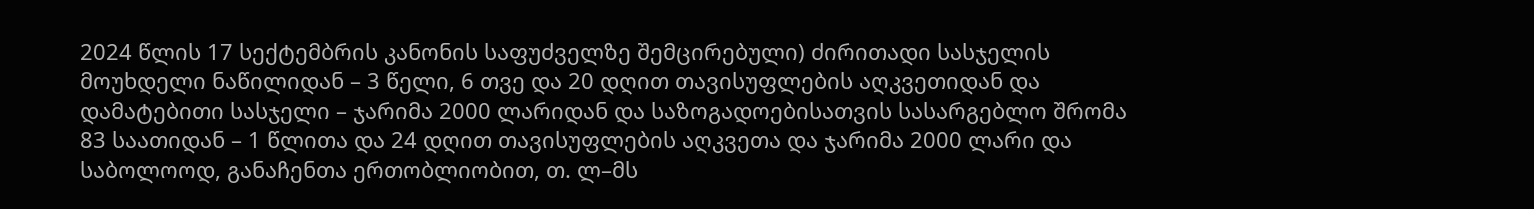2024 წლის 17 სექტემბრის კანონის საფუძველზე შემცირებული) ძირითადი სასჯელის მოუხდელი ნაწილიდან – 3 წელი, 6 თვე და 20 დღით თავისუფლების აღკვეთიდან და დამატებითი სასჯელი – ჯარიმა 2000 ლარიდან და საზოგადოებისათვის სასარგებლო შრომა 83 საათიდან – 1 წლითა და 24 დღით თავისუფლების აღკვეთა და ჯარიმა 2000 ლარი და საბოლოოდ, განაჩენთა ერთობლიობით, თ. ლ–მს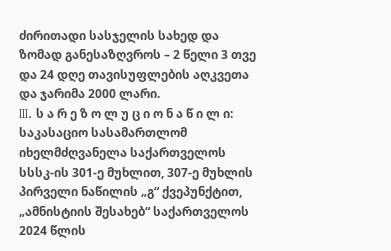ძირითადი სასჯელის სახედ და ზომად განესაზღვროს – 2 წელი 3 თვე და 24 დღე თავისუფლების აღკვეთა და ჯარიმა 2000 ლარი.
III. ს ა რ ე ზ ო ლ უ ც ი ო ნ ა წ ი ლ ი:
საკასაციო სასამართლომ იხელმძღვანელა საქართველოს სსსკ-ის 301-ე მუხლით, 307-ე მუხლის პირველი ნაწილის „გ“ ქვეპუნქტით, „ამნისტიის შესახებ“ საქართველოს 2024 წლის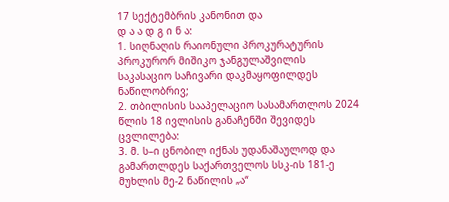17 სექტემბრის კანონით და
დ ა ა დ გ ი ნ ა:
1. სიღნაღის რაიონული პროკურატურის პროკურორ მიშიკო ჯანგულაშვილის საკასაციო საჩივარი დაკმაყოფილდეს ნაწილობრივ;
2. თბილისის სააპელაციო სასამართლოს 2024 წლის 18 ივლისის განაჩენში შევიდეს ცვლილება:
3. მ. ს–ი ცნობილ იქნას უდანაშაულოდ და გამართლდეს საქართველოს სსკ-ის 181-ე მუხლის მე-2 ნაწილის „ა“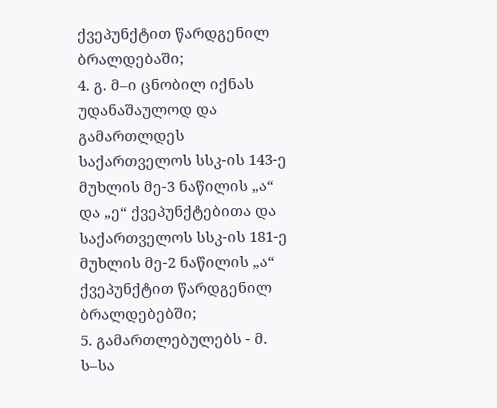ქვეპუნქტით წარდგენილ ბრალდებაში;
4. გ. მ–ი ცნობილ იქნას უდანაშაულოდ და გამართლდეს საქართველოს სსკ-ის 143-ე მუხლის მე-3 ნაწილის „ა“ და „ე“ ქვეპუნქტებითა და საქართველოს სსკ-ის 181-ე მუხლის მე-2 ნაწილის „ა“ ქვეპუნქტით წარდგენილ ბრალდებებში;
5. გამართლებულებს - მ. ს–სა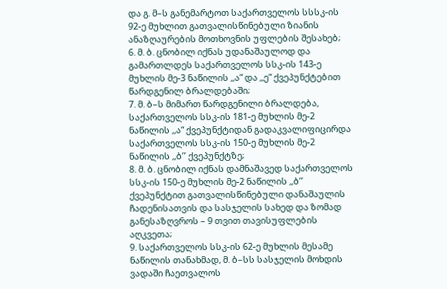და გ. მ–ს განემარტოთ საქართველოს სსსკ-ის 92-ე მუხლით გათვალისწინებული ზიანის ანაზღაურების მოთხოვნის უფლების შესახებ;
6. მ. ბ. ცნობილ იქნას უდანაშაულოდ და გამართლდეს საქართველოს სსკ-ის 143-ე მუხლის მე-3 ნაწილის ,,ა“ და ,,ე“ ქვეპუნქტებით წარდგენილ ბრალდებაში;
7. მ. ბ–ს მიმართ წარდგენილი ბრალდება, საქართველოს სსკ-ის 181-ე მუხლის მე-2 ნაწილის ,,ა“ ქვეპუნქტიდან გადაკვალიფიცირდა საქართველოს სსკ-ის 150-ე მუხლის მე-2 ნაწილის ,,ბ’’ ქვეპუნქტზე;
8. მ. ბ. ცნობილ იქნას დამნაშავედ საქართველოს სსკ-ის 150-ე მუხლის მე-2 ნაწილის ,,ბ’’ ქვეპუნქტით გათვალისწინებული დანაშაულის ჩადენისათვის და სასჯელის სახედ და ზომად განესაზღვროს – 9 თვით თავისუფლების აღკვეთა;
9. საქართველოს სსკ-ის 62-ე მუხლის მესამე ნაწილის თანახმად, მ. ბ–სს სასჯელის მოხდის ვადაში ჩაეთვალოს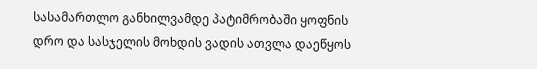სასამართლო განხილვამდე პატიმრობაში ყოფნის დრო და სასჯელის მოხდის ვადის ათვლა დაეწყოს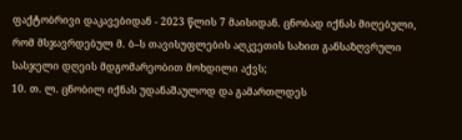ფაქტობრივი დაკავებიდან - 2023 წლის 7 მაისიდან. ცნობად იქნას მიღებული, რომ მსჯავრდებულ მ. ბ–ს თავისუფლების აღკვეთის სახით განსაზღვრული სასჯელი დღეის მდგომარეობით მოხდილი აქვს;
10. თ. ლ. ცნობილ იქნას უდანაშაულოდ და გამართლდეს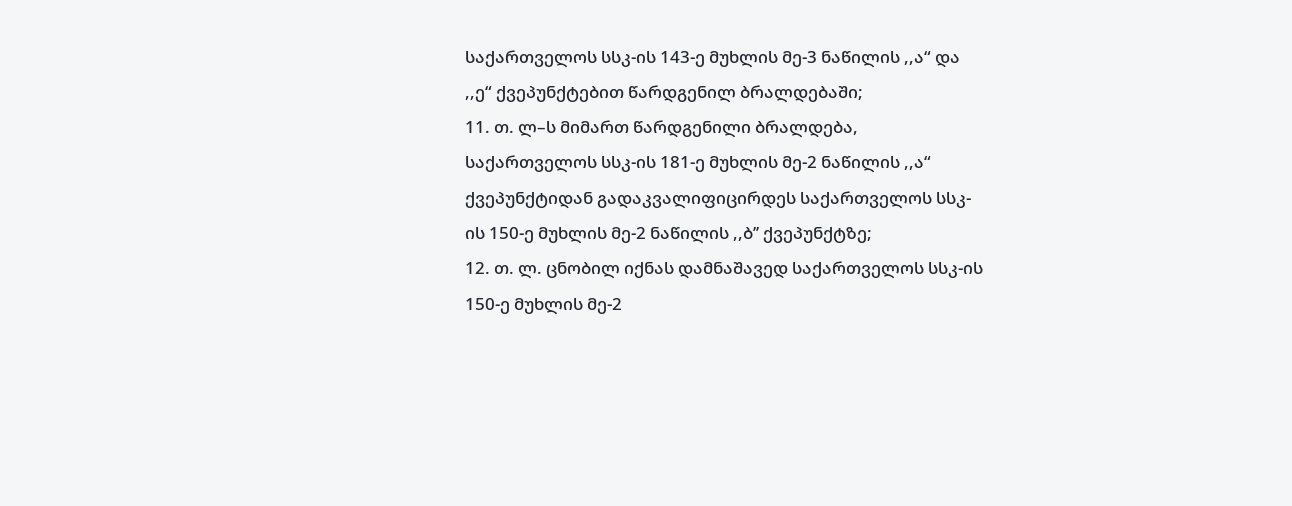საქართველოს სსკ-ის 143-ე მუხლის მე-3 ნაწილის ,,ა“ და ,,ე“ ქვეპუნქტებით წარდგენილ ბრალდებაში;
11. თ. ლ–ს მიმართ წარდგენილი ბრალდება, საქართველოს სსკ-ის 181-ე მუხლის მე-2 ნაწილის ,,ა“ ქვეპუნქტიდან გადაკვალიფიცირდეს საქართველოს სსკ-ის 150-ე მუხლის მე-2 ნაწილის ,,ბ’’ ქვეპუნქტზე;
12. თ. ლ. ცნობილ იქნას დამნაშავედ საქართველოს სსკ-ის 150-ე მუხლის მე-2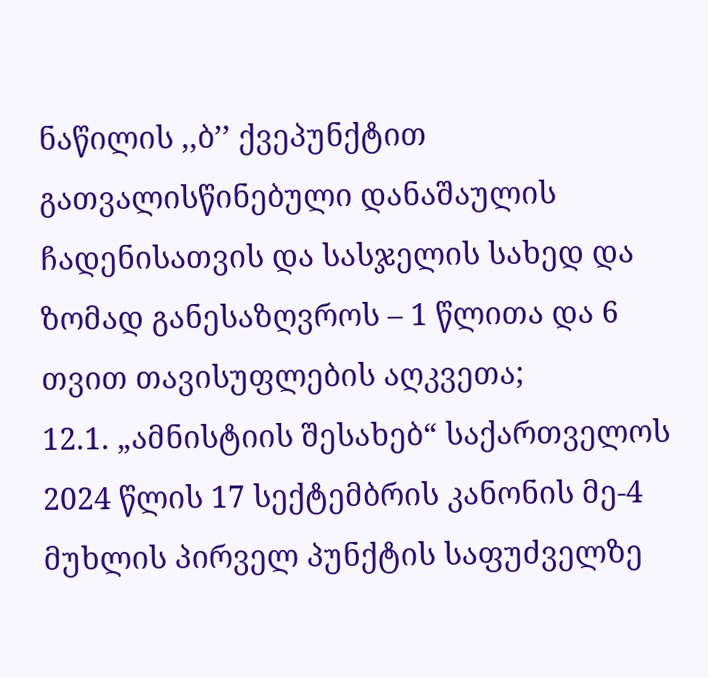ნაწილის ,,ბ’’ ქვეპუნქტით გათვალისწინებული დანაშაულის ჩადენისათვის და სასჯელის სახედ და ზომად განესაზღვროს – 1 წლითა და 6 თვით თავისუფლების აღკვეთა;
12.1. „ამნისტიის შესახებ“ საქართველოს 2024 წლის 17 სექტემბრის კანონის მე-4 მუხლის პირველ პუნქტის საფუძველზე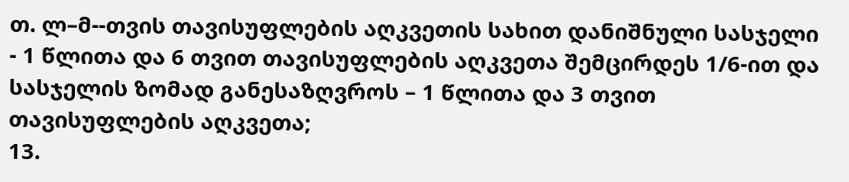თ. ლ–მ--თვის თავისუფლების აღკვეთის სახით დანიშნული სასჯელი - 1 წლითა და 6 თვით თავისუფლების აღკვეთა შემცირდეს 1/6-ით და სასჯელის ზომად განესაზღვროს – 1 წლითა და 3 თვით თავისუფლების აღკვეთა;
13.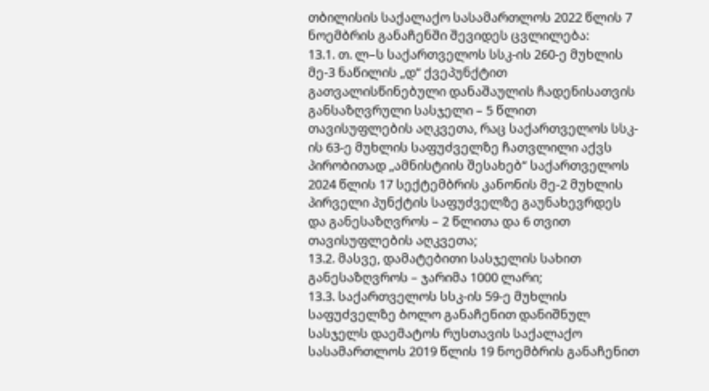თბილისის საქალაქო სასამართლოს 2022 წლის 7 ნოემბრის განაჩენში შევიდეს ცვლილება:
13.1. თ. ლ–ს საქართველოს სსკ-ის 260-ე მუხლის მე-3 ნაწილის „დ“ ქვეპუნქტით გათვალისწინებული დანაშაულის ჩადენისათვის განსაზღვრული სასჯელი – 5 წლით თავისუფლების აღკვეთა, რაც საქართველოს სსკ-ის 63-ე მუხლის საფუძველზე ჩათვლილი აქვს პირობითად „ამნისტიის შესახებ“ საქართველოს 2024 წლის 17 სექტემბრის კანონის მე-2 მუხლის პირველი პუნქტის საფუძველზე გაუნახევრდეს და განესაზღვროს – 2 წლითა და 6 თვით თავისუფლების აღკვეთა;
13.2. მასვე, დამატებითი სასჯელის სახით განესაზღვროს – ჯარიმა 1000 ლარი;
13.3. საქართველოს სსკ-ის 59-ე მუხლის საფუძველზე ბოლო განაჩენით დანიშნულ სასჯელს დაემატოს რუსთავის საქალაქო სასამართლოს 2019 წლის 19 ნოემბრის განაჩენით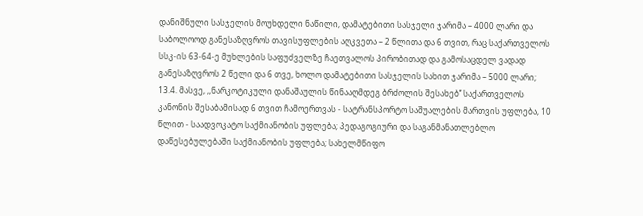დანიშნული სასჯელის მოუხდელი ნაწილი, დამატებითი სასჯელი ჯარიმა – 4000 ლარი და საბოლოოდ განესაზღვროს თავისუფლების აღკვეთა – 2 წლითა და 6 თვით, რაც საქართველოს სსკ-ის 63-64-ე მუხლების საფუძველზე ჩაეთვალოს პირობითად და გამოსაცდელ ვადად განესაზღვროს 2 წელი და 6 თვე, ხოლო დამატებითი სასჯელის სახით ჯარიმა – 5000 ლარი;
13.4. მასვე, ,,ნარკოტიკული დანაშაულის წინააღმდეგ ბრძოლის შესახებ’’ საქართველოს კანონის შესაბამისად 6 თვით ჩამოერთვას - სატრანსპორტო საშუალების მართვის უფლება, 10 წლით - საადვოკატო საქმიანობის უფლება; პედაგოგიური და საგანმანათლებლო დაწესებულებაში საქმიანობის უფლება; სახელმწიფო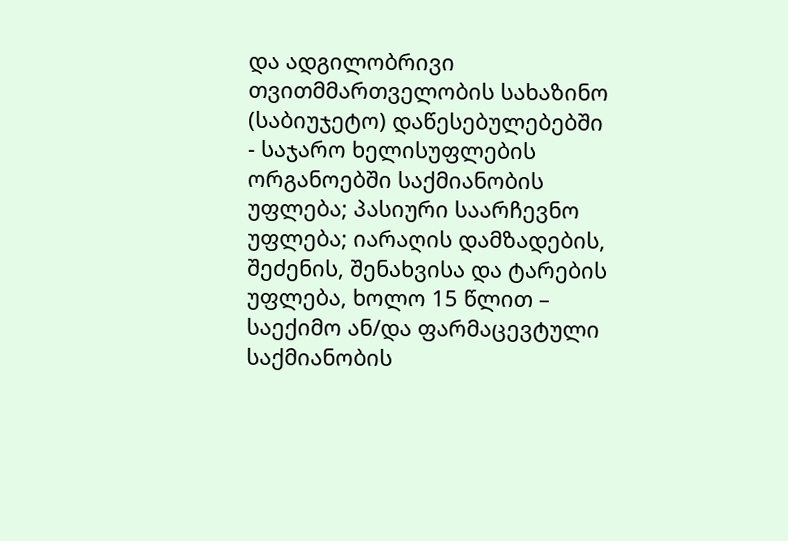და ადგილობრივი თვითმმართველობის სახაზინო (საბიუჯეტო) დაწესებულებებში - საჯარო ხელისუფლების ორგანოებში საქმიანობის უფლება; პასიური საარჩევნო უფლება; იარაღის დამზადების, შეძენის, შენახვისა და ტარების უფლება, ხოლო 15 წლით – საექიმო ან/და ფარმაცევტული საქმიანობის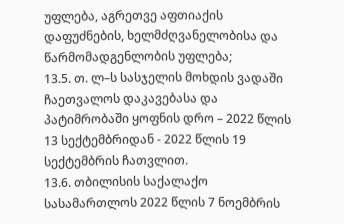უფლება, აგრეთვე აფთიაქის დაფუძნების, ხელმძღვანელობისა და წარმომადგენლობის უფლება;
13.5. თ. ლ–ს სასჯელის მოხდის ვადაში ჩაეთვალოს დაკავებასა და პატიმრობაში ყოფნის დრო – 2022 წლის 13 სექტემბრიდან - 2022 წლის 19 სექტემბრის ჩათვლით.
13.6. თბილისის საქალაქო სასამართლოს 2022 წლის 7 ნოემბრის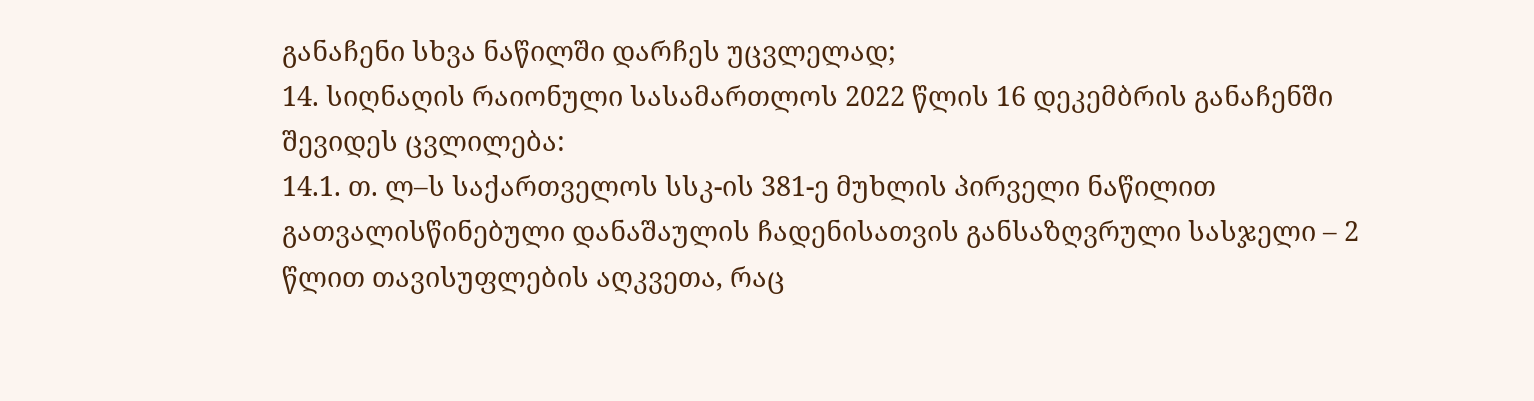განაჩენი სხვა ნაწილში დარჩეს უცვლელად;
14. სიღნაღის რაიონული სასამართლოს 2022 წლის 16 დეკემბრის განაჩენში შევიდეს ცვლილება:
14.1. თ. ლ–ს საქართველოს სსკ-ის 381-ე მუხლის პირველი ნაწილით გათვალისწინებული დანაშაულის ჩადენისათვის განსაზღვრული სასჯელი – 2 წლით თავისუფლების აღკვეთა, რაც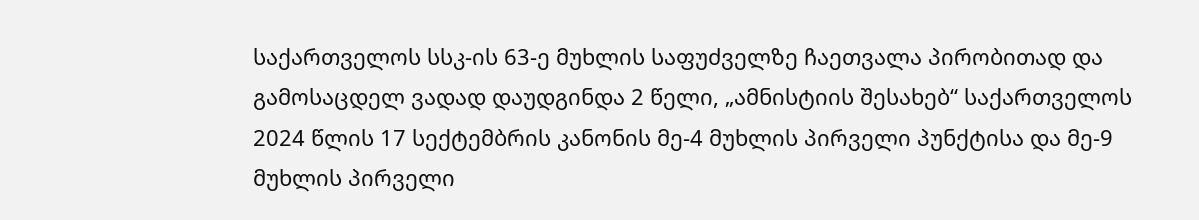საქართველოს სსკ-ის 63-ე მუხლის საფუძველზე ჩაეთვალა პირობითად და გამოსაცდელ ვადად დაუდგინდა 2 წელი, „ამნისტიის შესახებ“ საქართველოს 2024 წლის 17 სექტემბრის კანონის მე-4 მუხლის პირველი პუნქტისა და მე-9 მუხლის პირველი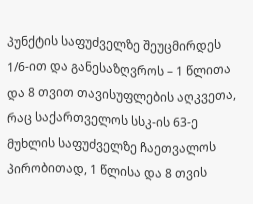პუნქტის საფუძველზე შეუცმირდეს 1/6-ით და განესაზღვროს – 1 წლითა და 8 თვით თავისუფლების აღკვეთა, რაც საქართველოს სსკ-ის 63-ე მუხლის საფუძველზე ჩაეთვალოს პირობითად, 1 წლისა და 8 თვის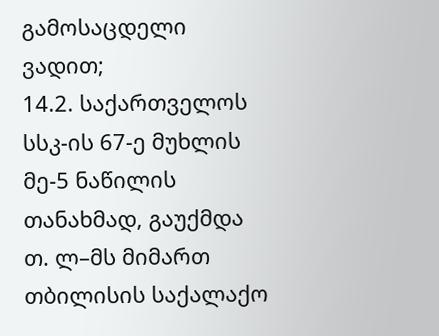გამოსაცდელი ვადით;
14.2. საქართველოს სსკ-ის 67-ე მუხლის მე-5 ნაწილის თანახმად, გაუქმდა თ. ლ–მს მიმართ თბილისის საქალაქო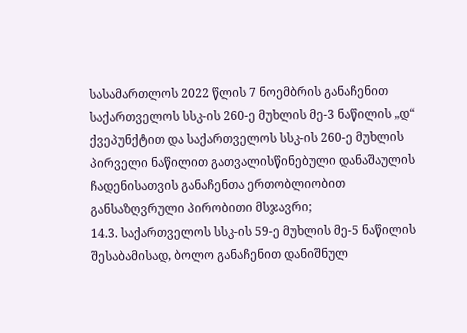სასამართლოს 2022 წლის 7 ნოემბრის განაჩენით საქართველოს სსკ-ის 260-ე მუხლის მე-3 ნაწილის „დ“ ქვეპუნქტით და საქართველოს სსკ-ის 260-ე მუხლის პირველი ნაწილით გათვალისწინებული დანაშაულის ჩადენისათვის განაჩენთა ერთობლიობით განსაზღვრული პირობითი მსჯავრი;
14.3. საქართველოს სსკ-ის 59-ე მუხლის მე-5 ნაწილის შესაბამისად, ბოლო განაჩენით დანიშნულ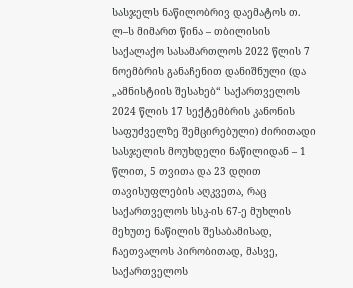სასჯელს ნაწილობრივ დაემატოს თ. ლ–ს მიმართ წინა – თბილისის საქალაქო სასამართლოს 2022 წლის 7 ნოემბრის განაჩენით დანიშნული (და „ამნისტიის შესახებ“ საქართველოს 2024 წლის 17 სექტემბრის კანონის საფუძველზე შემცირებული) ძირითადი სასჯელის მოუხდელი ნაწილიდან – 1 წლით, 5 თვითა და 23 დღით თავისუფლების აღკვეთა, რაც საქართველოს სსკ-ის 67-ე მუხლის მეხუთე ნაწილის შესაბამისად, ჩაეთვალოს პირობითად, მასვე, საქართველოს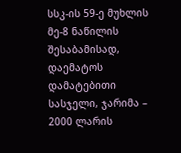სსკ-ის 59-ე მუხლის მე-8 ნაწილის შესაბამისად, დაემატოს დამატებითი სასჯელი, ჯარიმა – 2000 ლარის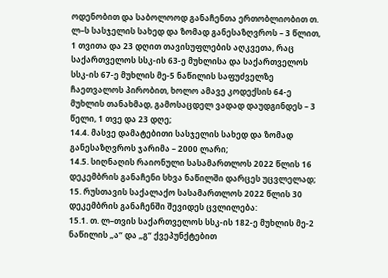ოდენობით და საბოლოოდ განაჩენთა ერთობლიობით თ. ლ–ს სასჯელის სახედ და ზომად განესაზღვროს – 3 წლით, 1 თვითა და 23 დღით თავისუფლების აღკვეთა, რაც საქართველოს სსკ-ის 63-ე მუხლისა და საქართველოს სსკ-ის 67-ე მუხლის მე-5 ნაწილის საფუძველზე ჩაეთვალოს პირობით, ხოლო ამავე კოდექსის 64-ე მუხლის თანახმად, გამოსაცდელ ვადად დაუდგინდეს – 3 წელი, 1 თვე და 23 დღე;
14.4. მასვე დამატებითი სასჯელის სახედ და ზომად განესაზღვროს ჯარიმა – 2000 ლარი;
14.5. სიღნაღის რაიონული სასამართლოს 2022 წლის 16 დეკემბრის განაჩენი სხვა ნაწილში დარცეს უცვლელად;
15. რუსთავის საქალაქო სასამართლოს 2022 წლის 30 დეკემბრის განაჩენში შევიდეს ცვლილება:
15.1. თ. ლ–თვის საქართველოს სსკ-ის 182-ე მუხლის მე-2 ნაწილის „ა“ და „გ“ ქვეპუნქტებით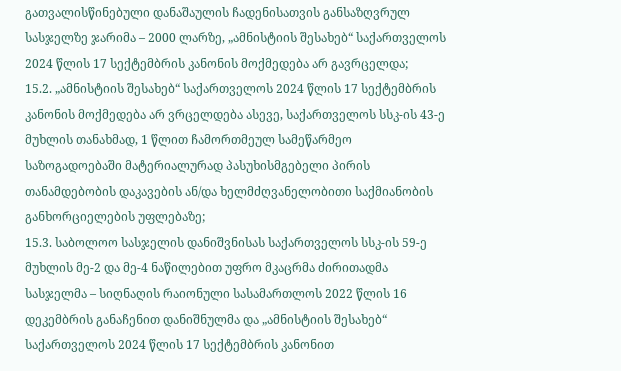გათვალისწინებული დანაშაულის ჩადენისათვის განსაზღვრულ სასჯელზე ჯარიმა – 2000 ლარზე, „ამნისტიის შესახებ“ საქართველოს 2024 წლის 17 სექტემბრის კანონის მოქმედება არ გავრცელდა;
15.2. „ამნისტიის შესახებ“ საქართველოს 2024 წლის 17 სექტემბრის კანონის მოქმედება არ ვრცელდება ასევე, საქართველოს სსკ-ის 43-ე მუხლის თანახმად, 1 წლით ჩამორთმეულ სამეწარმეო საზოგადოებაში მატერიალურად პასუხისმგებელი პირის თანამდებობის დაკავების ან/და ხელმძღვანელობითი საქმიანობის განხორციელების უფლებაზე;
15.3. საბოლოო სასჯელის დანიშვნისას საქართველოს სსკ-ის 59-ე მუხლის მე-2 და მე-4 ნაწილებით უფრო მკაცრმა ძირითადმა სასჯელმა – სიღნაღის რაიონული სასამართლოს 2022 წლის 16 დეკემბრის განაჩენით დანიშნულმა და „ამნისტიის შესახებ“ საქართველოს 2024 წლის 17 სექტემბრის კანონით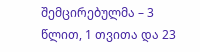შემცირებულმა – 3 წლით, 1 თვითა და 23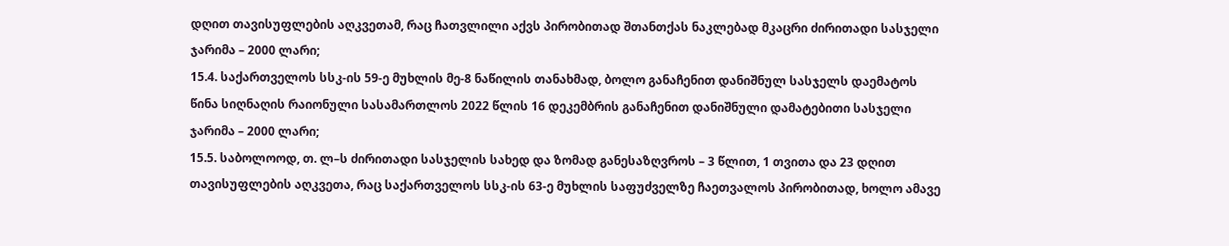დღით თავისუფლების აღკვეთამ, რაც ჩათვლილი აქვს პირობითად შთანთქას ნაკლებად მკაცრი ძირითადი სასჯელი ჯარიმა – 2000 ლარი;
15.4. საქართველოს სსკ-ის 59-ე მუხლის მე-8 ნაწილის თანახმად, ბოლო განაჩენით დანიშნულ სასჯელს დაემატოს წინა სიღნაღის რაიონული სასამართლოს 2022 წლის 16 დეკემბრის განაჩენით დანიშნული დამატებითი სასჯელი ჯარიმა – 2000 ლარი;
15.5. საბოლოოდ, თ. ლ–ს ძირითადი სასჯელის სახედ და ზომად განესაზღვროს – 3 წლით, 1 თვითა და 23 დღით თავისუფლების აღკვეთა, რაც საქართველოს სსკ-ის 63-ე მუხლის საფუძველზე ჩაეთვალოს პირობითად, ხოლო ამავე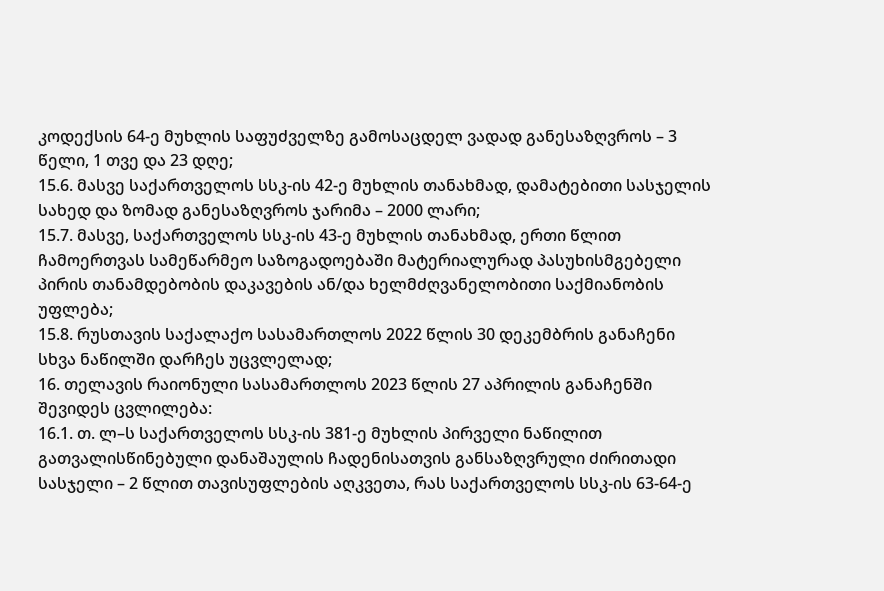კოდექსის 64-ე მუხლის საფუძველზე გამოსაცდელ ვადად განესაზღვროს – 3 წელი, 1 თვე და 23 დღე;
15.6. მასვე საქართველოს სსკ-ის 42-ე მუხლის თანახმად, დამატებითი სასჯელის სახედ და ზომად განესაზღვროს ჯარიმა – 2000 ლარი;
15.7. მასვე, საქართველოს სსკ-ის 43-ე მუხლის თანახმად, ერთი წლით ჩამოერთვას სამეწარმეო საზოგადოებაში მატერიალურად პასუხისმგებელი პირის თანამდებობის დაკავების ან/და ხელმძღვანელობითი საქმიანობის უფლება;
15.8. რუსთავის საქალაქო სასამართლოს 2022 წლის 30 დეკემბრის განაჩენი სხვა ნაწილში დარჩეს უცვლელად;
16. თელავის რაიონული სასამართლოს 2023 წლის 27 აპრილის განაჩენში შევიდეს ცვლილება:
16.1. თ. ლ–ს საქართველოს სსკ-ის 381-ე მუხლის პირველი ნაწილით გათვალისწინებული დანაშაულის ჩადენისათვის განსაზღვრული ძირითადი სასჯელი – 2 წლით თავისუფლების აღკვეთა, რას საქართველოს სსკ-ის 63-64-ე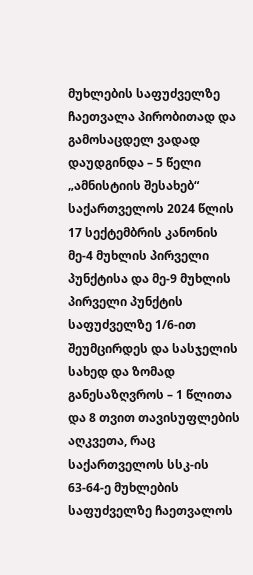მუხლების საფუძველზე ჩაეთვალა პირობითად და გამოსაცდელ ვადად დაუდგინდა – 5 წელი „ამნისტიის შესახებ“ საქართველოს 2024 წლის 17 სექტემბრის კანონის მე-4 მუხლის პირველი პუნქტისა და მე-9 მუხლის პირველი პუნქტის საფუძველზე 1/6-ით შეუმცირდეს და სასჯელის სახედ და ზომად განესაზღვროს – 1 წლითა და 8 თვით თავისუფლების აღკვეთა, რაც საქართველოს სსკ-ის 63-64-ე მუხლების საფუძველზე ჩაეთვალოს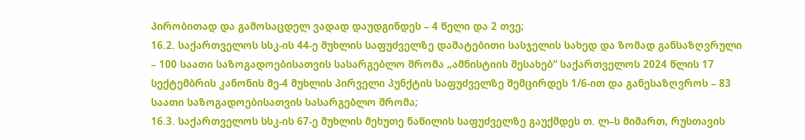პირობითად და გამოსაცდელ ვადად დაუდგინდეს – 4 წელი და 2 თვე;
16.2. საქართველოს სსკ-ის 44-ე მუხლის საფუძველზე დამატებითი სასჯელის სახედ და ზომად განსაზღვრული – 100 საათი საზოგადოებისათვის სასარგებლო შრომა „ამნისტიის შესახებ“ საქართველოს 2024 წლის 17 სექტემბრის კანონის მე-4 მუხლის პირველი პუნქტის საფუძველზე შემცირდეს 1/6-ით და განესაზღვროს – 83 საათი საზოგადოებისათვის სასარგებლო შრომა;
16.3. საქართველოს სსკ-ის 67-ე მუხლის მეხუთე ნაწილის საფუძველზე გაუქმდეს თ. ლ–ს მიმართ, რუსთავის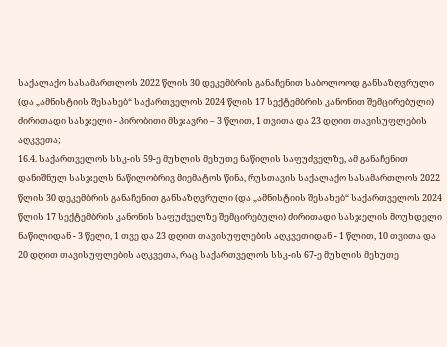საქალაქო სასამართლოს 2022 წლის 30 დეკემბრის განაჩენით საბოლოოდ განსაზღვრული (და „ამნისტიის შესახებ“ საქართველოს 2024 წლის 17 სექტემბრის კანონით შემცირებული) ძირითადი სასჯელი - პირობითი მსჯავრი – 3 წლით, 1 თვითა და 23 დღით თავისუფლების აღკვეთა;
16.4. საქართველოს სსკ-ის 59-ე მუხლის მეხუთე ნაწილის საფუძველზე, ამ განაჩენით დანიშნულ სასჯელს ნაწილობრივ მიემატოს წინა, რუსთავის საქალაქო სასამართლოს 2022 წლის 30 დეკემბრის განაჩენით განსაზღვრული (და „ამნისტიის შესახებ“ საქართველოს 2024 წლის 17 სექტემბრის კანონის საფუძველზე შემცირებული) ძირითადი სასჯელის მოუხდელი ნაწილიდან - 3 წელი, 1 თვე და 23 დღით თავისუფლების აღკვეთიდან - 1 წლით, 10 თვითა და 20 დღით თავისუფლების აღკვეთა, რაც საქართველოს სსკ-ის 67-ე მუხლის მეხუთე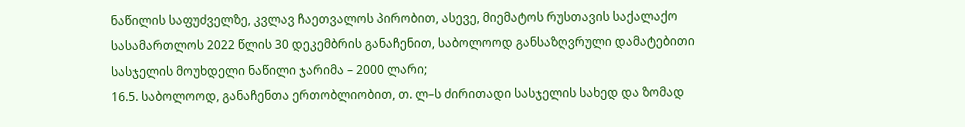ნაწილის საფუძველზე, კვლავ ჩაეთვალოს პირობით, ასევე, მიემატოს რუსთავის საქალაქო სასამართლოს 2022 წლის 30 დეკემბრის განაჩენით, საბოლოოდ განსაზღვრული დამატებითი სასჯელის მოუხდელი ნაწილი ჯარიმა – 2000 ლარი;
16.5. საბოლოოდ, განაჩენთა ერთობლიობით, თ. ლ–ს ძირითადი სასჯელის სახედ და ზომად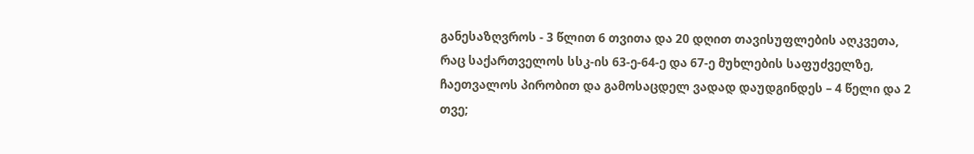განესაზღვროს - 3 წლით 6 თვითა და 20 დღით თავისუფლების აღკვეთა, რაც საქართველოს სსკ-ის 63-ე-64-ე და 67-ე მუხლების საფუძველზე, ჩაეთვალოს პირობით და გამოსაცდელ ვადად დაუდგინდეს – 4 წელი და 2 თვე;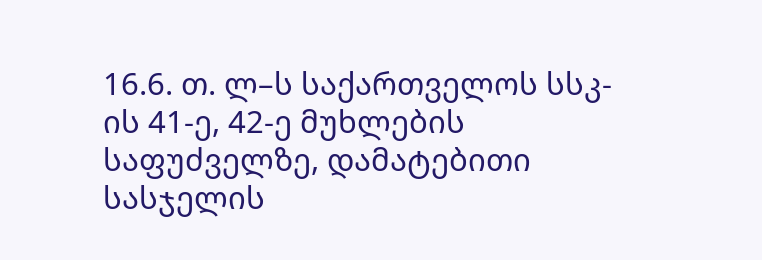16.6. თ. ლ–ს საქართველოს სსკ-ის 41-ე, 42-ე მუხლების საფუძველზე, დამატებითი სასჯელის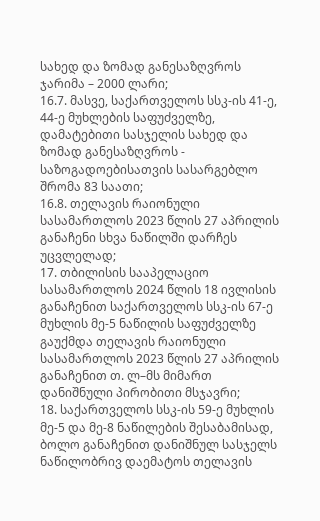სახედ და ზომად განესაზღვროს ჯარიმა – 2000 ლარი;
16.7. მასვე, საქართველოს სსკ-ის 41-ე, 44-ე მუხლების საფუძველზე, დამატებითი სასჯელის სახედ და ზომად განესაზღვროს - საზოგადოებისათვის სასარგებლო შრომა 83 საათი;
16.8. თელავის რაიონული სასამართლოს 2023 წლის 27 აპრილის განაჩენი სხვა ნაწილში დარჩეს უცვლელად;
17. თბილისის სააპელაციო სასამართლოს 2024 წლის 18 ივლისის განაჩენით საქართველოს სსკ-ის 67-ე მუხლის მე-5 ნაწილის საფუძველზე გაუქმდა თელავის რაიონული სასამართლოს 2023 წლის 27 აპრილის განაჩენით თ. ლ–მს მიმართ დანიშნული პირობითი მსჯავრი;
18. საქართველოს სსკ-ის 59-ე მუხლის მე-5 და მე-8 ნაწილების შესაბამისად, ბოლო განაჩენით დანიშნულ სასჯელს ნაწილობრივ დაემატოს თელავის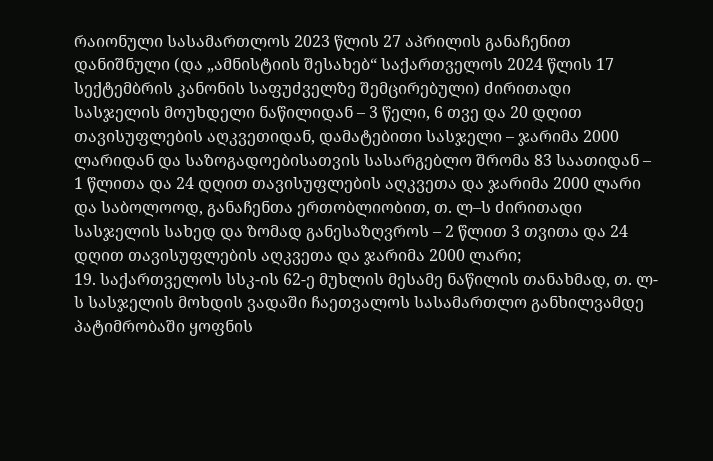რაიონული სასამართლოს 2023 წლის 27 აპრილის განაჩენით დანიშნული (და „ამნისტიის შესახებ“ საქართველოს 2024 წლის 17 სექტემბრის კანონის საფუძველზე შემცირებული) ძირითადი სასჯელის მოუხდელი ნაწილიდან – 3 წელი, 6 თვე და 20 დღით თავისუფლების აღკვეთიდან, დამატებითი სასჯელი – ჯარიმა 2000 ლარიდან და საზოგადოებისათვის სასარგებლო შრომა 83 საათიდან – 1 წლითა და 24 დღით თავისუფლების აღკვეთა და ჯარიმა 2000 ლარი და საბოლოოდ, განაჩენთა ერთობლიობით, თ. ლ–ს ძირითადი სასჯელის სახედ და ზომად განესაზღვროს – 2 წლით 3 თვითა და 24 დღით თავისუფლების აღკვეთა და ჯარიმა 2000 ლარი;
19. საქართველოს სსკ-ის 62-ე მუხლის მესამე ნაწილის თანახმად, თ. ლ- ს სასჯელის მოხდის ვადაში ჩაეთვალოს სასამართლო განხილვამდე პატიმრობაში ყოფნის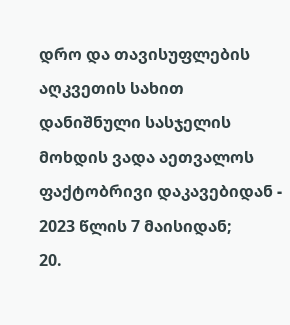დრო და თავისუფლების აღკვეთის სახით დანიშნული სასჯელის მოხდის ვადა აეთვალოს ფაქტობრივი დაკავებიდან - 2023 წლის 7 მაისიდან;
20.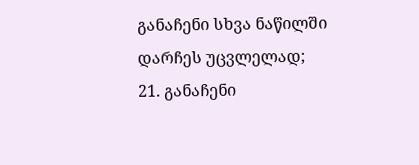განაჩენი სხვა ნაწილში დარჩეს უცვლელად;
21. განაჩენი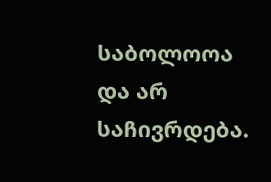საბოლოოა და არ საჩივრდება.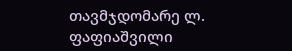თავმჯდომარე ლ. ფაფიაშვილი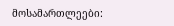მოსამართლეები: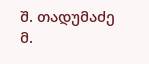შ. თადუმაძე
მ.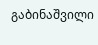გაბინაშვილი